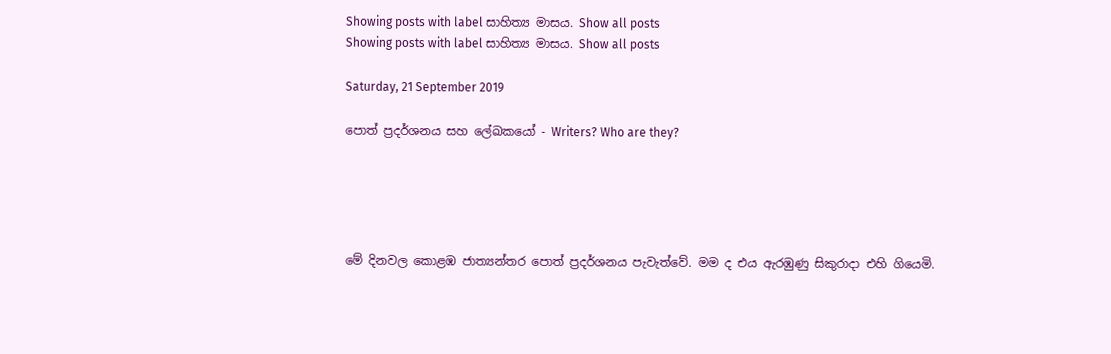Showing posts with label සාහිත්‍ය මාසය. Show all posts
Showing posts with label සාහිත්‍ය මාසය. Show all posts

Saturday, 21 September 2019

පොත් ප්‍රදර්ශනය සහ ලේඛකයෝ - Writers? Who are they?





මේ දිනවල කොළඹ ජාත්‍යන්තර පොත් ප්‍රදර්ශනය පැවැත්වේ. මම ද එය ඇරඹුණු සිකුරාදා එහි ගියෙමි.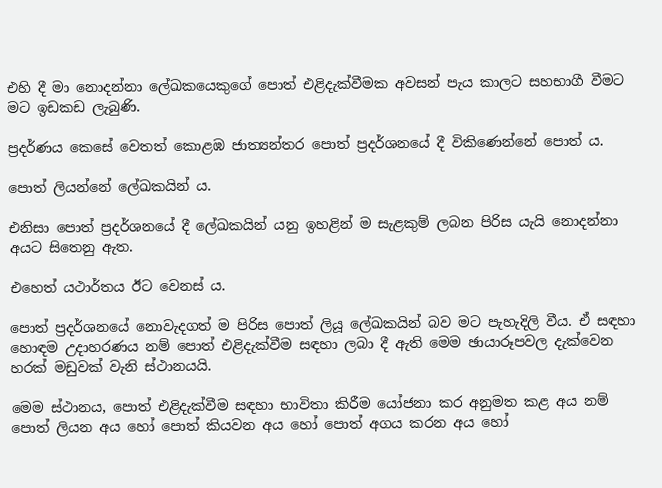එහි දී මා නොදන්නා ලේඛකයෙකුගේ පොත් එළිදැක්වීමක අවසන් පැය කාලට සහභාගී වීමට මට ඉඩකඩ ලැබුණි.

ප්‍රදර්ණය කෙසේ වෙතත් කොළඹ ජාත්‍යන්තර පොත් ප්‍රදර්ශනයේ දී විකිණෙන්නේ පොත් ය.

පොත් ලියන්නේ ලේඛකයින් ය.

එනිසා පොත් ප්‍රදර්ශනයේ දී ලේඛකයින් යනු ඉහළින් ම සැළකුම් ලබන පිරිස යැයි නොදන්නා අයට සිතෙනු ඇත.

එහෙත් යථාර්තය ඊට වෙනස් ය.

පොත් ප්‍රදර්ශනයේ නොවැදගත් ම පිරිස පොත් ලියූ ලේඛකයින් බව මට පැහැදිලි වීය. ඒ සඳහා හොඳම උදාහරණය නම් පොත් එළිදැක්වීම සඳහා ලබා දී ඇති මෙම ඡායාරූපවල දැක්වෙන හරක් මඩුවක් වැනි ස්ථානයයි.

මෙම ස්ථානය, පොත් එළිදැක්වීම සඳහා භාවිතා කිරීම යෝජනා කර අනුමත කළ අය නම් පොත් ලියන අය හෝ පොත් කියවන අය හෝ පොත් අගය කරන අය හෝ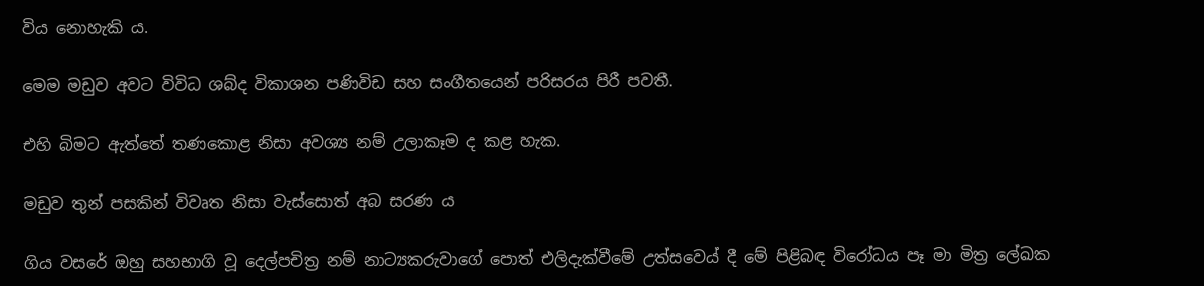විය නොහැකි ය.

මෙම මඩුව අවට විවිධ ශබ්ද විකාශන පණිවිඩ සහ සංගීතයෙන් පරිසරය පිරී පවතී.

එහි බිමට ඇත්තේ තණකොළ නිසා අවශ්‍ය නම් උලාකෑම ද කළ හැක.

මඩුව තුන් පසකින් විවෘත නිසා වැස්සොත් අබ සරණ ය

ගිය වසරේ ඔහු සහභාගි වූ දෙල්පචිත්‍ර නම් නාට්‍යකරුවාගේ පොත් එලිදැක්වීමේ උත්සවෙය් දී මේ පිළිබඳ විරෝධය පෑ මා මිත්‍ර ලේඛක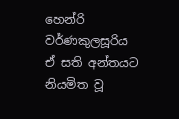හෙන්රි වර්ණකුලසූරිය ඒ සති අන්තයට නියමිත වූ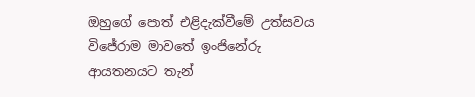ඔහුගේ පොත් එළිදැක්වීමේ උත්සවය විජේරාම මාවතේ ඉංජිනේරු ආයතනයට තැන්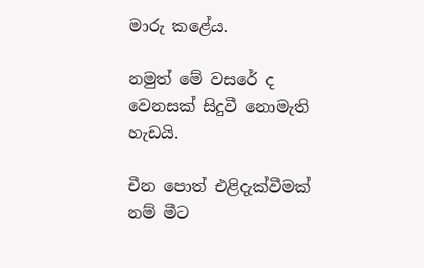මාරු කළේය.

නමුත් මේ වසරේ ද වෙනසක් සිදුවී නොමැති හැඩයි.

චීන පොත් එළිදැක්වීමක් නම් මීට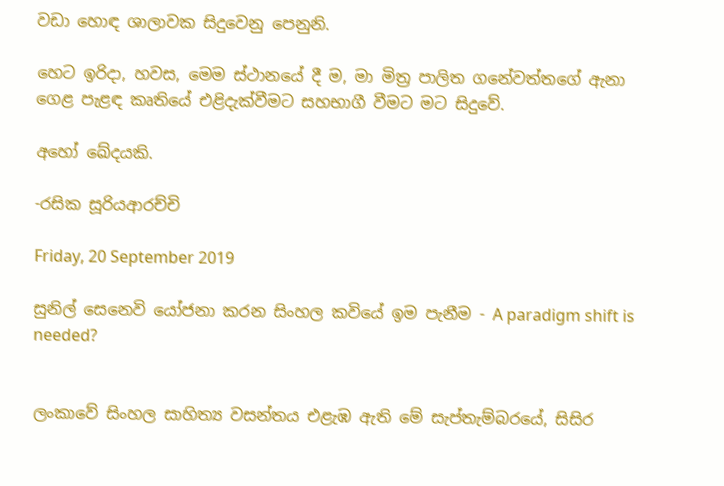වඩා හොඳ ශාලාවක සිදුවෙනු පෙනුනි.

හෙට ඉරිදා, හවස, මෙම ස්ථානයේ දී ම, මා මිත්‍ර පාලිත ගනේවත්තගේ ඇනා ගෙළ පැළඳ කෘතියේ එළිදැක්වීමට සහභාගී වීමට මට සිදුවේ.

අහෝ ඛේදයකි.

-රසික සූරියආරච්චි

Friday, 20 September 2019

සුනිල් සෙනෙවි යෝජනා කරන සිංහල කවියේ ඉම පැනීම - A paradigm shift is needed?


ලංකාවේ සිංහල සාහිත්‍ය වසන්තය එළැඹ ඇති මේ සැප්තැම්බරයේ, සිසිර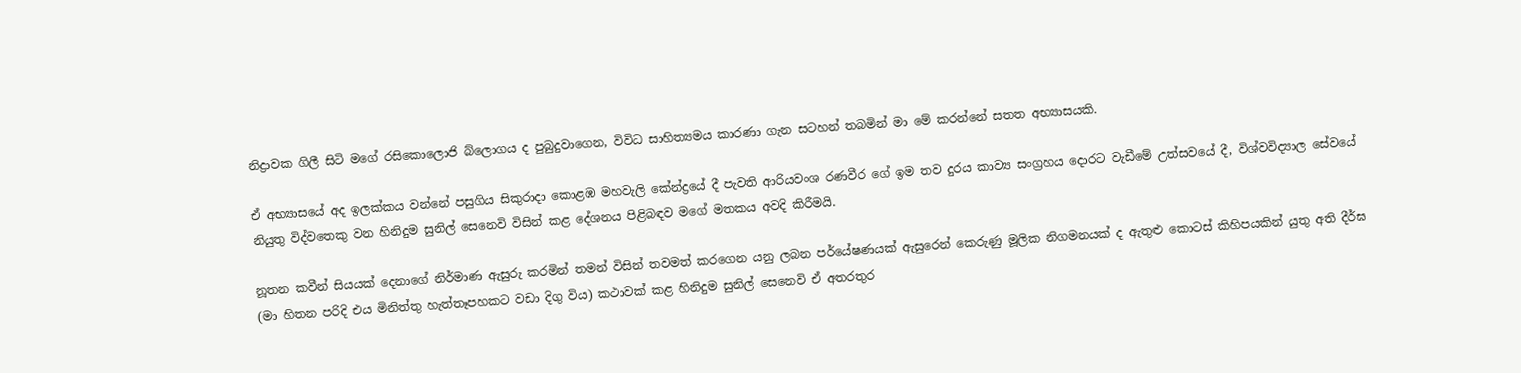නිද්‍රාවක ගිලී සිටි මගේ රසිකොලොජි බ්ලොගය ද පුබුදුවාගෙන, විවිධ සාහිත්‍යමය කාරණා ගැන සටහන් තබමින් මා මේ කරන්නේ සතත අභ්‍යාසයකි.

ඒ අභ්‍යාසයේ අද ඉලක්කය වන්නේ පසුගිය සිකුරාදා කොළඹ මහවැලි කේන්ද්‍රයේ දී පැවති ආරියවංශ රණවීර ගේ ඉම තව දුරය කාව්‍ය සංග්‍රහය දොරට වැඩීමේ උත්සවයේ දී, විශ්වවිද්‍යාල සේවයේ නියුතු විද්වතෙකු වන හිනිදුම සුනිල් සෙනෙවි විසින් කළ දේශනය පිළිබඳව මගේ මතකය අවදි කිරීමයි.

නූතන කවීන් සියයක් දෙනාගේ නිර්මාණ ඇසුරු කරමින් තමන් විසින් තවමත් කරගෙන යනු ලබන පර්යේෂණයක් ඇසුරෙන් කෙරුණු මූලික නිගමනයක් ද ඇතුළු කොටස් කිහිපයකින් යුතු අති දීර්ඝ (මා හිතන පරිදි එය මිනිත්තු හැත්තෑපහකට වඩා දිගු විය) කථාවක් කළ හිනිදුම සුනිල් සෙනෙවි ඒ අතරතුර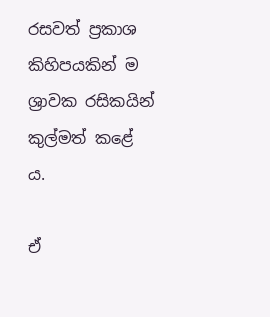රසවත් ප්‍රකාශ කිහිපයකින් ම ශ්‍රාවක රසිකයින් කුල්මත් කළේ ය.

ඒ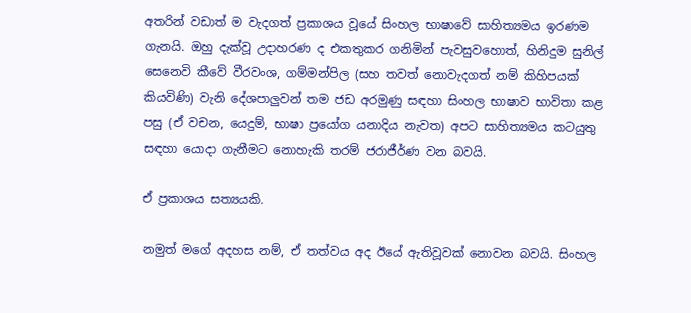අතරින් වඩාත් ම වැදගත් ප්‍රකාශය වූයේ සිංහල භාෂාවේ සාහිත්‍යමය ඉරණම ගැනයි. ඔහු දැක්වූ උදාහරණ ද එකතුකර ගනිමින් පැවසුවහොත්, හිනිදුම සුනිල් සෙනෙවි කීවේ වීරවංශ, ගම්මන්පිල (සහ තවත් නොවැදගත් නම් කිහිපයක් කියවිණි) වැනි දේශපාලුවන් තම ජඩ අරමුණු සඳහා සිංහල භාෂාව භාවිතා කළ පසු (ඒ වචන, යෙදුම්, භාෂා ප්‍රයෝග යනාදිය නැවත) අපට සාහිත්‍යමය කටයුතු සඳහා යොදා ගැනීමට නොහැකි තරම් ජරාජීර්ණ වන බවයි.

ඒ ප්‍රකාශය සත්‍යයකි.

නමුත් මගේ අදහස නම්, ඒ තත්වය අද ඊයේ ඇතිවූවක් නොවන බවයි. සිංහල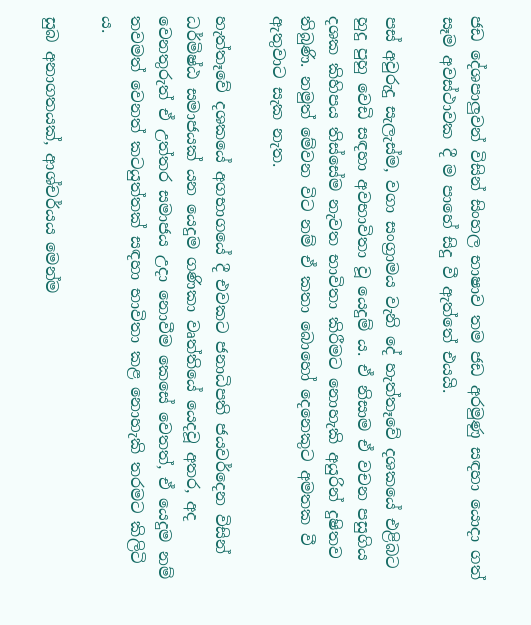ජඩ දේශපාලුවන් විසින් සිංහල භාෂාව තම ජඩ අරමුණු සඳහා යොදා ගත් සෑම අවස්ථාවක දී ම පාහේ සිදු වී ඇත්තේ එයයි.

පස් අවුරුදු සැලැස්ම, වගා සංග්‍රාමය වැනි දේ හැත්තෑවේ දශකයේ එළිබට හුදු පුහු වෙඩි සඳහා අවභාවිතා වූ යෙදුම් ය. ඒ නිසාම ඒ වචන පසුගිය දශක කිහිපය තිස්සේම නැවත භාවිතා කිරීමට නොහැකි අයුරින් දුෂිතව තිබුණි. නමුත් මේවන විට නම් ඒ කතා බොහෝ දෙනෙකුට අමතක වී ඇතුවාට සැක නැත.

හැත්තෑවේ දශකයේ අගභාගයේ දී එවකට ජනාධිපති ජයවර්දෙන විසින් ධර්මිෂ්ඨ සමාජයක් යන යෙදුම ගණිකා වෘත්තියේ යෙදවූ අතර, අද වෙනතුරුත් ඒ උත්තර සමාජය උදා නොවීම කෙසේ වෙතත්, ඒ යෙදුම නම් තවමත් වෙනත් කටයුත්තක් සඳහා භාවිතා කළ නොහැකි තරමට කිලිටි ය.

සුබ අනාගතයක්, ආශ්චර්යය මෙන්ම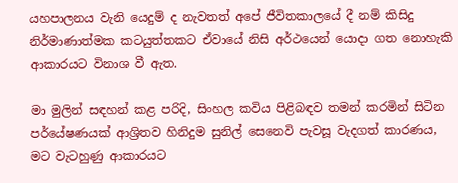යහපාලනය වැනි යෙදුම් ද නැවතත් අපේ ජීවිතකාලයේ දී නම් කිසිදු නිර්මාණාත්මක කටයුත්තකට ඒවායේ නිසි අර්ථයෙන් යොදා ගත නොහැකි ආකාරයට විනාශ වී ඇත.

මා මුලින් සඳහන් කළ පරිදි, සිංහල කවිය පිළිබඳව තමන් කරමින් සිටින පර්යේෂණයක් ආශ්‍රිතව හිනිදුම සුනිල් සෙනෙවි පැවසූ වැදගත් කාරණය, මට වැටහුණු ආකාරයට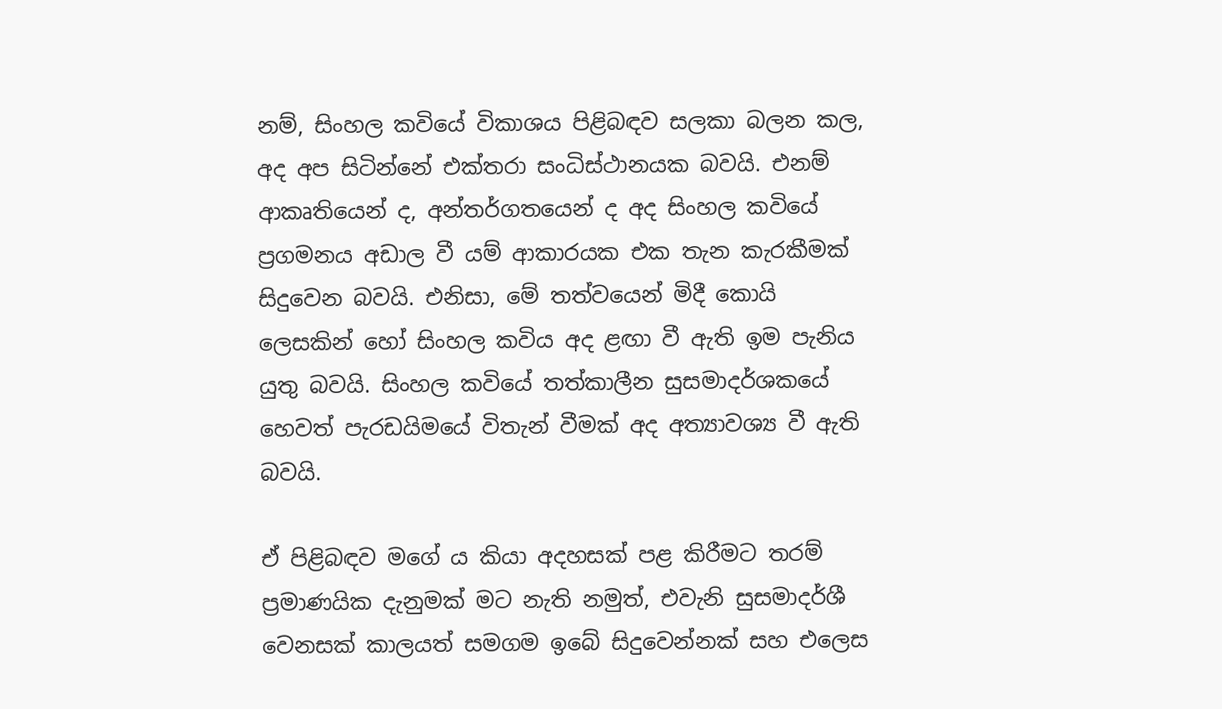නම්, සිංහල කවියේ විකාශය පිළිබඳව සලකා බලන කල, අද අප සිටින්නේ එක්තරා සංධිස්ථානයක බවයි. එනම් ආකෘතියෙන් ද, අන්තර්ගතයෙන් ද අද සිංහල කවියේ ප්‍රගමනය අඩාල වී යම් ආකාරයක එක තැන කැරකීමක් සිදුවෙන බවයි. එනිසා, මේ තත්වයෙන් මිදී කොයි ලෙසකින් හෝ සිංහල කවිය අද ළඟා වී ඇති ඉම පැනිය යුතු බවයි. සිංහල කවියේ තත්කාලීන සුසමාදර්ශකයේ හෙවත් පැරඩයිමයේ විතැන් වීමක් අද අත්‍යාවශ්‍ය වී ඇති බවයි.

ඒ පිළිබඳව මගේ ය කියා අදහසක් පළ කිරීමට තරම් ප්‍රමාණයික දැනුමක් මට නැති නමුත්, එවැනි සුසමාදර්ශී වෙනසක් කාලයත් සමගම ඉබේ සිදුවෙන්නක් සහ එලෙස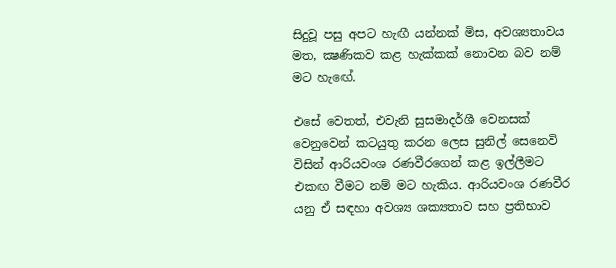සිදුවූ පසු අපට හැඟී යන්නක් මිස, අවශ්‍යතාවය මත, ක්‍ෂණිකව කළ හැක්කක් නොවන බව නම් මට හැඟේ.

එසේ වෙතත්, එවැනි සුසමාදර්ශී වෙනසක් වෙනුවෙන් කටයුතු කරන ලෙස සුනිල් සෙනෙවි විසින් ආරියවංශ රණවීරගෙන් කළ ඉල්ලීමට එකඟ වීමට නම් මට හැකිය. ආරියවංශ රණවීර යනු ඒ සඳහා අවශ්‍ය ශක්‍යතාව සහ ප්‍රතිභාව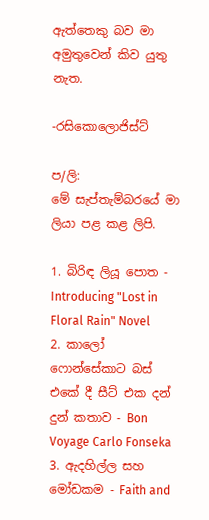ඇත්තෙකු බව මා අමුතුවෙන් කිව යුතු නැත.

-රසිකොලොජිස්ට්

ප/ලි:
මේ සැප්තැම්බරයේ මා ලියා පළ කළ ලිපි.

1. බිරිඳ ලියූ පොත - Introducing "Lost in Floral Rain" Novel
2. කාලෝ ෆොන්සේකාට බස් එකේ දී සීට් එක දන් දුන් කතාව - Bon Voyage Carlo Fonseka
3. ඇදහිල්ල සහ මෝඩකම - Faith and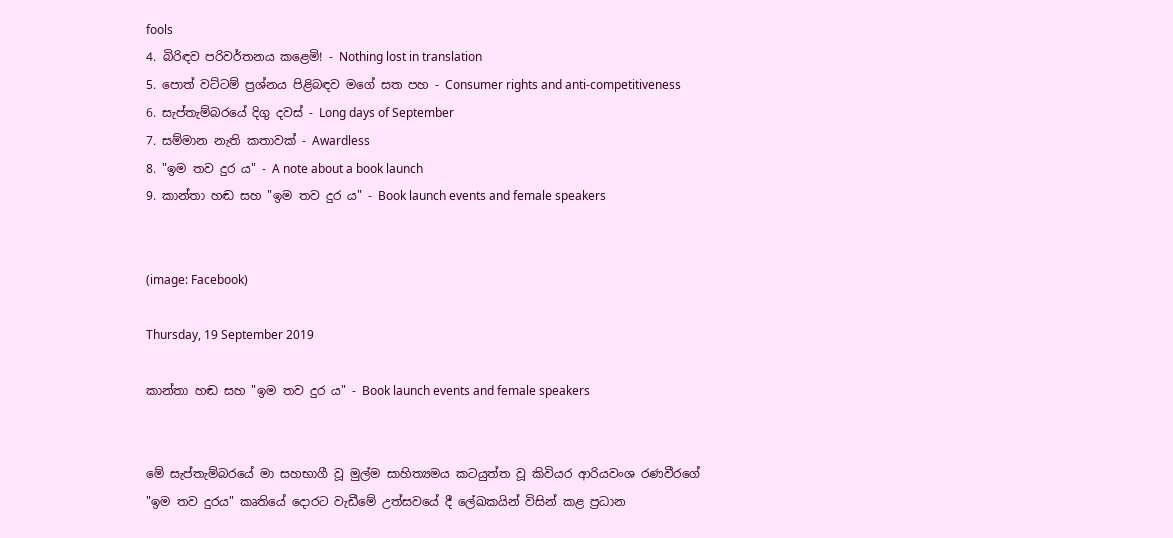fools
4. බිරිඳව පරිවර්තනය කළෙමි! - Nothing lost in translation
5. පොත් වට්ටම් ප්‍රශ්නය පිළිබඳව මගේ සත පහ - Consumer rights and anti-competitiveness
6. සැප්තැම්බරයේ දිගු දවස් - Long days of September
7. සම්මාන නැති කතාවක් - Awardless
8. "ඉම තව දුර ය" - A note about a book launch
9. කාන්තා හඬ සහ "ඉම තව දුර ය" - Book launch events and female speakers


(image: Facebook)

Thursday, 19 September 2019

කාන්තා හඬ සහ "ඉම තව දුර ය" - Book launch events and female speakers


මේ සැප්තැම්බරයේ මා සහභාගී වූ මුල්ම සාහිත්‍යමය කටයුත්ත වූ කිවියර ආරියවංශ රණවීරගේ "ඉම තව දුරය" කෘතියේ දොරට වැඩීමේ උත්සවයේ දී ලේඛකයින් විසින් කළ ප්‍රධාන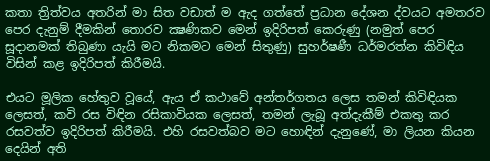කතා ත්‍රිත්වය අතරින් මා සිත වඩාත් ම ඇද ගත්තේ ප්‍රධාන දේශන ද්වයට අමතරව පෙර දැනුම් දීමකින් තොරව ක්‍ෂණිකව මෙන් ඉදිරිපත් කෙරුණු (නමුත් පෙර සූදානමක් තිබුණා යැයි මට නිකමට මෙන් සිතුණු) සුහර්ෂණී ධර්මරත්න කිවිඳිය විසින් කළ ඉදිරිපත් කිරීමයි.

එයට මූලික හේතුව වූයේ, ඇය ඒ කථාවේ අන්තර්ගතය ලෙස තමන් කිවිඳියක ලෙසත්, කවි රස විඳින රසිකාවියක ලෙසත්, තමන් ලැබූ අත්දැකීම් එකතු කර රසවත්ව ඉදිරිපත් කිරීමයි. එහි රසවත්බව මට හොඳින් දැනුණේ, මා ලියන කියන දෙයින් අති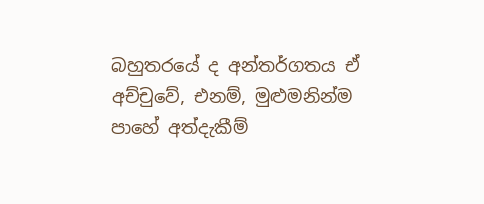බහුතරයේ ද අන්තර්ගතය ඒ අච්චුවේ, එනම්, මුළුමනින්ම පාහේ අත්දැකීම්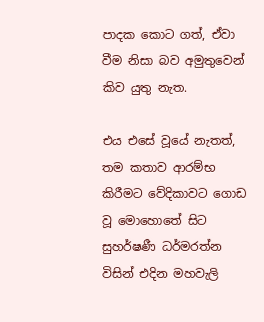පාදක කොට ගත්, ඒවා වීම නිසා බව අමුතුවෙන් කිව යුතු නැත.

එය එසේ වූයේ නැතත්, තම කතාව ආරම්භ කිරීමට වේදිකාවට ගොඩ වූ මොහොතේ සිට සුහර්ෂණී ධර්මරත්න විසින් එදින මහවැලි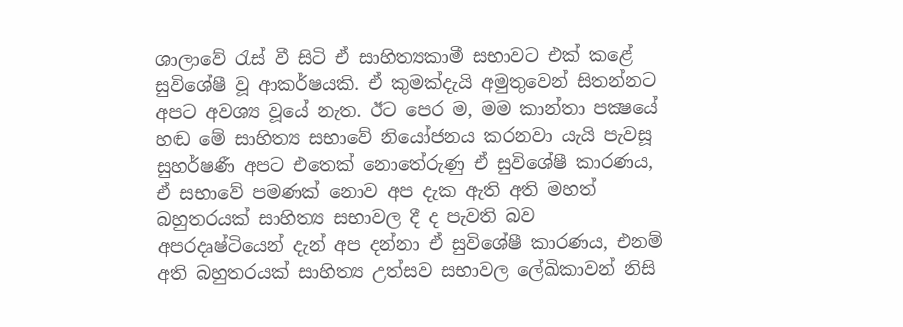ශාලාවේ රැස් වී සිටි ඒ සාහිත්‍යකාමී සභාවට එක් කළේ සුවිශේෂී වූ ආකර්ෂයකි. ඒ කුමක්දැයි අමුතුවෙන් සිතන්නට අපට අවශ්‍ය වූයේ නැත. ඊට පෙර ම, මම කාන්තා පක්‍ෂයේ හඬ මේ සාහිත්‍ය සභාවේ නියෝජනය කරනවා යැයි පැවසූ සුහර්ෂණී අපට එතෙක් නොතේරුණු ඒ සුවිශේෂී කාරණය, ඒ සභාවේ පමණක් නොව අප දැක ඇති අති මහත් බහුතරයක් සාහිත්‍ය සභාවල දී ද පැවති බව අපරදෘෂ්ටියෙන් දැන් අප දන්නා ඒ සුවිශේෂී කාරණය, එනම් අති බහුතරයක් සාහිත්‍ය උත්සව සභාවල ලේඛිකාවන් නිසි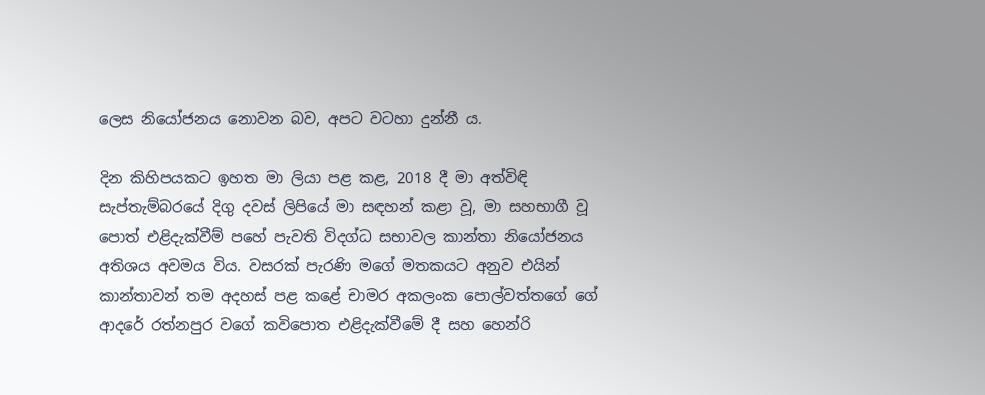ලෙස නියෝජනය නොවන බව, අපට වටහා දුන්නී ය.

දින කිහිපයකට ඉහත මා ලියා පළ කළ, 2018 දී මා අත්විඳි සැප්තැම්බරයේ දිගු දවස් ලිපියේ මා සඳහන් කළා වූ, මා සහභාගී වූ පොත් එළිදැක්වීම් පහේ පැවති විදග්ධ සභාවල කාන්තා නියෝජනය අතිශය අවමය විය. වසරක් පැරණි මගේ මතකයට අනුව එයින් කාන්තාවන් තම අදහස් පළ කළේ චාමර අකලංක පොල්වත්තගේ ගේ ආදරේ රත්නපුර වගේ කවිපොත එළිදැක්වීමේ දී සහ හෙන්රි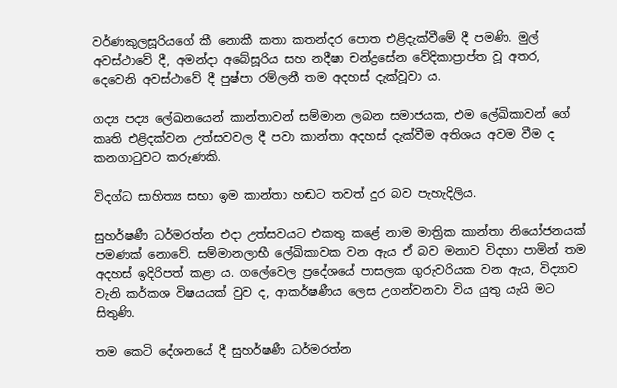වර්ණකුලසූරියගේ කී නොකී කතා කතන්දර පොත එළිදැක්වීමේ දී පමණි. මුල් අවස්ථාවේ දී, අමන්දා අබේසූරිය සහ නදීෂා චන්ද්‍රසේන වේදිකාප්‍රාප්ත වූ අතර, දෙවෙනි අවස්ථාවේ දී පුෂ්පා රම්ලනී තම අදහස් දැක්වූවා ය.

ගද්‍ය පද්‍ය ලේඛනයෙන් කාන්තාවන් සම්මාන ලබන සමාජයක, එම ලේඛිකාවන් ගේ කෘති එළිදක්වන උත්සවවල දී පවා කාන්තා අදහස් දැක්වීම අතිශය අවම වීම ද කනගාටුවට කරුණකි.

විදග්ධ සාහිත්‍ය සභා ඉම කාන්තා හඬට තවත් දුර බව පැහැදිලිය.

සුහර්ෂණී ධර්මරත්න එදා උත්සවයට එකතු කළේ නාම මාත්‍රික කාන්තා නියෝජනයක් පමණක් නොවේ. සම්මානලාභී ලේඛිකාවක වන ඇය ඒ බව මනාව විදහා පාමින් තම අදහස් ඉදිරිපත් කළා ය. ගලේවෙල ප්‍රදේශයේ පාසලක ගුරුවරියක වන ඇය, විද්‍යාව වැනි කර්කශ විෂයයක් වුව ද, ආකර්ෂණීය ලෙස උගන්වනවා විය යුතු යැයි මට සිතුණි.

තම කෙටි දේශනයේ දී සුහර්ෂණී ධර්මරත්න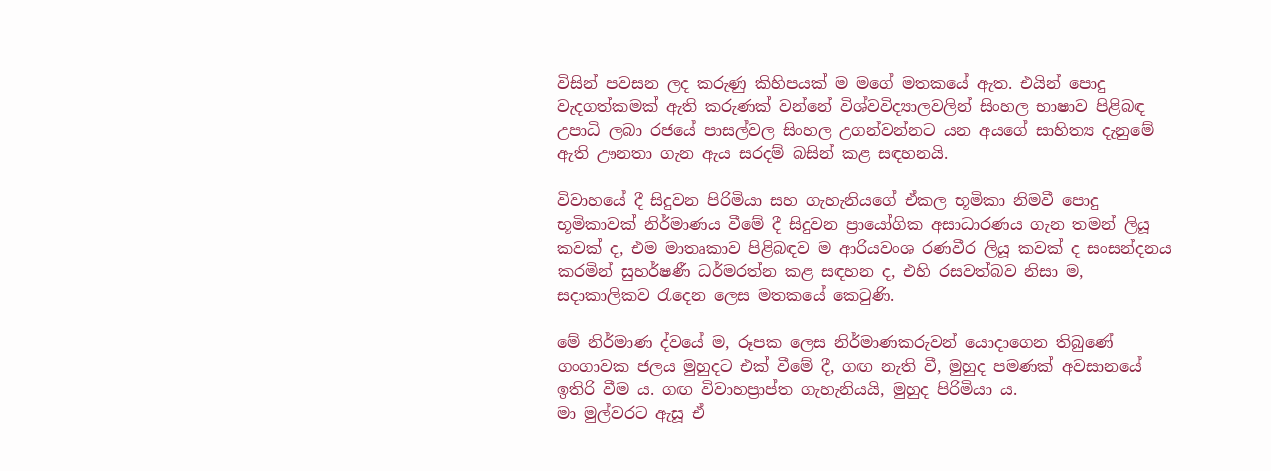විසින් පවසන ලද කරුණු කිහිපයක් ම මගේ මතකයේ ඇත. එයින් පොදු වැදගත්කමක් ඇති කරුණක් වන්නේ විශ්වවිද්‍යාලවලින් සිංහල භාෂාව පිළිබඳ උපාධි ලබා රජයේ පාසල්වල සිංහල උගන්වන්නට යන අයගේ සාහිත්‍ය දැනුමේ ඇති ඌනතා ගැන ඇය සරදම් බසින් කළ සඳහනයි.

විවාහයේ දී සිදුවන පිරිමියා සහ ගැහැනියගේ ඒකල භූමිකා නිමවී පොදු භූමිකාවක් නිර්මාණය වීමේ දී සිදුවන ප්‍රායෝගික අසාධාරණය ගැන තමන් ලියූ කවක් ද, එම මාතෘකාව පිළිබඳව ම ආරියවංශ රණවීර ලියූ කවක් ද සංසන්දනය කරමින් සුහර්ෂණී ධර්මරත්න කළ සඳහන ද, එහි රසවත්බව නිසා ම, සදාකාලිකව රැදෙන ලෙස මතකයේ කෙටුණි.

මේ නිර්මාණ ද්වයේ ම, රූපක ලෙස නිර්මාණකරුවන් යොදාගෙන තිබුණේ ගංගාවක ජලය මුහුදට එක් වීමේ දී, ගඟ නැති වී, මුහුද පමණක් අවසානයේ ඉතිරි වීම ය. ගඟ විවාහප්‍රාප්ත ගැහැනියයි, මුහුද පිරිමියා ය.
මා මුල්වරට ඇසූ ඒ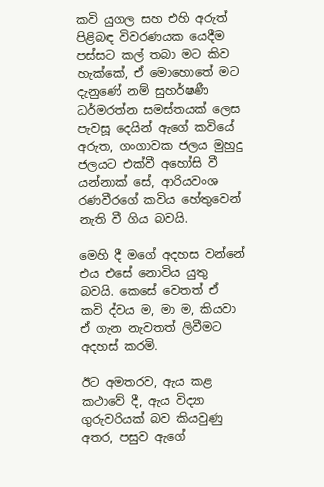කවි යුගල සහ එහි අරුත් පිළිබඳ විවරණයක යෙදීම පස්සට කල් තබා මට කිව හැක්කේ, ඒ මොහොතේ මට දැනුණේ නම් සුහර්ෂණී ධර්මරත්න සමස්තයක් ලෙස පැවසූ දෙයින් ඇගේ කවියේ අරුත, ගංගාවක ජලය මුහුදු ජලයට එක්වී අහෝසි වී යන්නාක් සේ, ආරියවංශ රණවීරගේ කවිය හේතුවෙන් නැති වී ගිය බවයි.

මෙහි දී මගේ අදහස වන්නේ එය එසේ නොවිය යුතු බවයි. කෙසේ වෙතත් ඒ කවි ද්වය ම, මා ම, කියවා ඒ ගැන නැවතත් ලිවීමට අදහස් කරමි.

ඊට අමතරව, ඇය කළ කථාවේ දී, ඇය විද්‍යා ගුරුවරියක් බව කියවුණු අතර, පසුව ඇගේ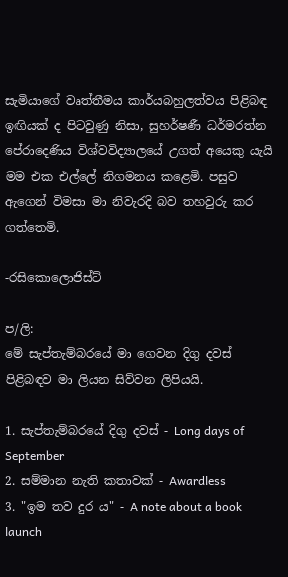සැමියාගේ වෘත්තීමය කාර්යබහුලත්වය පිළිබඳ ඉඟියක් ද පිටවුණු නිසා, සුහර්ෂණී ධර්මරත්න පේරාදෙණිය විශ්වවිද්‍යාලයේ උගත් අයෙකු යැයි මම එක එල්ලේ නිගමනය කළෙමි. පසුව ඇගෙන් විමසා මා නිවැරදි බව තහවුරු කර ගත්තෙමි.

-රසිකොලොජිස්ට්

ප/ලි:
මේ සැප්තැම්බරයේ මා ගෙවන දිගු දවස් පිළිබඳව මා ලියන සිව්වන ලිපියයි.

1. සැප්තැම්බරයේ දිගු දවස් - Long days of September
2. සම්මාන නැති කතාවක් - Awardless
3. "ඉම තව දුර ය" - A note about a book launch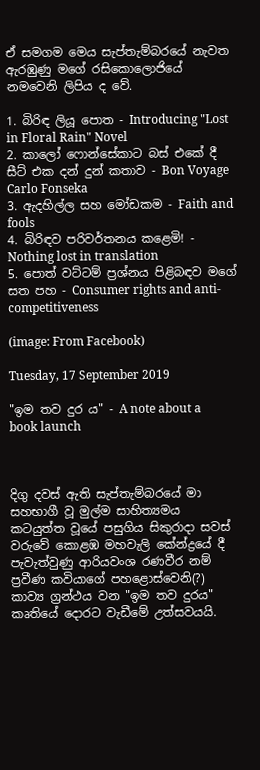ඒ සමගම මෙය සැප්තැම්බරයේ නැවත ඇරඹුණු මගේ රසිකොලොජියේ නමවෙනි ලිපිය ද වේ.

1. බිරිඳ ලියූ පොත - Introducing "Lost in Floral Rain" Novel
2. කාලෝ ෆොන්සේකාට බස් එකේ දී සීට් එක දන් දුන් කතාව - Bon Voyage Carlo Fonseka
3. ඇදහිල්ල සහ මෝඩකම - Faith and fools
4. බිරිඳව පරිවර්තනය කළෙමි! - Nothing lost in translation
5. පොත් වට්ටම් ප්‍රශ්නය පිළිබඳව මගේ සත පහ - Consumer rights and anti-competitiveness

(image: From Facebook)

Tuesday, 17 September 2019

"ඉම තව දුර ය" - A note about a book launch



දිගු දවස් ඇති සැප්තැම්බරයේ මා සහභාගී වූ මුල්ම සාහිත්‍යමය කටයුත්ත වූයේ පසුගිය සිකුරාදා සවස් වරුවේ කොළඹ මහවැලි කේන්ද්‍රයේ දී පැවැත්වුණු ආරියවංශ රණවීර නම් ප්‍රවීණ කවියාගේ පහළොස්වෙනි(?) කාව්‍ය ග්‍රන්ථය වන "ඉම තව දුරය" කෘතියේ දොරට වැඩීමේ උත්සවයයි.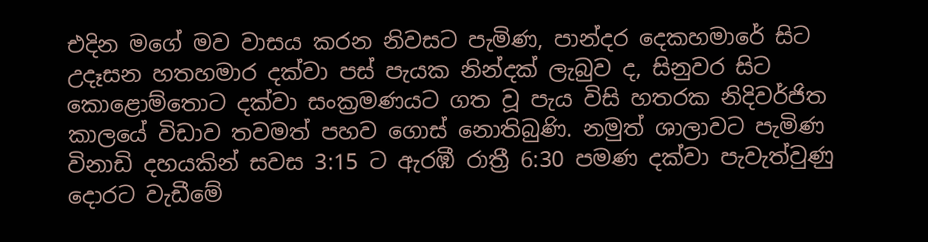එදින මගේ මව වාසය කරන නිවසට පැමිණ, පාන්දර දෙකහමාරේ සිට උදෑසන හතහමාර දක්වා පස් පැයක නින්දක් ලැබුව ද, සිනුවර සිට කොළොම්තොට දක්වා සංක්‍රමණයට ගත වූ පැය විසි හතරක නිදිවර්ජිත කාලයේ විඩාව තවමත් පහව ගොස් නොතිබුණි. නමුත් ශාලාවට පැමිණ විනාඩි දහයකින් සවස 3:15 ට ඇරඹී රාත්‍රී 6:30 පමණ දක්වා පැවැත්වුණු දොරට වැඩීමේ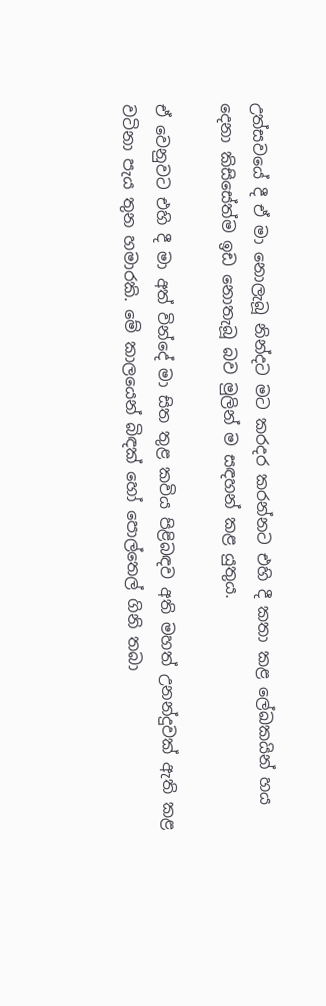උත්සවයේ දී ඒ මා නොලැබූ නින්දට මට කරදර කරන්නට එහි දී කතා කළ ලේඛකයින් හය දෙනා කිසිසේත්ම ඉඩ නොතැබූ බව මුලින් ම සඳහන් කළ යුතුය.

ඒ වෙනුවට එහි දී මා අත් වින්දේ මා සිත තුළ කවිය පිළිබඳව අති මහත් උනන්දුවක් ඇති කළ වටිනා පැය තුන හමාරකි. මේ කාලයෙන් බිඳක් හෝ පොල්තෙල් ගිනි තබා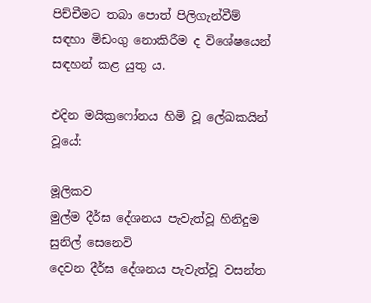පිච්චීමට තබා පොත් පිලිගැන්වීම් සඳහා මිඩංගු නොකිරීම ද විශේෂයෙන් සඳහන් කළ යුතු ය.

එදින මයික්‍රෆෝනය හිමි වූ ලේඛකයින් වූයේ:

මූලිකව
මුල්ම දීර්ඝ දේශනය පැවැත්වූ හිනිදුම සුනිල් සෙනෙවි
දෙවන දීර්ඝ දේශනය පැවැත්වූ වසන්ත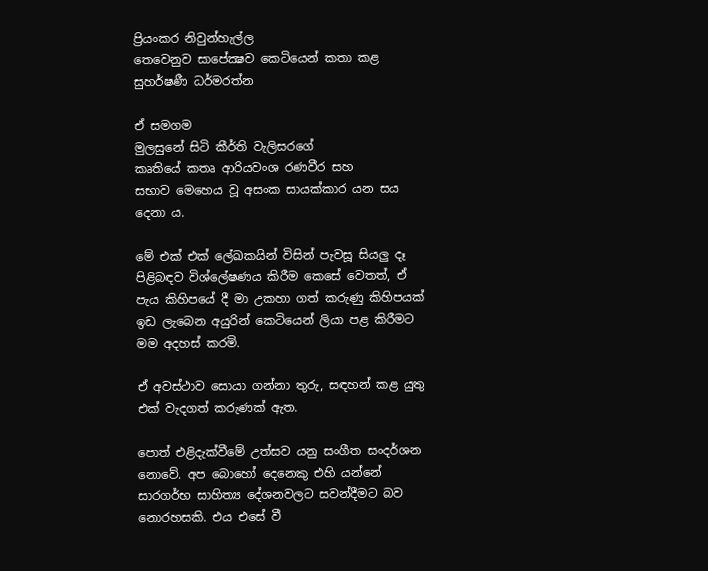ප්‍රියංකර නිවුන්හැල්ල
තෙවෙනුව සාපේක්‍ෂව කෙටියෙන් කතා කළ සුහර්ෂණී ධර්මරත්න

ඒ සමගම
මුලසුනේ සිටි කීර්ති වැලිසරගේ
කෘතියේ කතෘ ආරියවංශ රණවීර සහ
සභාව මෙහෙය වූ අසංක සායක්කාර යන සය දෙනා ය.

මේ එක් එක් ලේඛකයින් විසින් පැවසූ සියලු දෑ පිළිබඳව විශ්ලේෂණය කිරීම කෙසේ වෙතත්, ඒ පැය කිහිපයේ දී මා උකහා ගත් කරුණු කිහිපයක් ඉඩ ලැබෙන අයුරින් කෙටියෙන් ලියා පළ කිරීමට මම අදහස් කරමි.

ඒ අවස්ථාව සොයා ගන්නා තුරු, සඳහන් කළ යුතු එක් වැදගත් කරුණක් ඇත.

පොත් එළිදැක්වීමේ උත්සව යනු සංගීත සංදර්ශන නොවේ. අප බොහෝ දෙනෙකු එහි යන්නේ සාරගර්භ සාහිත්‍ය දේශනවලට සවන්දීමට බව නොරහසකි. එය එසේ වී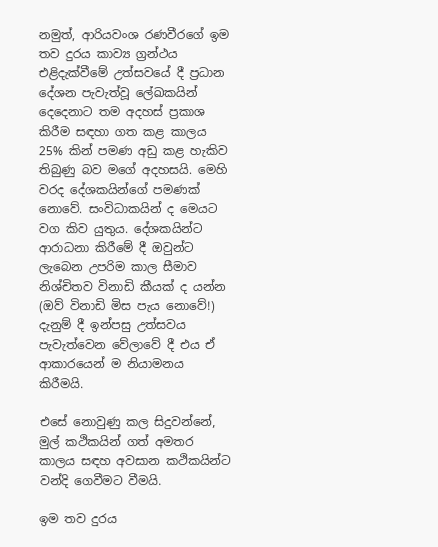නමුත්, ආරියවංශ රණවීරගේ ඉම තව දුරය කාව්‍ය ග්‍රන්ථය එළිදැක්වීමේ උත්සවයේ දී ප්‍රධාන දේශන පැවැත්වූ ලේඛකයින් දෙදෙනාට තම අදහස් ප්‍රකාශ කිරීම සඳහා ගත කළ කාලය 25% කින් පමණ අඩු කළ හැකිව තිබුණු බව මගේ අදහසයි. මෙහි වරද දේශකයින්ගේ පමණක් නොවේ. සංවිධාකයින් ද මෙයට වග කිව යුතුය. දේශකයින්ට ආරාධනා කිරීමේ දී ඔවුන්ට ලැබෙන උපරිම කාල සීමාව නිශ්චිතව විනාඩි කීයක් ද යන්න (ඔව් විනාඩි මිස පැය නොවේ!) දැනුම් දී ඉන්පසු උත්සවය පැවැත්වෙන වේලාවේ දී එය ඒ ආකාරයෙන් ම නියාමනය කිරීමයි.

එසේ නොවුණු කල සිදුවන්නේ, මුල් කථිකයින් ගත් අමතර කාලය සඳහ අවසාන කථිකයින්ට වන්දි ගෙවීමට වීමයි.

ඉම තව දුරය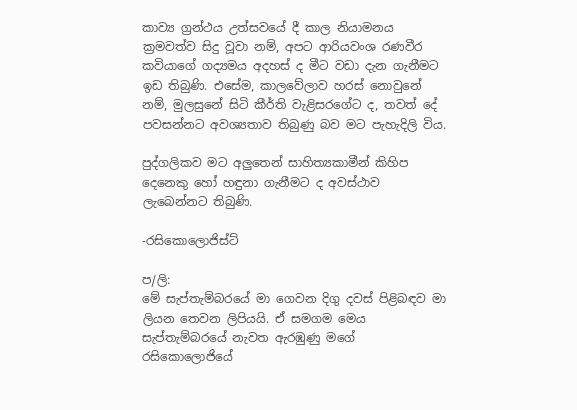කාව්‍ය ග්‍රන්ථය උත්සවයේ දී කාල නියාමනය ක්‍රමවත්ව සිදු වූවා නම්, අපට ආරියවංශ රණවීර කවියාගේ ගද්‍යමය අදහස් ද මීට වඩා දැන ගැනීමට ඉඩ තිබුණි. එසේම, කාලවේලාව හරස් නොවුනේ නම්, මුලසුනේ සිටි කීර්ති වැළිසරගේට ද, තවත් දේ පවසන්නට අවශ්‍යතාව තිබුණු බව මට පැහැදිලි විය.

පුද්ගලිකව මට අලුතෙන් සාහිත්‍යකාමීන් කිහිප දෙනෙකු හෝ හඳුනා ගැනීමට ද අවස්ථාව ලැබෙන්නට තිබුණි.

-රසිකොලොජිස්ට්

ප/ලි:
මේ සැප්තැම්බරයේ මා ගෙවන දිගු දවස් පිළිබඳව මා ලියන තෙවන ලිපියයි. ඒ සමගම මෙය සැප්තැම්බරයේ නැවත ඇරඹුණු මගේ රසිකොලොජියේ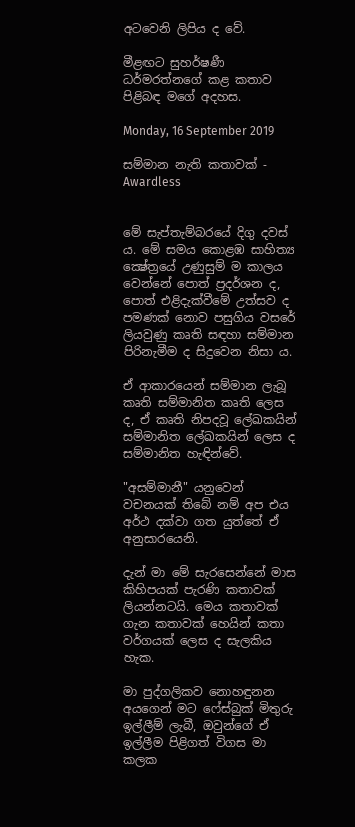අටවෙනි ලිපිය ද වේ.

මීළඟට සුහර්ෂණී ධර්මරත්නගේ කළ කතාව පිළිබඳ මගේ අදහස.

Monday, 16 September 2019

සම්මාන නැති කතාවක් - Awardless


මේ සැප්තැම්බරයේ දිගු දවස් ය. මේ සමය කොළඹ සාහිත්‍ය ක්‍ෂේත්‍රයේ උණුසුම් ම කාලය වෙන්නේ පොත් ප්‍රදර්ශන ද, පොත් එළිදැක්වීමේ උත්සව ද පමණක් නොව පසුගිය වසරේ ලියවුණු කෘති සඳහා සම්මාන පිරිනැමීම ද සිදුවෙන නිසා ය.

ඒ ආකාරයෙන් සම්මාන ලැබූ කෘති සම්මානිත කෘති ලෙස ද, ඒ කෘති නිපදවූ ලේඛකයින් සම්මානිත ලේඛකයින් ලෙස ද සම්මානිත හැඳින්වේ.

"අසම්මානී" යනුවෙන් වචනයක් තිබේ නම් අප එය අර්ථ දක්වා ගත යුත්තේ ඒ අනුසාරයෙනි.

දැන් මා මේ සැරසෙන්නේ මාස කිහිපයක් පැරණි කතාවක් ලියන්නටයි. මෙය කතාවක් ගැන කතාවක් හෙයින් කතා වර්ගයක් ලෙස ද සැලකිය හැක.

මා පුද්ගලිකව නොහඳුනන අයගෙන් මට ෆේස්බුක් මිතුරු ඉල්ලීම් ලැබී, ඔවුන්ගේ ඒ ඉල්ලීම පිළිගත් විගස මා කලක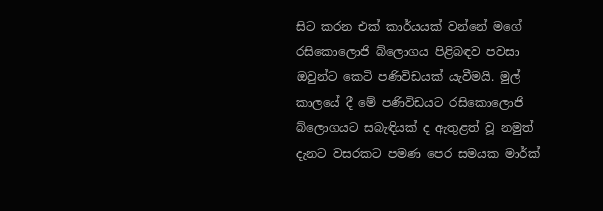සිට කරන එක් කාර්යයක් වන්නේ මගේ රසිකොලොජි බ්ලොගය පිළිබඳව පවසා ඔවුන්ට කෙටි පණිවිඩයක් යැවීමයි. මුල් කාලයේ දී මේ පණිවිඩයට රසිකොලොජි බ්ලොගයට සබැඳියක් ද ඇතුළත් වූ නමුත් දැනට වසරකට පමණ පෙර සමයක මාර්ක්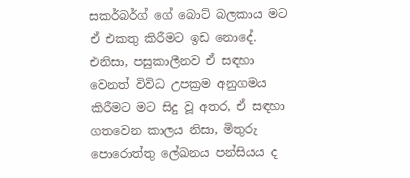සකර්බර්ග් ගේ බොට් බලකාය මට ඒ එකතු කිරීමට ඉඩ නොදේ. එනිසා, පසුකාලීනව ඒ සඳහා වෙනත් විවිධ උපක්‍රම අනුගමය කිරීමට මට සිදු වූ අතර, ඒ සඳහා ගතවෙන කාලය නිසා, මිතුරු පොරොත්තු ලේඛනය පන්සියය ද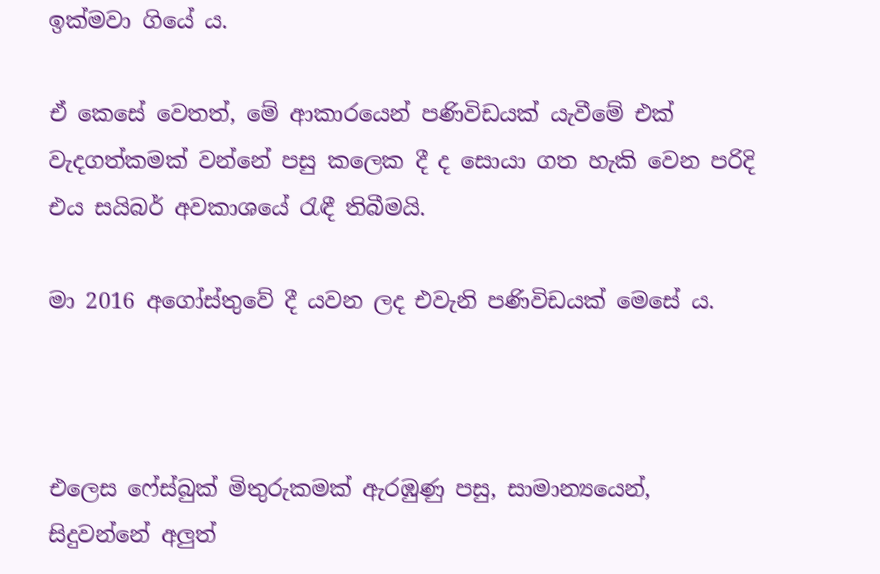ඉක්මවා ගියේ ය.

ඒ කෙසේ වෙතත්, මේ ආකාරයෙන් පණිවිඩයක් යැවීමේ එක් වැදගත්කමක් වන්නේ පසු කලෙක දී ද සොයා ගත හැකි වෙන පරිදි එය සයිබර් අවකාශයේ රැඳී තිබීමයි.

මා 2016 අගෝස්තුවේ දී යවන ලද එවැනි පණිවිඩයක් මෙසේ ය.



එලෙස ෆේස්බුක් මිතුරුකමක් ඇරඹුණු පසු, සාමාන්‍යයෙන්, සිදුවන්නේ අලුත්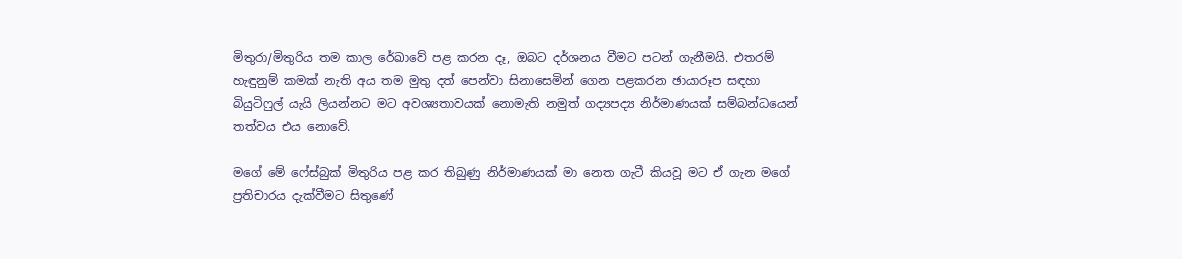මිතුරා/මිතුරිය තම කාල රේඛාවේ පළ කරන දෑ, ඔබට දර්ශනය වීමට පටන් ගැනීමයි. එතරම් හැඳුනුම් කමක් නැති අය තම මුතු දත් පෙන්වා සිනාසෙමින් ගෙන පළකරන ඡායාරූප සඳහා බියුටිෆුල් යැයි ලියන්නට මට අවශ්‍යතාවයක් නොමැති නමුත් ගද්‍යපද්‍ය නිර්මාණයක් සම්බන්ධයෙන් තත්වය එය නොවේ.

මගේ මේ ෆේස්බුක් මිතුරිය පළ කර තිබුණු නිර්මාණයක් මා නෙත ගැටී කියවූ මට ඒ ගැන මගේ ප්‍රතිචාරය දැක්වීමට සිතුණේ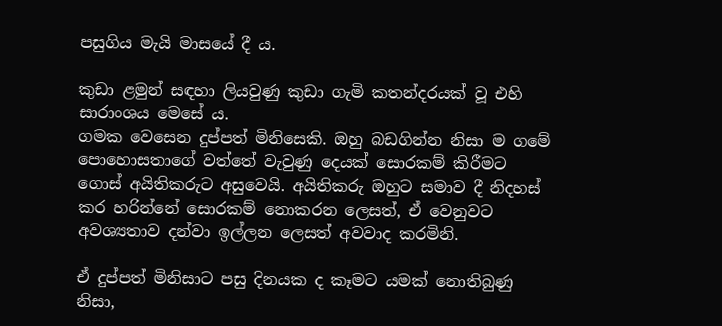පසුගිය මැයි මාසයේ දී ය.

කුඩා ළමුන් සඳහා ලියවුණු කුඩා ගැමි කතන්දරයක් වූ එහි සාරාංශය මෙසේ ය.
ගමක වෙසෙන දුප්පත් මිනිසෙකි. ඔහු බඩගින්න නිසා ම ගමේ පොහොසතාගේ වත්තේ වැවුණු දෙයක් සොරකම් කිරීමට ගොස් අයිතිකරුට අසුවෙයි. අයිතිකරු ඔහුට සමාව දී නිදහස් කර හරින්නේ සොරකම් නොකරන ලෙසත්, ඒ වෙනුවට අවශ්‍යතාව දන්වා ඉල්ලන ලෙසත් අවවාද කරමිනි.

ඒ දුප්පත් මිනිසාට පසු දිනයක ද කෑමට යමක් නොතිබුණු නිසා,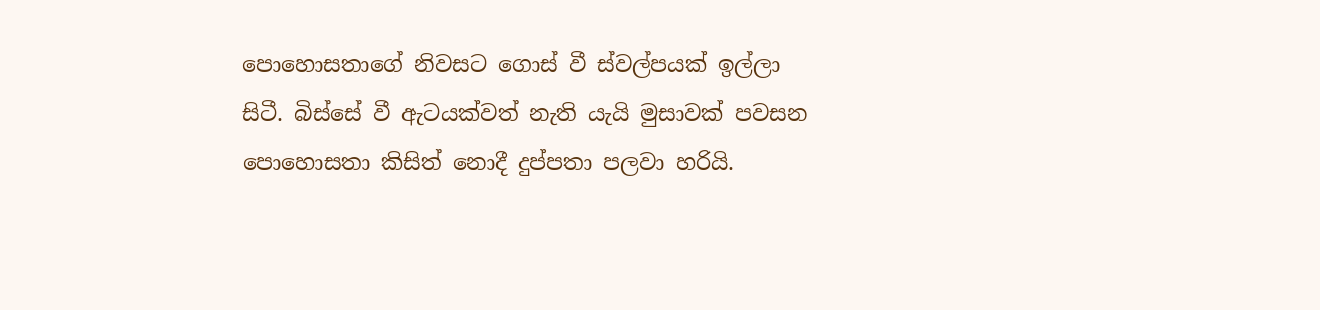පොහොසතාගේ නිවසට ගොස් වී ස්වල්පයක් ඉල්ලා සිටී. බිස්සේ වී ඇටයක්වත් නැති යැයි මුසාවක් පවසන පොහොසතා කිසිත් නොදී දුප්පතා පලවා හරියි.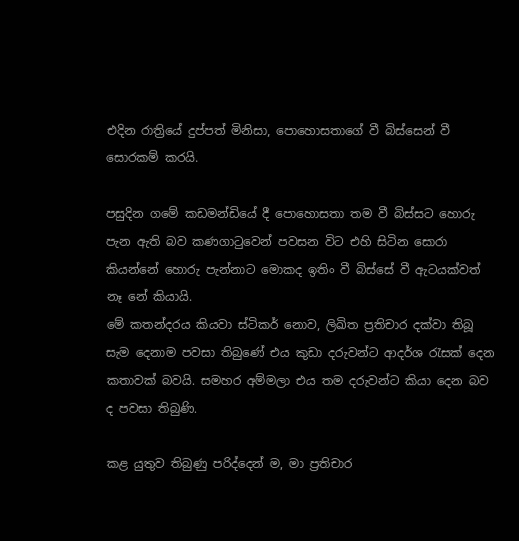එදින රාත්‍රියේ දුප්පත් මිනිසා, පොහොසතාගේ වී බිස්සෙන් වී සොරකම් කරයි.

පසුදින ගමේ කඩමන්ඩියේ දී පොහොසතා තම වී බිස්සට හොරු පැන ඇති බව කණගාටුවෙන් පවසන විට එහි සිටින සොරා කියන්නේ හොරු පැන්නාට මොකද ඉතිං වී බිස්සේ වී ඇටයක්වත් නෑ නේ කියායි.
මේ කතන්දරය කියවා ස්ටිකර් නොව, ලිඛිත ප්‍රතිචාර දක්වා තිබූ සැම දෙනාම පවසා තිබුණේ එය කුඩා දරුවන්ට ආදර්ශ රැසක් දෙන කතාවක් බවයි. සමහර අම්මලා එය තම දරුවන්ට කියා දෙන බව ද පවසා තිබුණි.

කළ යුතුව තිබුණු පරිද්දෙන් ම, මා ප්‍රතිචාර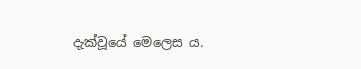දැක්වූයේ මෙලෙස ය.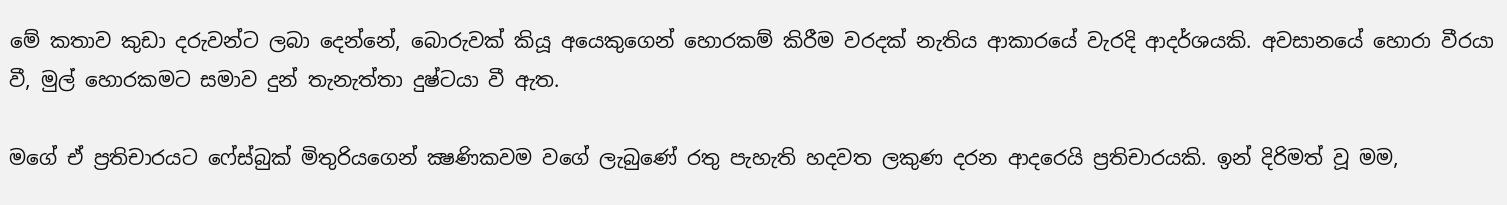මේ කතාව කුඩා දරුවන්ට ලබා දෙන්නේ, බොරුවක් කියූ අයෙකුගෙන් හොරකම් කිරීම වරදක් නැතිය ආකාරයේ වැරදි ආදර්ශයකි. අවසානයේ හොරා වීරයා වී, මුල් හොරකමට සමාව දුන් තැනැත්තා දුෂ්ටයා වී ඇත.

මගේ ඒ ප්‍රතිචාරයට ෆේස්බුක් මිතුරියගෙන් ක්‍ෂණිකවම වගේ ලැබුණේ රතු පැහැති හදවත ලකුණ දරන ආදරෙයි ප්‍රතිචාරයකි. ඉන් දිරිමත් වූ මම,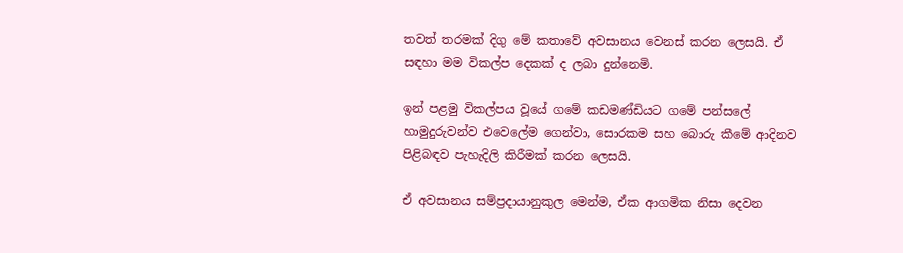තවත් තරමක් දිගු මේ කතාවේ අවසානය වෙනස් කරන ලෙසයි. ඒ සඳහා මම විකල්ප දෙකක් ද ලබා දුන්නෙමි.

ඉන් පළමු විකල්පය වූයේ ගමේ කඩමණ්ඩියට ගමේ පන්සලේ හාමුදුරුවන්ව එවෙලේම ගෙන්වා, සොරකම සහ බොරු කීමේ ආදිනව පිළිබඳව පැහැදිලි කිරීමක් කරන ලෙසයි.

ඒ අවසානය සම්ප්‍රදායානුකුල මෙන්ම, ඒක ආගමික නිසා දෙවන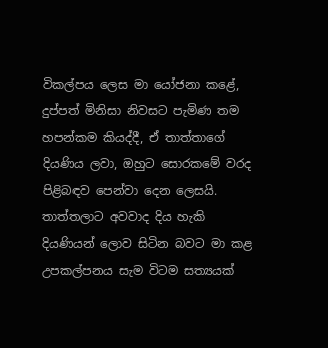විකල්පය ලෙස මා යෝජනා කළේ, දුප්පත් මිනිසා නිවසට පැමිණ තම හපන්කම කියද්දී, ඒ තාත්තාගේ දියණිය ලවා, ඔහුට සොරකමේ වරද පිළිබඳව පෙන්වා දෙන ලෙසයි. තාත්තලාට අවවාද දිය හැකි දියණියන් ලොව සිටින බවට මා කළ උපකල්පනය සැම විටම සත්‍යයක්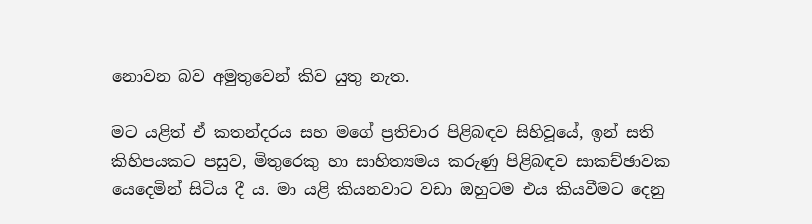නොවන බව අමුතුවෙන් කිව යුතු නැත.

මට යළිත් ඒ කතන්දරය සහ මගේ ප්‍රතිචාර පිළිබඳව සිහිවූයේ, ඉන් සති කිහිපයකට පසුව, මිතුරෙකු හා සාහිත්‍යමය කරුණු පිළිබඳව සාකච්ඡාවක යෙදෙමින් සිටිය දී ය. මා යළි කියනවාට වඩා ඔහුටම එය කියවීමට දෙනු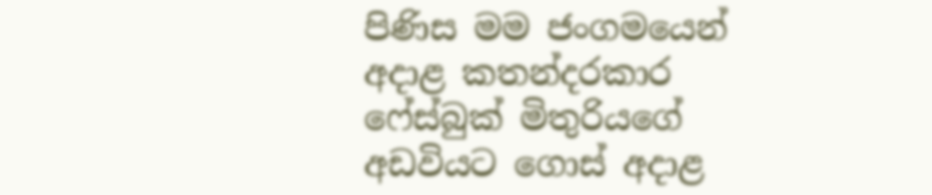පිණිස මම ජංගමයෙන් අදාළ කතන්දරකාර ෆේස්බුක් මිතුරියගේ අඩවියට ගොස් අදාළ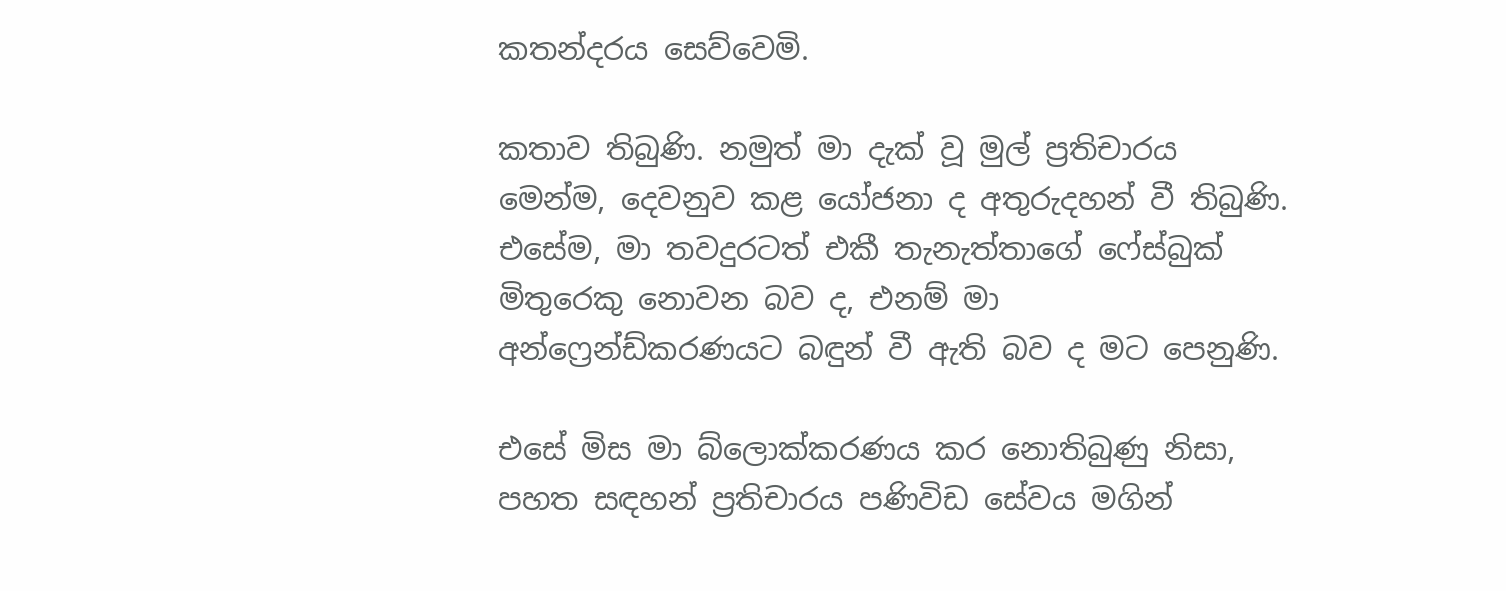කතන්දරය සෙව්වෙමි.

කතාව තිබුණි. නමුත් මා දැක් වූ මුල් ප්‍රතිචාරය මෙන්ම, දෙවනුව කළ යෝජනා ද අතුරුදහන් වී තිබුණි. එසේම, මා තවදුරටත් එකී තැනැත්තාගේ ෆේස්බුක් මිතුරෙකු නොවන බව ද, එනම් මා අන්ෆ්‍රෙන්ඩ්කරණයට බඳුන් වී ඇති බව ද මට පෙනුණි.

එසේ මිස මා බ්ලොක්කරණය කර නොතිබුණු නිසා, පහත සඳහන් ප්‍රතිචාරය පණිවිඩ සේවය මගින්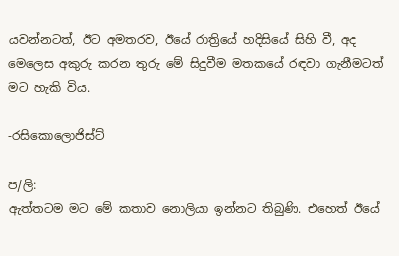යවන්නටත්, ඊට අමතරව, ඊයේ රාත්‍රියේ හදිසියේ සිහි වී, අද මෙලෙස අකුරු කරන තුරු මේ සිදුවීම මතකයේ රඳවා ගැනීමටත් මට හැකි විය.

-රසිකොලොජිස්ට්

ප/ලි:
ඇත්තටම මට මේ කතාව නොලියා ඉන්නට තිබුණි. එහෙත් ඊයේ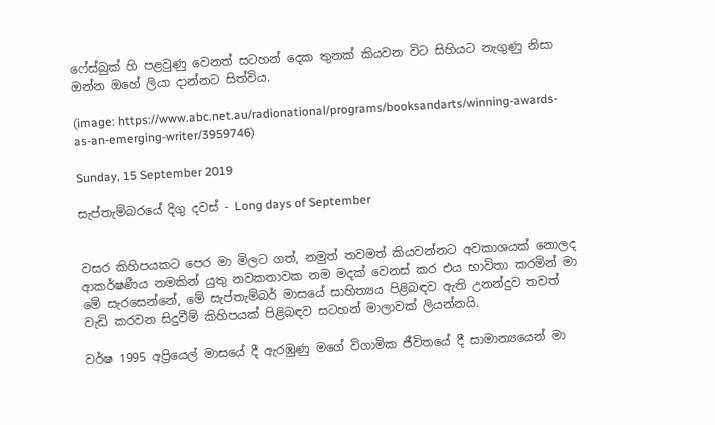ෆේස්බුක් හි පළවුණු වෙනත් සටහන් දෙක තුනක් කියවන විට සිහියට නැගුණු නිසා ඔන්න ඔහේ ලියා දාන්නට සිත්විය.

(image: https://www.abc.net.au/radionational/programs/booksandarts/winning-awards-as-an-emerging-writer/3959746)

Sunday, 15 September 2019

සැප්තැම්බරයේ දිගු දවස් - Long days of September


වසර කිහිපයකට පෙර මා මිලට ගත්, නමුත් තවමත් කියවන්නට අවකාශයක් නොලද ආකර්ෂණීය නමකින් යුතු නවකතාවක නම මදක් වෙනස් කර එය භාවිතා කරමින් මා මේ සැරසෙන්නේ, මේ සැප්තැම්බර් මාසයේ සාහිත්‍යය පිළිබඳව ඇති උනන්දුව තවත් වැඩි කරවන සිදුවීම් කිහිපයක් පිළිබඳව සටහන් මාලාවක් ලියන්නයි.

වර්ෂ 1995 අප්‍රියෙල් මාසයේ දී ඇරඹුණු මගේ විගාමික ජීවිතයේ දී සාමාන්‍යයෙන් මා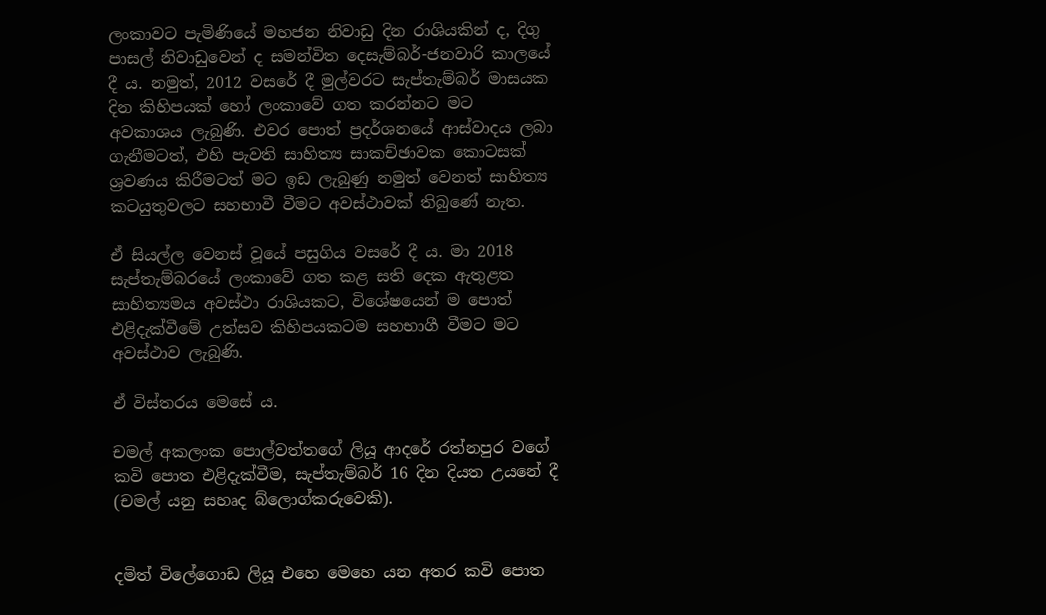ලංකාවට පැමිණියේ මහජන නිවාඩු දින රාශියකින් ද, දිගු පාසල් නිවාඩුවෙන් ද සමන්විත දෙසැම්බර්-ජනවාරි කාලයේ දී ය. නමුත්, 2012 වසරේ දී මුල්වරට සැප්තැම්බර් මාසයක දින කිහිපයක් හෝ ලංකාවේ ගත කරන්නට මට අවකාශය ලැබුණි. එවර පොත් ප්‍රදර්ශනයේ ආස්වාදය ලබා ගැනීමටත්, එහි පැවති සාහිත්‍ය සාකච්ඡාවක කොටසක් ශ්‍රවණය කිරීමටත් මට ඉඩ ලැබුණු නමුත් වෙනත් සාහිත්‍ය කටයුතුවලට සහභාවී වීමට අවස්ථාවක් තිබුණේ නැත.

ඒ සියල්ල වෙනස් වූයේ පසුගිය වසරේ දී ය. මා 2018 සැප්තැම්බරයේ ලංකාවේ ගත කළ සති දෙක ඇතුළත සාහිත්‍යමය අවස්ථා රාශියකට, විශේෂයෙන් ම පොත් එළිදැක්වීමේ උත්සව කිහිපයකටම සහභාගී වීමට මට අවස්ථාව ලැබුණි.

ඒ විස්තරය මෙසේ ය.

චමල් අකලංක පොල්වත්තගේ ලියූ ආදරේ රත්නපුර වගේ කවි පොත එළිදැක්වීම, සැප්තැම්බර් 16 දින දියත උයනේ දී (චමල් යනු සහෘද බ්ලොග්කරුවෙකි).


දමිත් විලේගොඩ ලියූ එහෙ මෙහෙ යන අතර කවි පොත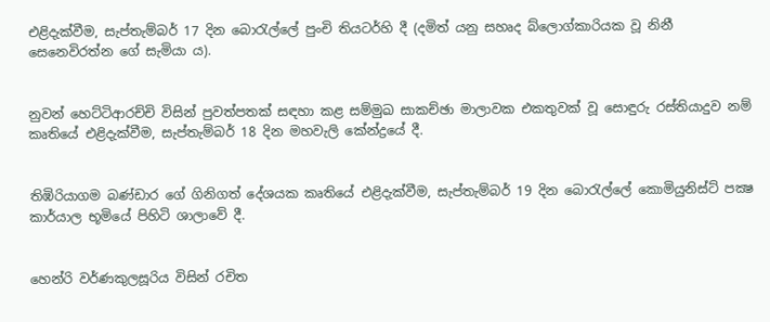එළිදැක්වීම, සැප්තැම්බර් 17 දින බොරැල්ලේ පුංචි තියටර්හි දී (දමිත් යනු සහෘද බ්ලොග්කාරියක වූ නිනී සෙනෙවිරත්න ගේ සැමියා ය).


නුවන් හෙට්ටිආරච්චි විසින් පුවත්පතක් සඳහා කළ සම්මුඛ සාකච්ඡා මාලාවක එකතුවක් වූ සොඳුරු රස්තියාදුව නම් කෘතියේ එළිදැක්වීම, සැප්තැම්බර් 18 දින මහවැලි කේන්ද්‍රයේ දී.


තිඹිරියාගම බණ්ඩාර ගේ ගිනිගත් දේශයක කෘතියේ එළිදැක්වීම, සැප්තැම්බර් 19 දින බොරැල්ලේ කොමියුනිස්ට් පක්‍ෂ කාර්යාල භූමියේ පිහිටි ශාලාවේ දී.


හෙන්රි වර්ණකුලසූරිය විසින් රචිත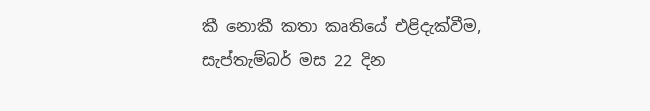කී නොකී කතා කෘතියේ එළිදැක්වීම, සැප්තැම්බර් මස 22 දින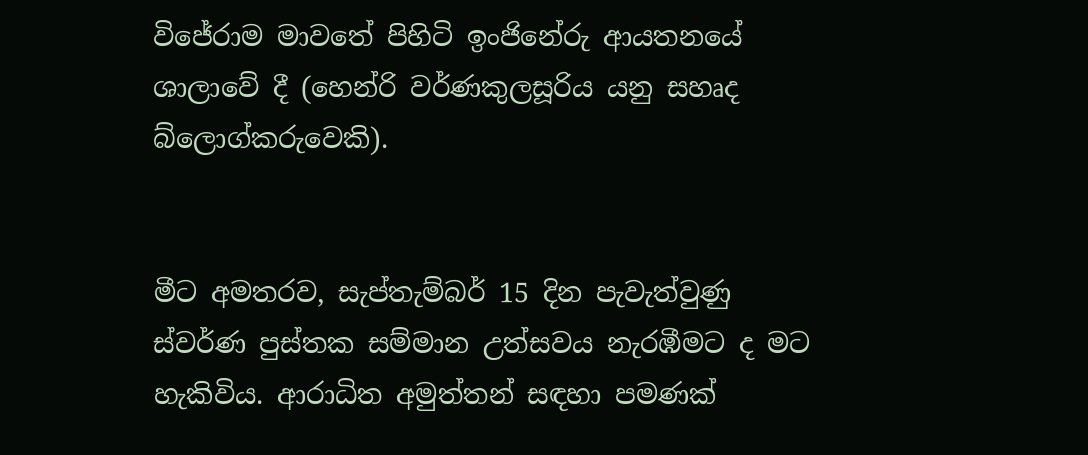විජේරාම මාවතේ පිහිටි ඉංජිනේරු ආයතනයේ ශාලාවේ දී (හෙන්රි වර්ණකුලසූරිය යනු සහෘද බ්ලොග්කරුවෙකි).


මීට අමතරව, සැප්තැම්බර් 15 දින පැවැත්වුණු ස්වර්ණ පුස්තක සම්මාන උත්සවය නැරඹීමට ද මට හැකිවිය. ආරාධිත අමුත්තන් සඳහා පමණක්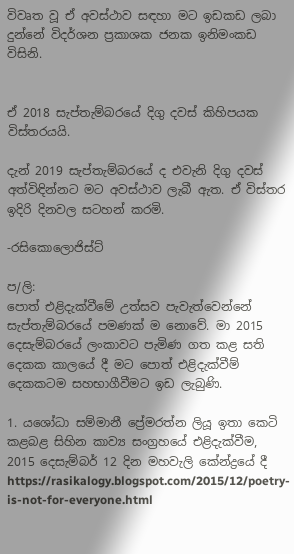විවෘත වූ ඒ අවස්ථාව සඳහා මට ඉඩකඩ ලබා දුන්නේ විදර්ශන ප්‍රකාශක ජනක ඉනිමංකඩ විසිනි.


ඒ 2018 සැප්තැම්බරයේ දිගු දවස් කිහිපයක විස්තරයයි.

දැන් 2019 සැප්තැම්බරයේ ද එවැනි දිගු දවස් අත්විඳින්නට මට අවස්ථාව ලැබී ඇත. ඒ විස්තර ඉදිරි දිනවල සටහන් කරමි.

-රසිකොලොජිස්ට්

ප/ලි:
පොත් එළිදැක්වීමේ උත්සව පැවැත්වෙන්නේ සැප්තැම්බරයේ පමණක් ම නොවේ. මා 2015 දෙසැම්බරයේ ලංකාවට පැමිණ ගත කළ සති දෙකක කාලයේ දී මට පොත් එළිදැක්වීම් දෙකකටම සහභාගීවීමට ඉඩ ලැබුණි.

1. යශෝධා සම්මානී ප්‍රේමරත්න ලියූ ඉතා කෙටි කළබළ සිහින කාව්‍ය සංග්‍රහයේ එළිදැක්වීම, 2015 දෙසැම්බර් 12 දින මහවැලි කේන්ද්‍රයේ දී
https://rasikalogy.blogspot.com/2015/12/poetry-is-not-for-everyone.html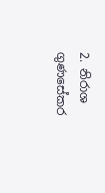2. නිරාශ ගුණසේකර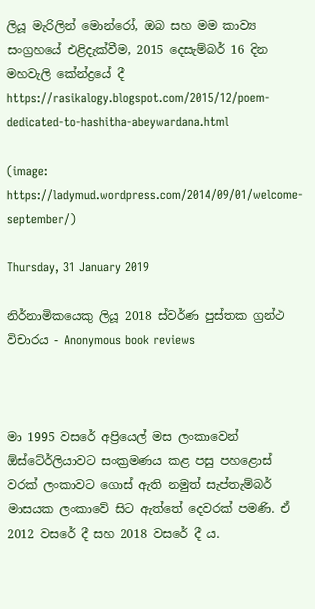ලියූ මැරිලින් මොන්රෝ, ඔබ සහ මම කාව්‍ය සංග්‍රහයේ එළිදැක්වීම, 2015 දෙසැම්බර් 16 දින මහවැලි කේන්ද්‍රයේ දී
https://rasikalogy.blogspot.com/2015/12/poem-dedicated-to-hashitha-abeywardana.html

(image: https://ladymud.wordpress.com/2014/09/01/welcome-september/)

Thursday, 31 January 2019

නිර්නාමිකයෙකු ලියූ 2018 ස්වර්ණ පුස්තක ග්‍රන්ථ විචාරය - Anonymous book reviews



මා 1995 වසරේ අප්‍රියෙල් මස ලංකාවෙන් ඕස්ටේ‍ර්ලියාවට සංක්‍රමණය කළ පසු පහළොස් වරක් ලංකාවට ගොස් ඇති නමුත් සැප්තැම්බර් මාසයක ලංකාවේ සිට ඇත්තේ දෙවරක් පමණි. ඒ 2012 වසරේ දී සහ 2018 වසරේ දී ය.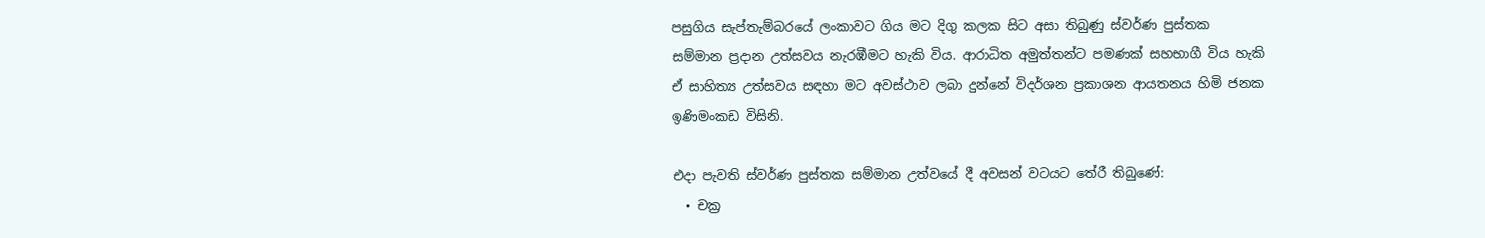පසුගිය සැප්තැම්බරයේ ලංකාවට ගිය මට දිගු කලක සිට අසා තිබුණු ස්වර්ණ පුස්තක සම්මාන ප්‍රදාන උත්සවය නැරඹීමට හැකි විය. ආරාධිත අමුත්තන්ට පමණක් සහභාගී විය හැකි ඒ සාහිත්‍ය උත්සවය සඳහා මට අවස්ථාව ලබා දුන්නේ විදර්ශන ප්‍රකාශන ආයතනය හිමි ජනක ඉණිමංකඩ විසිනි.

එදා පැවති ස්වර්ණ පුස්තක සම්මාන උත්වයේ දී අවසන් වටයට තේරී තිබුණේ:
  • චක්‍ර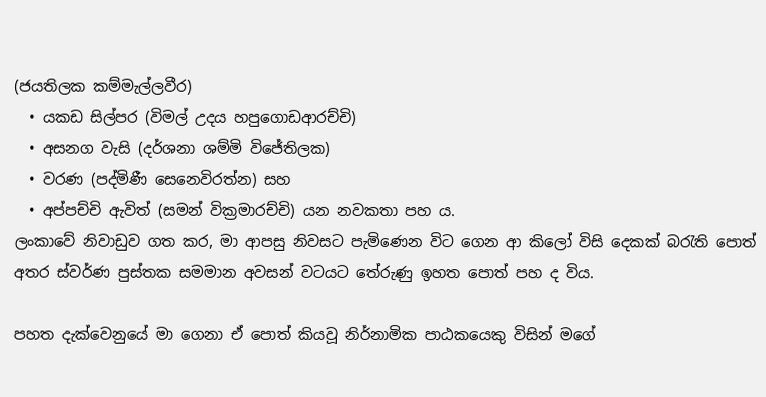(ජයතිලක කම්මැල්ලවීර)
  • යකඩ සිල්පර (විමල් උදය හපුගොඩආරච්චි)
  • අසනග වැසි (දර්ශනා ශම්මි විජේතිලක)
  • වරණ (පද්මිණී සෙනෙවිරත්න) සහ
  • අප්පච්චි ඇවිත් (සමන් වික්‍රමාරච්චි) යන නවකතා පහ ය.
ලංකාවේ නිවාඩුව ගත කර, මා ආපසු නිවසට පැමිණෙන විට ගෙන ආ කිලෝ විසි දෙකක් බරැති පොත් අතර ස්වර්ණ පුස්තක සමමාන අවසන් වටයට තේරුණු ඉහත පොත් පහ ද විය.

පහත දැක්වෙනුයේ මා ගෙනා ඒ පොත් කියවූ නිර්නාමික පාඨකයෙකු විසින් මගේ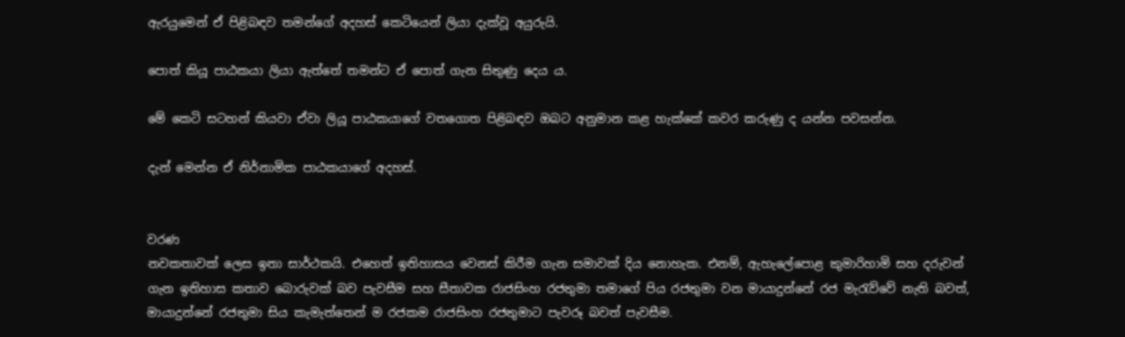ඇරයුමෙන් ඒ පිළිබඳව තමන්ගේ අදහස් කෙටියෙන් ලියා දැක්වූ අයුරුයි.

පොත් කියූ පාඨකයා ලියා ඇත්තේ තමන්ට ඒ පොත් ගැන සිතුණු දෙය ය.

මේ කෙටි සටහන් කියවා ඒවා ලියූ පාඨකයාගේ වතගොත පිළිබඳව ඔබට අනුමාන කළ හැක්කේ කවර කරුණු ද යන්න පවසන්න.

දැන් මෙන්න ඒ නිර්නාමික පාඨකයාගේ අදහස්.


වරණ
නවකතාවක් ලෙස ඉතා සාර්ථකයි. එහෙත් ඉතිහාසය වෙනස් කිරීම ගැන සමාවක් දිය නොහැක. එනම්, ඇහැලේපොළ කුමාරිහාමි සහ දරුවන් ගැන ඉතිහාස කතාව බොරුවක් බව පැවසීම සහ සීතාවක රාජසිංහ රජතුමා තමාගේ පිය රජතුමා වන මායාදුන්නේ රජ මැරැව්වේ නැති බවත්, මායාදුන්නේ රජතුමා සිය කැමැත්තෙන් ම රජකම රාජසිංහ රජතුමාට පැවරූ බවත් පැවසීම.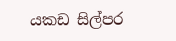යකඩ සිල්පර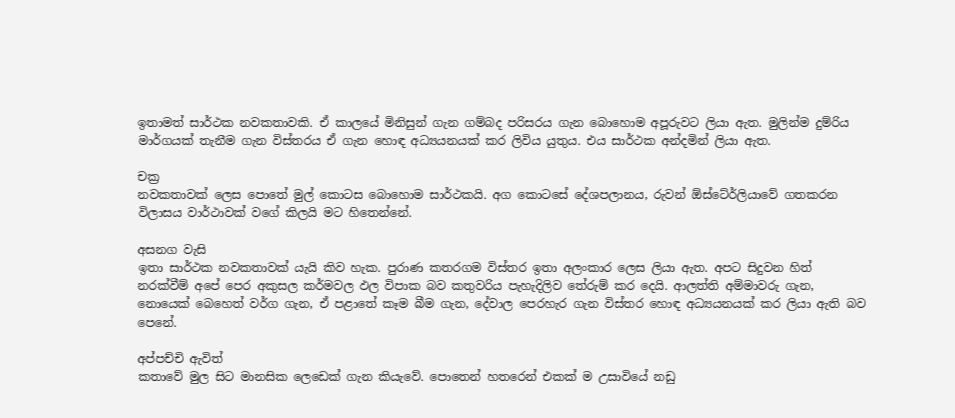ඉතාමත් සාර්ථක නවකතාවකි. ඒ කාලයේ මිනිසුන් ගැන ගම්බද පරිසරය ගැන බොහොම අපූරුවට ලියා ඇත. මුලින්ම දුම්රිය මාර්ගයක් තැනීම ගැන විස්තරය ඒ ගැන හොඳ අධ්‍යයනයක් කර ලිවිය යුතුය. එය සාර්ථක අන්දමින් ලියා ඇත.

චක්‍ර
නවකතාවක් ලෙස පොතේ මුල් කොටස බොහොම සාර්ථකයි. අග කොටසේ දේශපලානය, රුවන් ඕස්ටේ‍ර්ලියාවේ ගතකරන විලාසය වාර්ථාවක් වගේ කිලයි මට හිතෙන්නේ.

අසනග වැසි
ඉතා සාර්ථක නවකතාවක් යැයි කිව හැක. පුරාණ කතරගම විස්තර ඉතා අලංකාර ලෙස ලියා ඇත. අපට සිදුවන හිත් නරක්වීම් අපේ පෙර අකුසල කර්මවල ඵල විපාක බව කතුවරිය පැහැදිලිව තේරුම් කර දෙයි. ආලත්ති අම්මාවරු ගැන, නොයෙක් බෙහෙත් වර්ග ගැන, ඒ පළාතේ කෑම බීම ගැන, දේවාල පෙරහැර ගැන විස්තර හොඳ අධ්‍යයනයක් කර ලියා ඇති බව පෙනේ.

අප්පච්චි ඇවිත්
කතාවේ මුල සිට මානසික ලෙඩෙක් ගැන කියැවේ. පොතෙන් හතරෙන් එකක් ම උසාවියේ නඩු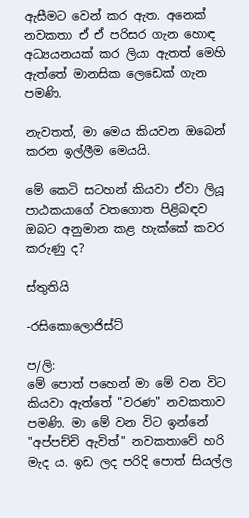ඇසීමට වෙන් කර ඇත. අනෙක් නවකතා ඒ ඒ පරිසර ගැන හොඳ අධ්‍යයනයක් කර ලියා ඇතත් මෙහි ඇත්තේ මානසික ලෙඩෙක් ගැන පමණි.

නැවතත්, මා මෙය කියවන ඔබෙන් කරන ඉල්ලීම මෙයයි.

මේ කෙටි සටහන් කියවා ඒවා ලියූ පාඨකයාගේ වතගොත පිළිබඳව ඔබට අනුමාන කළ හැක්කේ කවර කරුණු ද?

ස්තුතියි

-රසිකොලොජිස්ට්

ප/ලි:
මේ පොත් පහෙන් මා මේ වන විට කියවා ඇත්තේ "වරණ" නවකතාව පමණි. මා මේ වන විට ඉන්නේ "අප්පච්චි ඇවිත්" නවකතාවේ හරි මැද ය. ඉඩ ලද පරිදි පොත් සියල්ල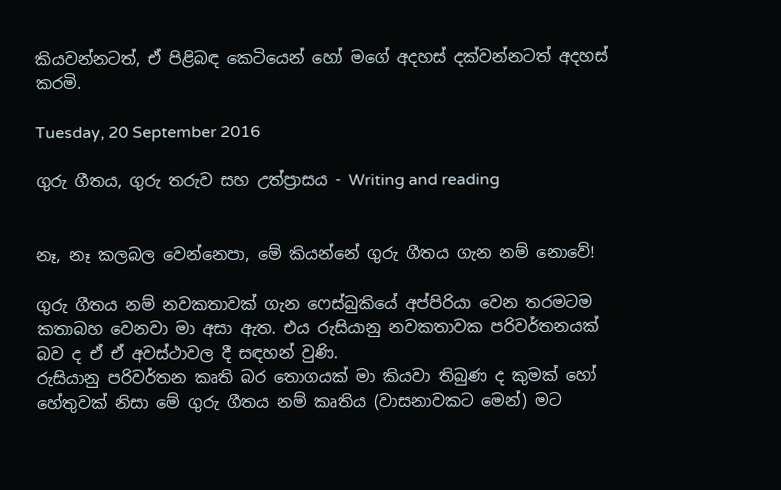කියවන්නටත්, ඒ පිළිබඳ කෙටියෙන් හෝ මගේ අදහස් දක්වන්නටත් අදහස් කරමි.

Tuesday, 20 September 2016

ගුරු ගීතය, ගුරු තරුව සහ උත්ප්‍රාසය - Writing and reading


නෑ, නෑ කලබල වෙන්නෙපා, මේ කියන්නේ ගුරු ගීතය ගැන නම් නොවේ!

ගුරු ගීතය නම් නවකතාවක් ගැන ෆෙස්බුකියේ අප්පිරියා වෙන තරමටම කතාබහ වෙනවා මා අසා ඇත. එය රුසියානු නවකතාවක පරිවර්තනයක් බව ද ඒ ඒ අවස්ථාවල දී සඳහන් වුණි.
රුසියානු පරිවර්තන කෘති බර තොගයක් මා කියවා තිබුණ ද කුමක් හෝ හේතුවක් නිසා මේ ගුරු ගීතය නම් කෘතිය (වාසනාවකට මෙන්) මට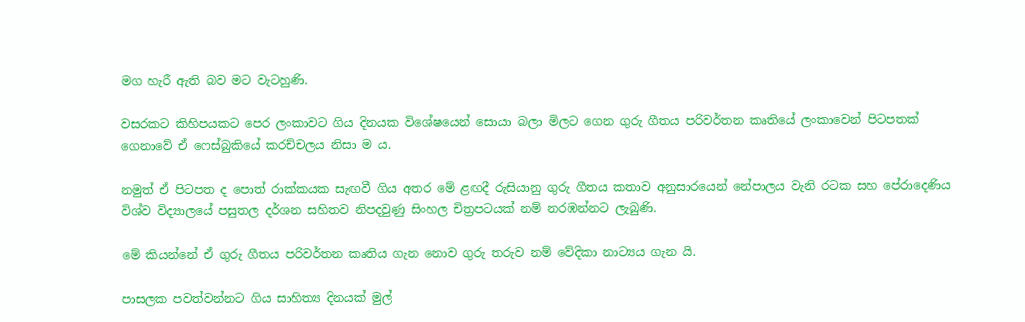මග හැරී ඇති බව මට වැටහුණි.

වසරකට කිහිපයකට පෙර ලංකාවට ගිය දිනයක විශේෂයෙන් සොයා බලා මිලට ගෙන ගුරු ගීතය පරිවර්තන කෘතියේ ලංකාවෙන් පිටපතක් ගෙනාවේ ඒ ෆෙස්බුකියේ කරච්චලය නිසා ම ය.

නමුත් ඒ පිටපත ද පොත් රාක්කයක සැඟවී ගිය අතර මේ ළඟදී රුසියානු ගුරු ගීතය කතාව අනුසාරයෙන් නේපාලය වැනි රටක සහ පේරාදෙණිය විශ්ව විද්‍යාලයේ පසුතල දර්ශන සහිතව නිපදවුණු සිංහල චිත්‍රපටයක් නම් නරඹන්නට ලැබුණි.

මේ කියන්නේ ඒ ගුරු ගීතය පරිවර්තන කෘතිය ගැන නොව ගුරු තරුව නම් වේදිකා නාට්‍යය ගැන යි.

පාසලක පවත්වන්නට ගිය සාහිත්‍ය දිනයක් මුල්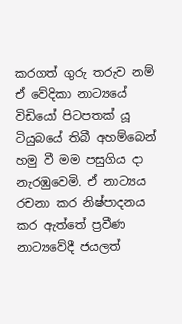කරගත් ගුරු තරුව නම් ඒ වේදිකා නාට්‍යයේ විඩියෝ පිටපතක් යූ ටියුබයේ තිබී අහම්බෙන් හමු වී මම පසුගිය දා නැරඹුවෙමි. ඒ නාට්‍යය රචනා කර නිෂ්පාදනය කර ඇත්තේ ප්‍රවීණ නාට්‍යවේදී ජයලත්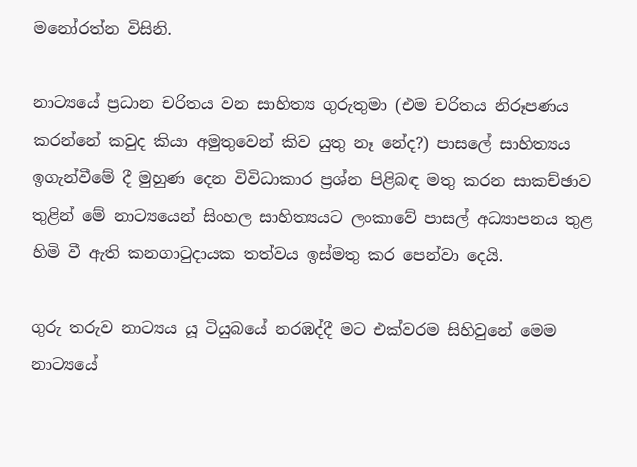මනෝරත්න විසිනි.

නාට්‍යයේ ප්‍රධාන චරිතය වන සාහිත්‍ය ගුරුතුමා (එම චරිතය නිරූපණය කරන්නේ කවුද කියා අමුතුවෙන් කිව යුතු නෑ නේද?) පාසලේ සාහිත්‍යය ඉගැන්වීමේ දී මුහුණ දෙන විවිධාකාර ප්‍රශ්න පිළිබඳ මතු කරන සාකච්ඡාව තුළින් මේ නාට්‍යයෙන් සිංහල සාහිත්‍යයට ලංකාවේ පාසල් අධ්‍යාපනය තුළ හිමි වී ඇති කනගාටුදායක තත්වය ඉස්මතු කර පෙන්වා දෙයි.

ගුරු තරුව නාට්‍යය යූ ටියුබයේ නරඹද්දී මට එක්වරම සිහිවුනේ මෙම නාට්‍යයේ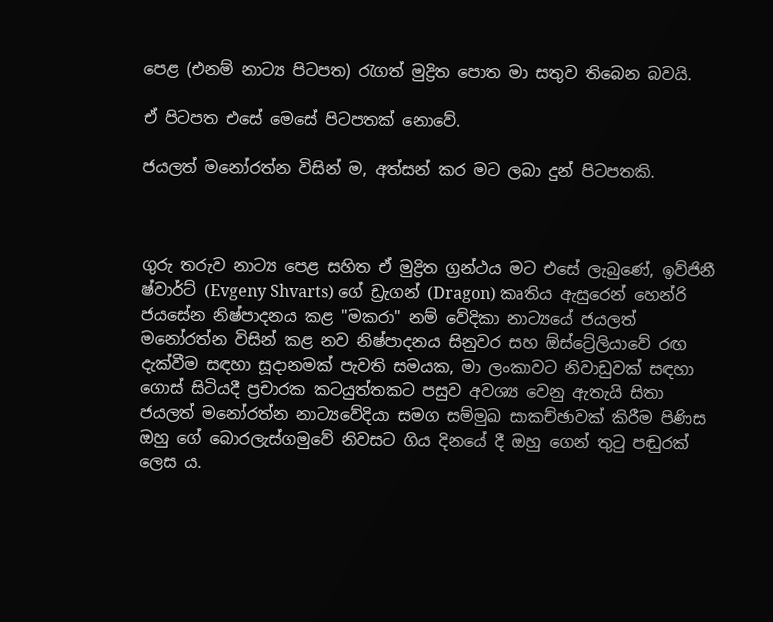පෙළ (එනම් නාට්‍ය පිටපත) රැගත් මුද්‍රිත පොත මා සතුව තිබෙන බවයි.

ඒ පිටපත එසේ මෙසේ පිටපතක් නොවේ.

ජයලත් මනෝරත්න විසින් ම, අත්සන් කර මට ලබා දුන් පිටපතකි.



ගුරු තරුව නාට්‍ය පෙළ සහිත ඒ මුද්‍රිත ග්‍රන්ථය මට එසේ ලැබුණේ, ඉව්ජිනී ෂ්වාර්ට් (Evgeny Shvarts) ගේ ඩ්‍රැගන් (Dragon) කෘතිය ඇසුරෙන් හෙන්රි ජයසේන නිෂ්පාදනය කළ "මකරා" නම් වේදිකා නාට්‍යයේ ජයලත් මනෝරත්න විසින් කළ නව නිෂ්පාදනය සිනුවර සහ ඕස්ට්‍රේලියාවේ රඟ දැක්වීම සඳහා සූදානමක් පැවති සමයක, මා ලංකාවට නිවාඩුවක් සඳහා ගොස් සිටියදී ප්‍රචාරක කටයුත්තකට පසුව අවශ්‍ය වෙනු ඇතැයි සිතා ජයලත් මනෝරත්න නාට්‍යවේදියා සමග සම්මුඛ සාකච්ඡාවක් කිරීම පිණිස ඔහු ගේ බොරලැස්ගමුවේ නිවසට ගිය දිනයේ දී ඔහු ගෙන් තුටු පඬුරක් ලෙස ය.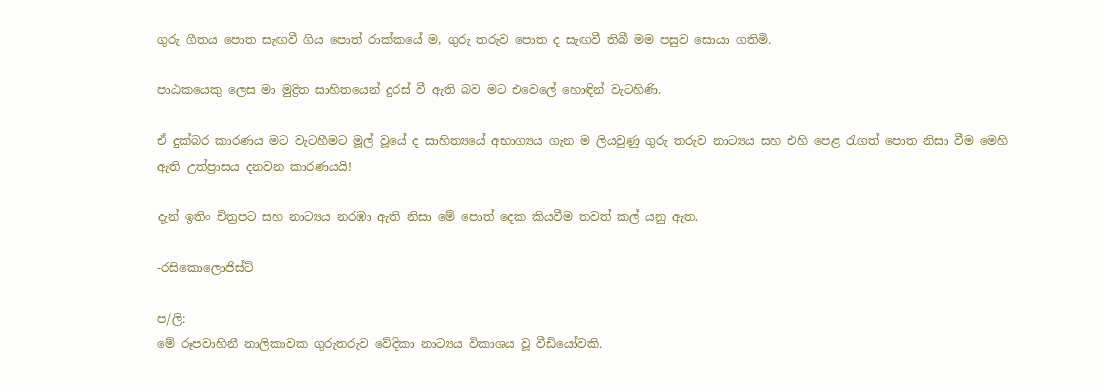ගුරු ගීතය පොත සැඟවී ගිය පොත් රාක්කයේ ම, ගුරු තරුව පොත ද සැඟවී තිබී මම පසුව සොයා ගතිමි.

පාඨකයෙකු ලෙස මා මුද්‍රිත සාහිතයෙන් දුරස් වී ඇති බව මට එවෙලේ හොඳින් වැටහිණි.

ඒ දුක්බර කාරණය මට වැටහීමට මූල් වූයේ ද සාහිත්‍යයේ අභාග්‍යය ගැන ම ලියවුණු ගුරු තරුව නාට්‍යය සහ එහි පෙළ රැගත් පොත නිසා වීම මෙහි ඇති උත්ප්‍රාසය දනවන කාරණයයි!

දැන් ඉතිං චිත්‍රපට සහ නාට්‍යය නරඹා ඇති නිසා මේ පොත් දෙක කියවීම තවත් කල් යනු ඇත.

-රසිකොලොජිස්ට්

ප/ලි:
මේ රූපවාහිනී නාලිකාවක ගුරුතරුව වේදිකා නාට්‍යය විකාශය වූ වීඩියෝවකි.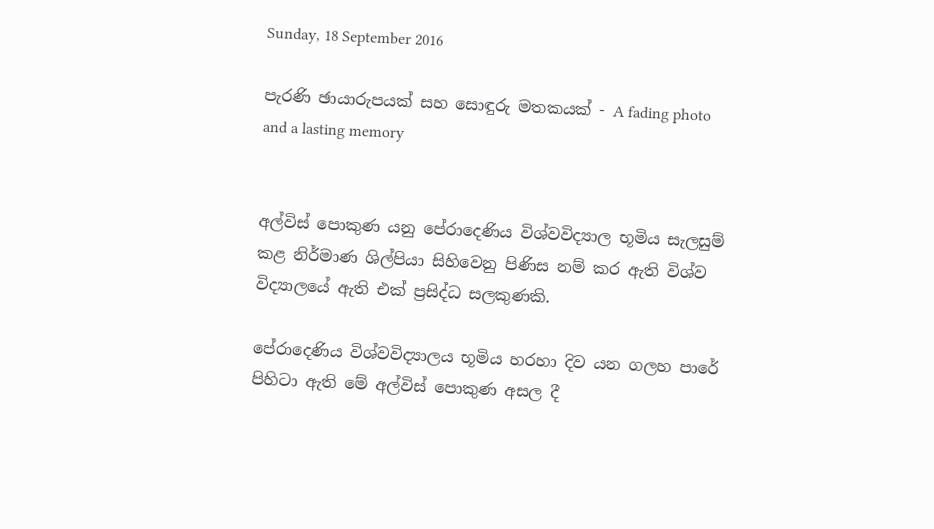Sunday, 18 September 2016

පැරණි ඡායාරුපයක් සහ සොඳුරු මතකයක් - A fading photo and a lasting memory


අල්විස් පොකුණ යනු පේරාදෙණිය විශ්වවිද්‍යාල භූමිය සැලසුම් කළ නිර්මාණ ශිල්පියා සිහිවෙනු පිණිස නම් කර ඇති විශ්ව විද්‍යාලයේ ඇති එක් ප්‍රසිද්ධ සලකුණකි.

පේරාදෙණිය විශ්වවිද්‍යාලය භූමිය හරහා දිව යන ගලහ පාරේ පිහිටා ඇති මේ අල්විස් පොකුණ අසල දී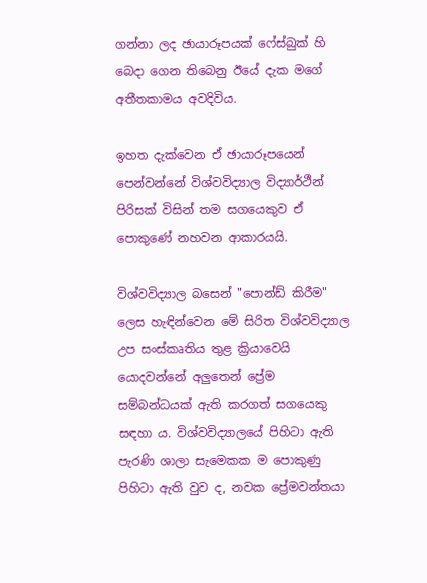ගන්නා ලද ඡායාරූපයක් ෆේස්බුක් හි බෙදා ගෙන තිබෙනු ඊයේ දැක මගේ අතීතකාමය අවදිවිය.

ඉහත දැක්වෙන ඒ ඡායාරූපයෙන් පෙන්වන්නේ විශ්වවිද්‍යාල විද්‍යාර්ථීන් පිරිසක් විසින් තම සගයෙකුව ඒ පොකුණේ නහවන ආකාරයයි.

විශ්වවිද්‍යාල බසෙන් "පොන්ඩ් කිරීම" ලෙස හැඳින්වෙන මේ සිරිත විශ්වවිද්‍යාල උප සංස්කෘතිය තුළ ක්‍රියාවෙයි යොදවන්නේ අලුතෙන් ප්‍රේම සම්බන්ධයක් ඇති කරගත් සගයෙකු සඳහා ය. විශ්වවිද්‍යාලයේ පිහිටා ඇති පැරණි ශාලා සැමෙකක ම පොකුණු පිහිටා ඇති වුව ද, නවක ප්‍රේමවන්තයා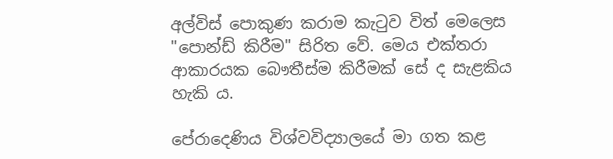අල්විස් පොකුණ කරාම කැටුව විත් මෙලෙස "පොන්ඩ් කිරීම" සිරිත වේ. මෙය එක්තරා ආකාරයක බෞතීස්ම කිරීමක් සේ ද සැළකිය හැකි ය.

පේරාදෙණිය විශ්වවිද්‍යාලයේ මා ගත කළ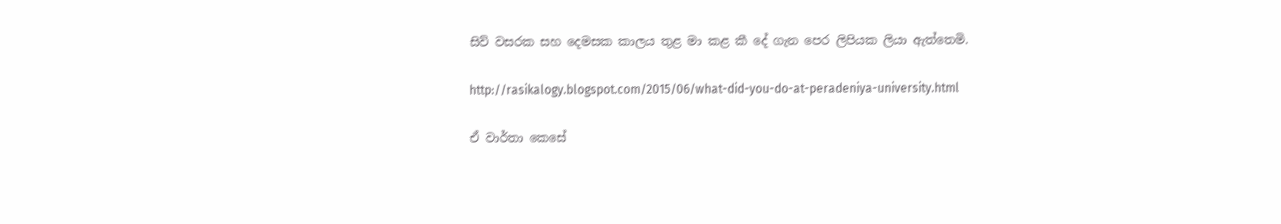සිව් වසරක සහ දෙමසක කාලය තුළ මා කළ කී දේ ගැන පෙර ලිපියක ලියා ඇත්තෙමි.

http://rasikalogy.blogspot.com/2015/06/what-did-you-do-at-peradeniya-university.html

ඒ වාර්තා කෙසේ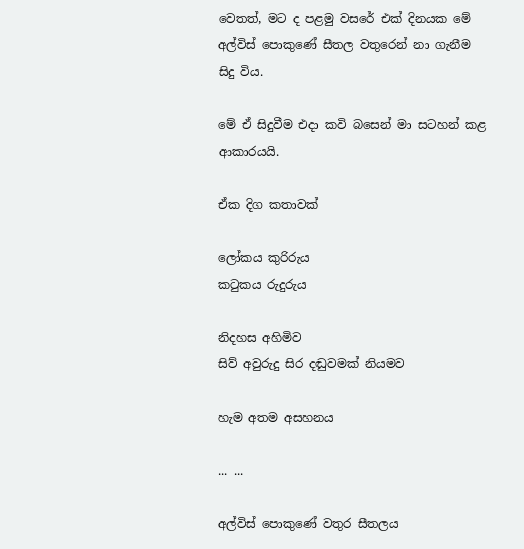වෙතත්, මට ද පළමු වසරේ එක් දිනයක මේ අල්විස් පොකුණේ සීතල වතුරෙන් නා ගැනීම සිදු විය.

මේ ඒ සිදුවීම එදා කවි බසෙන් මා සටහන් කළ ආකාරයයි.

ඒක දිග කතාවක්

ලෝකය කුරිරුය
කටුකය රුදුරුය

නිදහස අහිමිව
සිව් අවුරුදු සිර දඬුවමක් නියමව

හැම අතම අසහනය

... ...

අල්විස් පොකුණේ වතුර සීතලය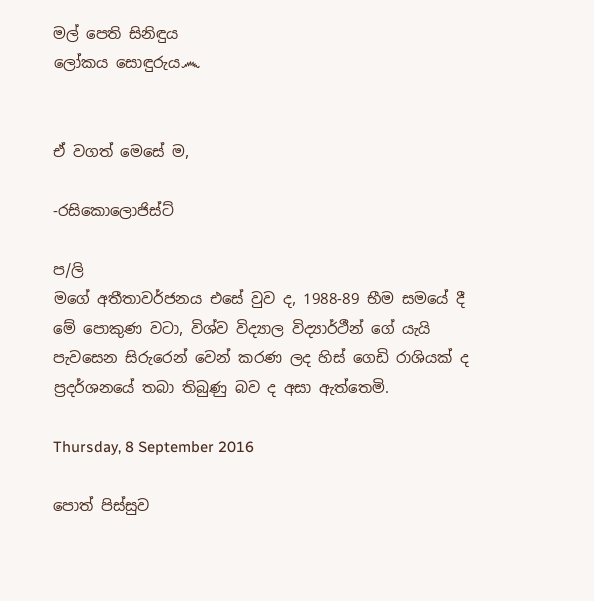මල් පෙති සිනිඳුය
ලෝකය සොඳුරුය෴


ඒ වගත් මෙසේ ම,

-රසිකොලොජිස්ට්

ප/ලි
මගේ අතීතාවර්ජනය එසේ වුව ද, 1988-89 භීම සමයේ දී මේ පොකුණ වටා, විශ්ව විද්‍යාල විද්‍යාර්ථීන් ගේ යැයි පැවසෙන සිරුරෙන් වෙන් කරණ ලද හිස් ගෙඩි රාශියක් ද ප්‍රදර්ශනයේ තබා තිබුණු බව ද අසා ඇත්තෙමි.

Thursday, 8 September 2016

පොත් පිස්සුව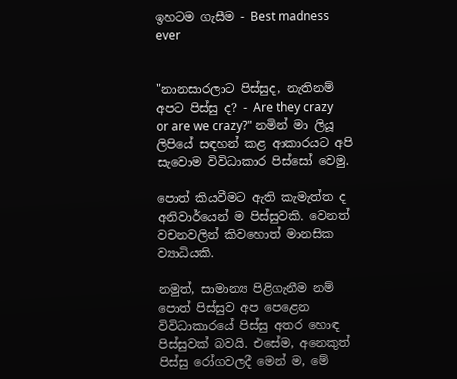ඉහටම ගැසීම - Best madness ever


"නානසාරලාට පිස්සුද, නැතිනම් අපට පිස්සු ද? - Are they crazy or are we crazy?" නමින් මා ලියූ ලිපියේ සඳහන් කළ ආකාරයට අපි සැවොම විවිධාකාර පිස්සෝ වෙමු.

පොත් කියවීමට ඇති කැමැත්ත ද අනිවාර්යෙන් ම පිස්සුවකි. වෙනත් වචනවලින් කිවහොත් මානසික ව්‍යාධියකි.

නමුත්, සාමාන්‍ය පිළිගැනීම නම් පොත් පිස්සුව අප පෙළෙන විවිධාකාරයේ පිස්සු අතර හොඳ පිස්සුවක් බවයි. එසේම, අනෙකුත් පිස්සු රෝගවලදී මෙන් ම, මේ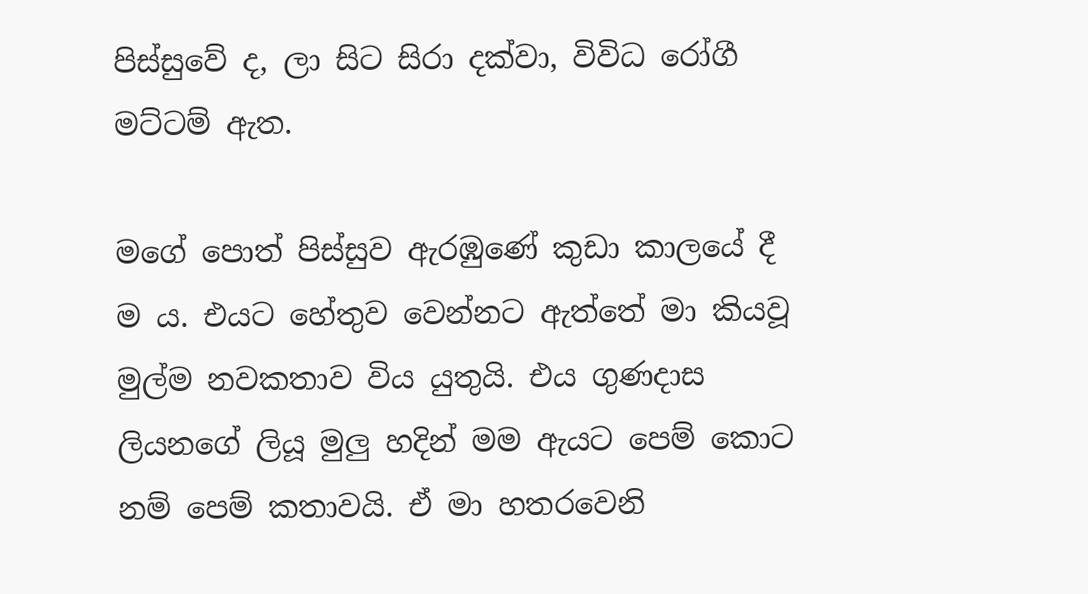පිස්සුවේ ද, ලා සිට සිරා දක්වා, විවිධ රෝගී මට්ටම් ඇත.

මගේ පොත් පිස්සුව ඇරඹුණේ කුඩා කාලයේ දී ම ය. එයට හේතුව වෙන්නට ඇත්තේ මා කියවූ මුල්ම නවකතාව විය යුතුයි. එය ගුණදාස ලියනගේ ලියූ මුලු හදින් මම ඇයට පෙම් කොට නම් පෙම් කතාවයි. ඒ මා හතරවෙනි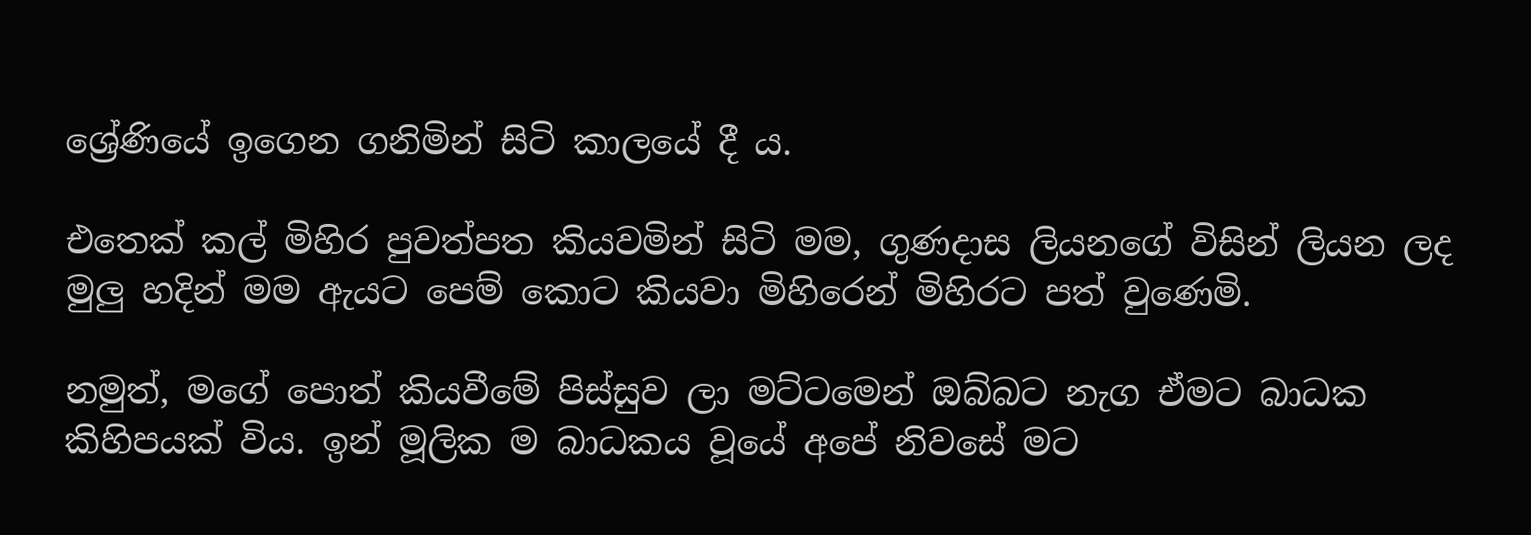ශ්‍රේණියේ ඉගෙන ගනිමින් සිටි කාලයේ දී ය.

එතෙක් කල් මිහිර පුවත්පත කියවමින් සිටි මම, ගුණදාස ලියනගේ විසින් ලියන ලද මුලු හදින් මම ඇයට පෙම් කොට කියවා මිහිරෙන් මිහිරට පත් වුණෙමි.

නමුත්, මගේ පොත් කියවීමේ පිස්සුව ලා මට්ටමෙන් ඔබ්බට නැග ඒමට බාධක කිහිපයක් විය. ඉන් මූලික ම බාධකය වූයේ අපේ නිවසේ මට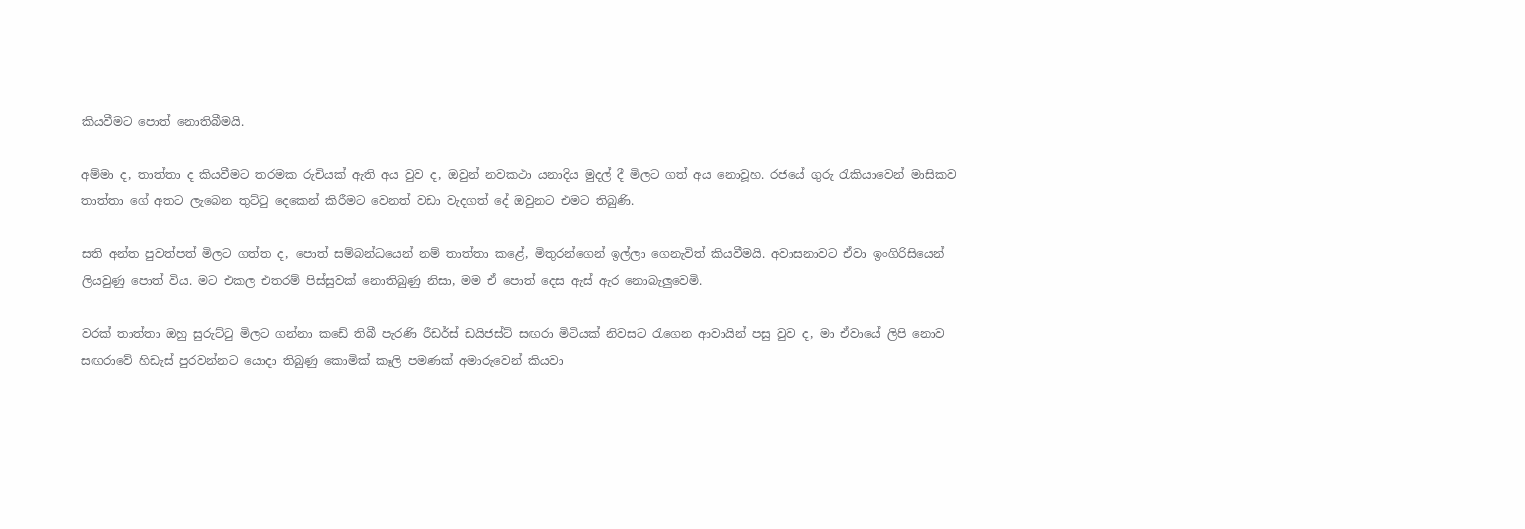කියවීමට පොත් නොතිබීමයි.

අම්මා ද, තාත්තා ද කියවීමට තරමක රුචියක් ඇති අය වුව ද, ඔවුන් නවකථා යනාදිය මුදල් දී මිලට ගත් අය නොවූහ. රජයේ ගුරු රැකියාවෙන් මාසිකව තාත්තා ගේ අතට ලැබෙන තුට්ටු දෙකෙන් කිරීමට වෙනත් වඩා වැදගත් දේ ඔවුනට එමට තිබුණි.

සති අන්ත පුවත්පත් මිලට ගත්ත ද, පොත් සම්බන්ධයෙන් නම් තාත්තා කළේ, මිතුරන්ගෙන් ඉල්ලා ගෙනැවිත් කියවීමයි. අවාසනාවට ඒවා ඉංගිරිසියෙන් ලියවුණු පොත් විය. මට එකල එතරම් පිස්සුවක් නොතිබුණු නිසා, මම ඒ පොත් දෙස ඇස් ඇර නොබැලුවෙමි.

වරක් තාත්තා ඔහු සුරුට්ටු මිලට ගන්නා කඩේ තිබී පැරණි රීඩර්ස් ඩයිජස්ට් සඟරා මිටියක් නිවසට රැගෙන ආවායින් පසු වුව ද, මා ඒවායේ ලිපි නොව සඟරාවේ හිඩැස් පුරවන්නට යොදා තිබුණු කොමික් කෑලි පමණක් අමාරුවෙන් කියවා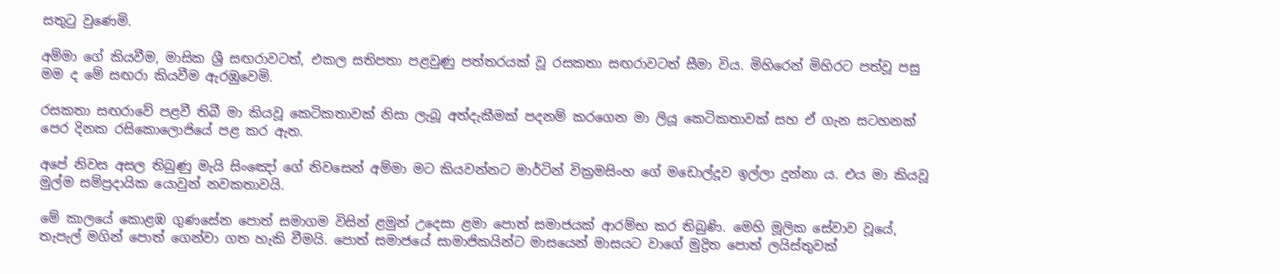සතුටු වුණෙමි.

අම්මා ගේ කියවීම, මාසික ශ්‍රී සඟරාවටත්, එකල සතිපතා පළවුණු පත්තරයක් වූ රසකතා සඟරාවටත් සීමා විය. මිහිරෙන් මිහිරට පත්වූ පසු මම ද මේ සඟරා කියවීම ඇරඹුවෙමි.

රසකතා සඟරාවේ පළවී තිබී මා කියවූ කෙටිකතාවක් නිසා ලැබූ අත්දැකීමක් පදනම් කරගෙන මා ලියූ කෙටිකතාවක් සහ ඒ ගැන සටහනක් පෙර දිනක රසිකොලොජියේ පළ කර ඇත.

අපේ නිවස අසල තිබුණු මැයි සිංඤෝ ගේ නිවසෙන් අම්මා මට කියවන්නට මාර්ටින් වික්‍රමසිංහ ගේ මඩොල්දූව ඉල්ලා දුන්නා ය. එය මා කියවූ මුල්ම සම්ප්‍රදායික යොවුන් නවකතාවයි.

මේ කාලයේ කොළඹ ගුණසේන පොත් සමාගම විසින් ළමුන් උදෙසා ළමා පොත් සමාජයක් ආරම්භ කර තිබුණි. මෙහි මූලික සේවාව වූයේ, තැපැල් මගින් පොත් ගෙන්වා ගත හැකි වීමයි. පොත් සමාජයේ සාමාජිකයින්ට මාසයෙන් මාසයට වාගේ මුද්‍රිත පොත් ලයිස්තුවක්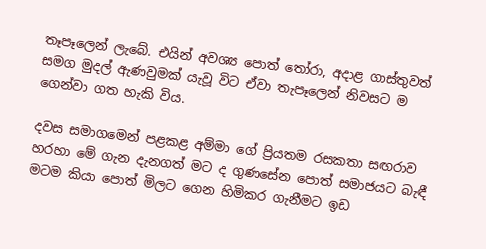තෑපෑලෙන් ලැබේ. එයින් අවශ්‍ය පොත් තෝරා, අදාළ ගාස්තුවත් සමග මුදල් ඇණවුමක් යැවූ විට ඒවා තැපෑලෙන් නිවසට ම ගෙන්වා ගත හැකි විය.

දවස සමාගමෙන් පළකළ අම්මා ගේ ප්‍රියතම රසකතා සඟරාව හරහා මේ ගැන දැනගත් මට ද ගුණසේන පොත් සමාජයට බැඳී මටම කියා පොත් මිලට ගෙන හිමිකර ගැනීමට ඉඩ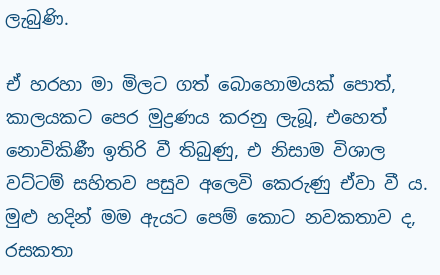ලැබුණි.

ඒ හරහා මා මිලට ගත් බොහොමයක් පොත්, කාලයකට පෙර මුද්‍රණය කරනු ලැබූ, එහෙත් නොවිකිණී ඉතිරි වී තිබුණු, එ නිසාම විශාල වට්ටම් සහිතව පසුව අලෙවි කෙරුණු ඒවා වී ය. මුළු හදින් මම ඇයට පෙම් කොට නවකතාව ද, රසකතා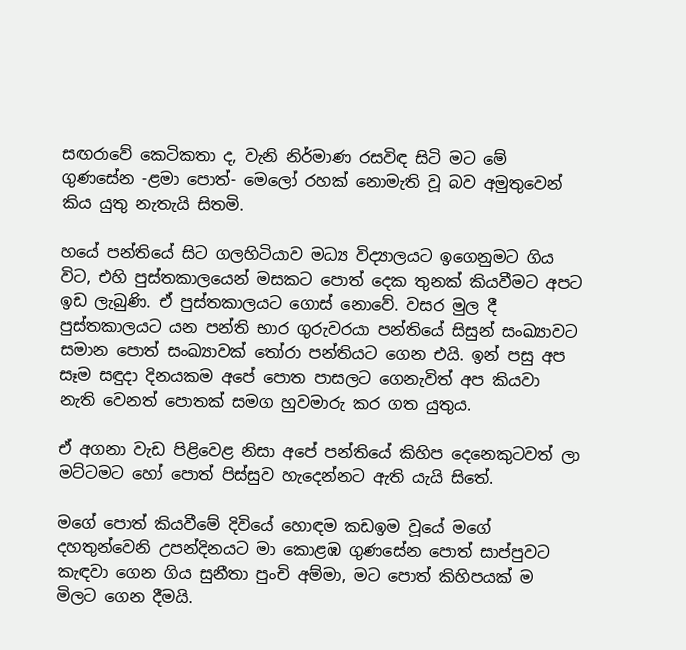සඟරාවේ කෙටිකතා ද, වැනි නිර්මාණ රසවිඳ සිටි මට මේ ගුණසේන -ළමා පොත්- මෙලෝ රහක් නොමැති වූ බව අමුතුවෙන් කිය යුතු නැතැයි සිතමි.

හයේ පන්තියේ සිට ගලහිටියාව මධ්‍ය විද්‍යාලයට ඉගෙනුමට ගිය විට, එහි පුස්තකාලයෙන් මසකට පොත් දෙක තුනක් කියවීමට අපට ඉඩ ලැබුණි. ඒ පුස්තකාලයට ගොස් නොවේ. වසර මුල දී පුස්තකාලයට යන පන්ති භාර ගුරුවරයා පන්තියේ සිසුන් සංඛ්‍යාවට සමාන පොත් සංඛ්‍යාවක් තෝරා පන්තියට ගෙන එයි. ඉන් පසු අප සෑම සඳුදා දිනයකම අපේ පොත පාසලට ගෙනැවිත් අප කියවා නැති වෙනත් පොතක් සමග හුවමාරු කර ගත යුතුය.

ඒ අගනා වැඩ පිළිවෙළ නිසා අපේ පන්තියේ කිහිප දෙනෙකුටවත් ලා මට්ටමට හෝ පොත් පිස්සුව හැදෙන්නට ඇති යැයි සිතේ.

මගේ පොත් කියවීමේ දිවියේ හොඳම කඩඉම වූයේ මගේ දහතුන්වෙනි උපන්දිනයට මා කොළඹ ගුණසේන පොත් සාප්පුවට කැඳවා ගෙන ගිය සුනීතා පුංචි අම්මා, මට පොත් කිහිපයක් ම මිලට ගෙන දීමයි.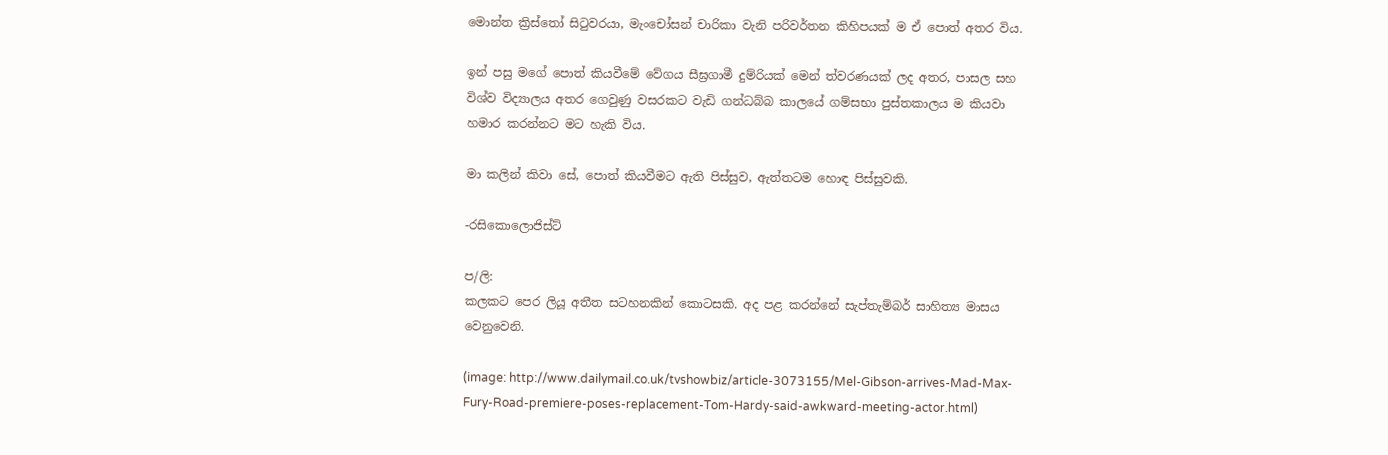මොන්ත ක්‍රිස්තෝ සිටුවරයා, මැංචෝසන් චාරිකා වැනි පරිවර්තන කිහිපයක් ම ඒ පොත් අතර විය.

ඉන් පසු මගේ පොත් කියවීමේ වේගය සීඝ්‍රගාමී දුම්රියක් මෙන් ත්වරණයක් ලද අතර, පාසල සහ විශ්ව විද්‍යාලය අතර ගෙවුණු වසරකට වැඩි ගන්ධබ්බ කාලයේ ගම්සභා පුස්තකාලය ම කියවා හමාර කරන්නට මට හැකි විය.

මා කලින් කිවා සේ, පොත් කියවීමට ඇති පිස්සුව, ඇත්තටම හොඳ පිස්සුවකි.

-රසිකොලොජිස්ට්

ප/ලි:
කලකට පෙර ලියූ අතීත සටහනකින් කොටසකි. අද පළ කරන්නේ සැප්තැම්බර් සාහිත්‍ය මාසය වෙනුවෙනි.

(image: http://www.dailymail.co.uk/tvshowbiz/article-3073155/Mel-Gibson-arrives-Mad-Max-Fury-Road-premiere-poses-replacement-Tom-Hardy-said-awkward-meeting-actor.html)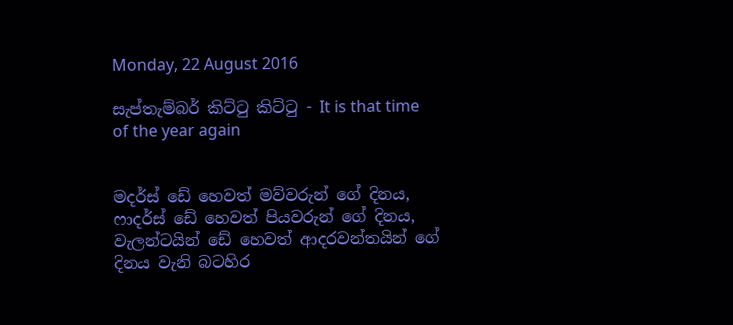Monday, 22 August 2016

සැප්තැම්බර් කිට්ටු කිට්ටු - It is that time of the year again


මදර්ස් ඩේ හෙවත් මව්වරුන් ගේ දිනය, ෆාදර්ස් ඩේ හෙවත් පියවරුන් ගේ දිනය, වැලන්ටයින් ඩේ හෙවත් ආදරවන්තයින් ගේ දිනය වැනි බටහිර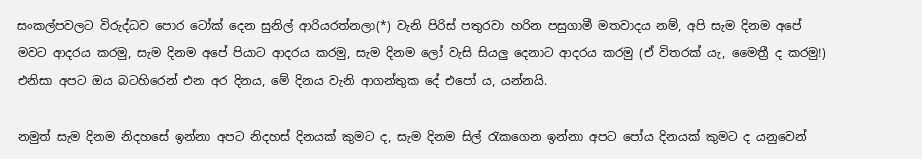සංකල්පවලට විරුද්ධව පොර ටෝක් දෙන සුනිල් ආරියරත්නලා(*) වැනි පිරිස් පතුරවා හරින පසුගාමී මතවාදය නම්, අපි සැම දිනම අපේ මවට ආදරය කරමු, සැම දිනම අපේ පියාට ආදරය කරමු, සැම දිනම ලෝ වැසි සියලු දෙනාට ආදරය කරමු (ඒ විතරක් යැ, මෛත්‍රී ද කරමු!) එනිසා අපට ඔය බටහිරෙන් එන අර දිනය, මේ දිනය වැනි ආගන්තුක දේ එපෝ ය, යන්නයි.

නමුත් සැම දිනම නිදහසේ ඉන්නා අපට නිදහස් දිනයක් කුමට ද, සැම දිනම සිල් රැකගෙන ඉන්නා අපට පෝය දිනයක් කුමට ද යනුවෙන්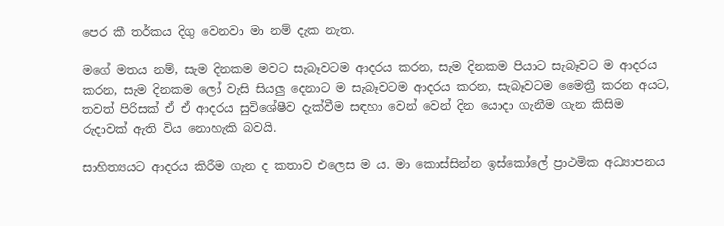පෙර කී තර්කය දිගු වෙනවා මා නම් දැක නැත.

මගේ මතය නම්, සැම දිනකම මවට සැබෑවටම ආදරය කරන, සැම දිනකම පියාට සැබෑවට ම ආදරය කරන, සැම දිනකම ලෝ වැසි සියලු දෙනාට ම සැබෑවටම ආදරය කරන, සැබෑවටම මෛත්‍රී කරන අයට, තවත් පිරිසක් ඒ ඒ ආදරය සුවිශේෂීව දැක්වීම සඳහා වෙන් වෙන් දින යොදා ගැනීම ගැන කිසිම රුදාවක් ඇති විය නොහැකි බවයි.

සාහිත්‍යයට ආදරය කිරීම ගැන ද කතාව එලෙස ම ය. මා කොස්සින්න ඉස්කෝලේ ප්‍රාථමික අධ්‍යාපනය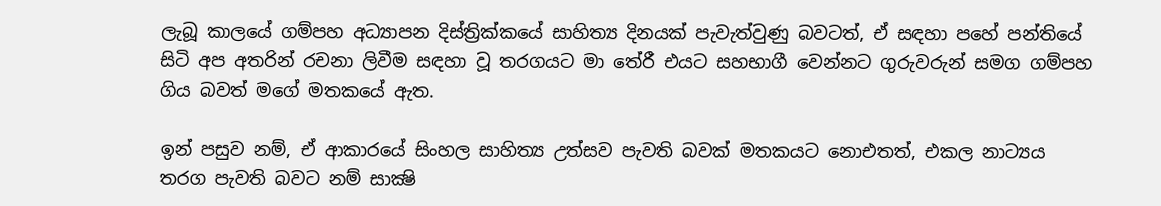ලැබූ කාලයේ ගම්පහ අධ්‍යාපන දිස්ත්‍රික්කයේ සාහිත්‍ය දිනයක් පැවැත්වුණු බවටත්, ඒ සඳහා පහේ පන්තියේ සිටි අප අතරින් රචනා ලිවීම සඳහා වූ තරගයට මා තේරී එයට සහභාගී වෙන්නට ගුරුවරුන් සමග ගම්පහ ගිය බවත් මගේ මතකයේ ඇත.

ඉන් පසුව නම්, ඒ ආකාරයේ සිංහල සාහිත්‍ය උත්සව පැවති බවක් මතකයට නොඑතත්, එකල නාට්‍යය තරග පැවති බවට නම් සාක්‍ෂි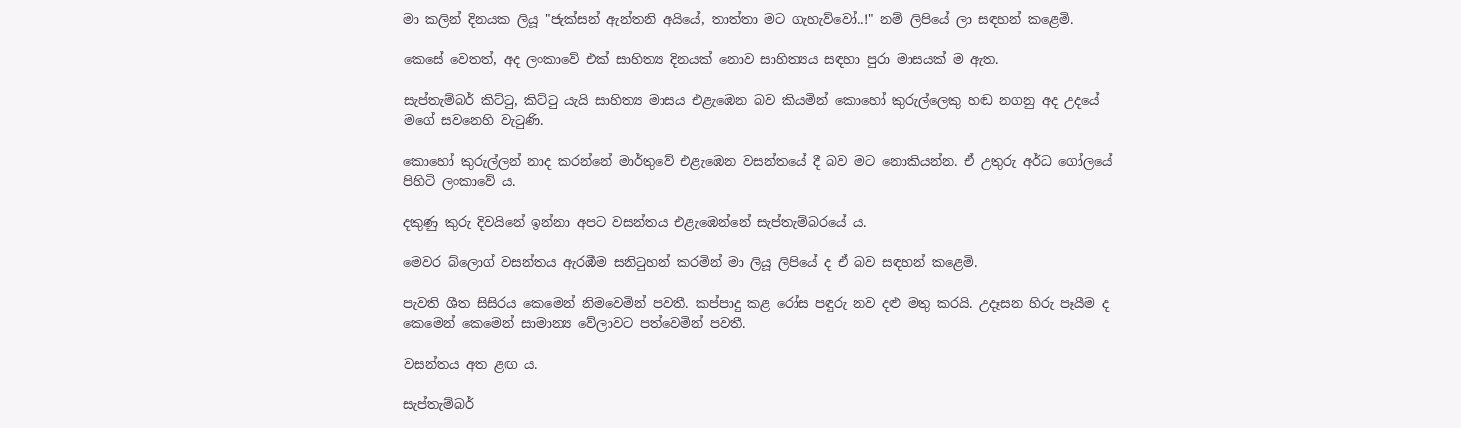මා කලින් දිනයක ලියූ "ජැක්සන් ඇන්තනි අයියේ, තාත්තා මට ගැහැව්වෝ..!" නම් ලිපියේ ලා සඳහන් කළෙමි.

කෙසේ වෙතත්, අද ලංකාවේ එක් සාහිත්‍ය දිනයක් නොව සාහිත්‍යය සඳහා පුරා මාසයක් ම ඇත.

සැප්තැම්බර් කිට්ටු, කිට්ටු යැයි සාහිත්‍ය මාසය එළැඹෙන බව කියමින් කොහෝ කුරුල්ලෙකු හඬ නගනු අද උදයේ මගේ සවනෙහි වැටුණි.

කොහෝ කුරුල්ලන් නාද කරන්නේ මාර්තුවේ එළැඹෙන වසන්තයේ දී බව මට නොකියන්න. ඒ උතුරු අර්ධ ගෝලයේ පිහිටි ලංකාවේ ය.

දකුණු කුරු දිවයිනේ ඉන්නා අපට වසන්තය එළැඹෙන්නේ සැප්තැම්බරයේ ය.

මෙවර බ්ලොග් වසන්තය ඇරඹීම සනිටුහන් කරමින් මා ලියූ ලිපියේ ද ඒ බව සඳහන් කළෙමි.

පැවති ශීත සිසිරය කෙමෙන් නිමවෙමින් පවතී. කප්පාදු කළ රෝස පඳුරු නව දළු මතු කරයි. උදෑසන හිරු පෑයීම ද කෙමෙන් කෙමෙන් සාමාන්‍ය වේලාවට පත්වෙමින් පවතී.

වසන්තය අත ළඟ ය.

සැප්තැම්බර්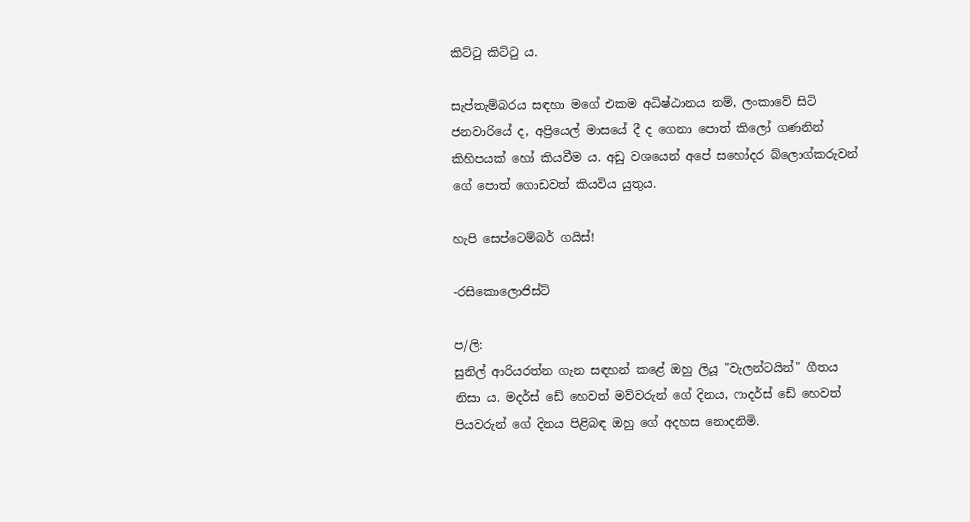කිට්ටු කිට්ටු ය.

සැප්තැම්බරය සඳහා මගේ එකම අධිෂ්ඨානය නම්, ලංකාවේ සිටි ජනවාරියේ ද, අප්‍රියෙල් මාසයේ දී ද ගෙනා පොත් කිලෝ ගණනින් කිහිපයක් හෝ කියවීම ය. අඩු වශයෙන් අපේ සහෝදර බ්ලොග්කරුවන් ගේ පොත් ගොඩවත් කියවිය යුතුය.

හැපි සෙප්ටෙම්බර් ගයිස්!

-රසිකොලොජිස්ට්

ප/ලි:
සුනිල් ආරියරත්න ගැන සඳහන් කළේ ඔහු ලියූ "වැලන්ටයින්" ගීතය නිසා ය. මදර්ස් ඩේ හෙවත් මව්වරුන් ගේ දිනය, ෆාදර්ස් ඩේ හෙවත් පියවරුන් ගේ දිනය පිළිබඳ ඔහු ගේ අදහස නොදනිමි.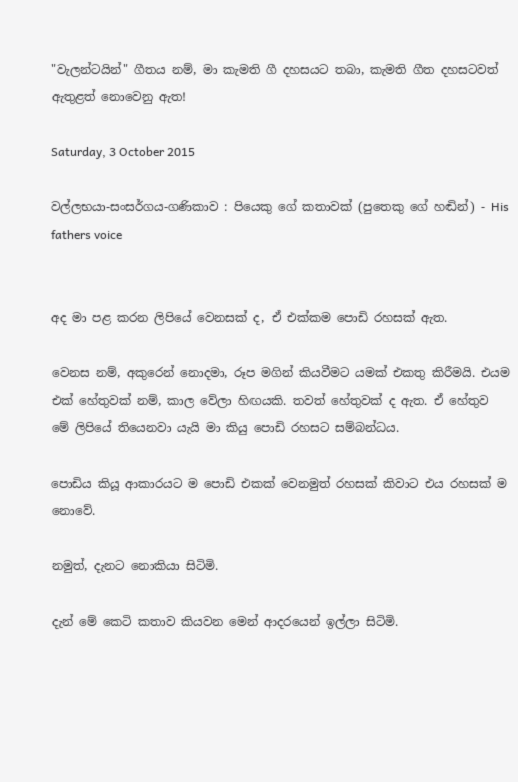"වැලන්ටයින්" ගීතය නම්, මා කැමති ගී දහසයට තබා, කැමති ගීත දහසටවත් ඇතුළත් නොවෙනු ඇත!

Saturday, 3 October 2015

වල්ලභයා-සංසර්ගය-ගණිකාව : පියෙකු ගේ කතාවක් (පුතෙකු ගේ හඬින්) - His fathers voice


අද මා පළ කරන ලිපියේ වෙනසක් ද, ඒ එක්කම පොඩි රහසක් ඇත.

වෙනස නම්, අකුරෙන් නොදමා, රූප මගින් කියවීමට යමක් එකතු කිරීමයි. එයම එක් හේතුවක් නම්, කාල වේලා හිඟයකි. තවත් හේතුවක් ද ඇත. ඒ හේතුව මේ ලිපියේ තියෙනවා යැයි මා කියු පොඩි රහසට සම්බන්ධය.

පොඩිය කියූ ආකාරයට ම පොඩි එකක් වෙනමුත් රහසක් කිවාට එය රහසක් ම නොවේ.

නමුත්, දැනට නොකියා සිටිමි.

දැන් මේ කෙටි කතාව කියවන මෙන් ආදරයෙන් ඉල්ලා සිටිමි.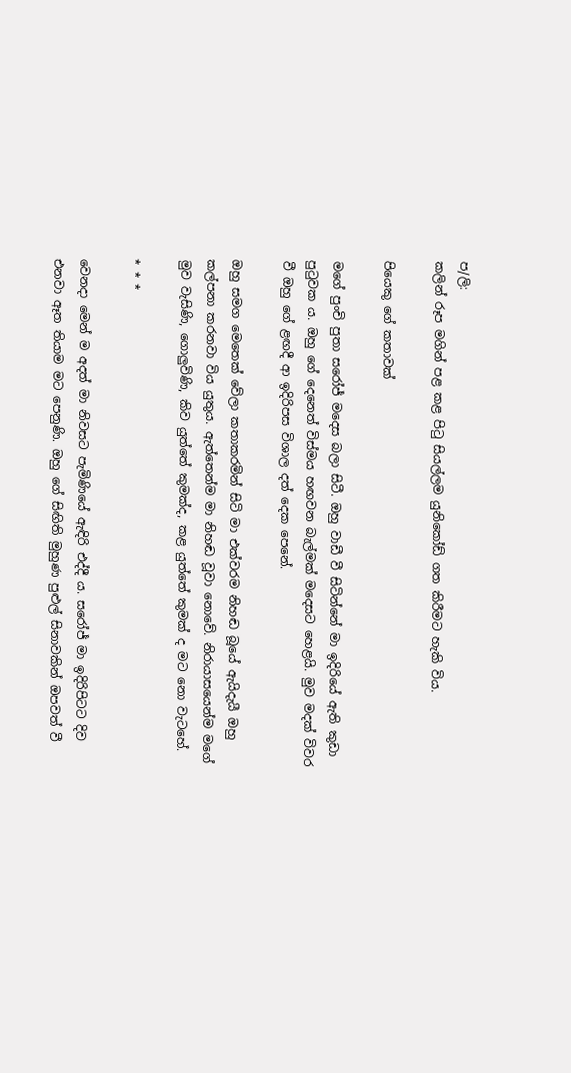ප/ලි:
කලින් රූප මගින් පළ කළ පිටු සියල්ලම යුනිකෝඩ් ගත කිරීමට හැකි විය.

පියෙකු ගේ කතාවක්

මගේ පුංචි පුතා සරෝජ් මදෙස බලා සිටී. ඔහු වාඩී වී සිටින්නේ මා ඉදිරියේ ඇති කුඩා පුටුවක ය. ඔහු ගේ දෙනෙත් විස්මය හඟවන බැල්මක් මදෙසට හෙළයි. මුව මදක් විවර වී ඔහු ගේ ළඟදී ආ ඉදිරිපස විශාල දත් දෙක පෙනේ.

ඔහු සමග මෙතෙක් වේලා කතාකරමින් සිටි මා එක්වරම නිහඬ බූයේ ඇයිදැයී ඔහු කල්පනා කරනවා විය යුතුය. ඇත්තෙන්ම මා නිහඬ වූවා නොවේ. නිරායාසයෙන්ම මගේ මුව වැසිණි, ගොලුවිණි, කිව යුත්තේ කුමක්ද, කළ යුත්තේ කුමක් ද මට නො වැටහේ.

* * *

වෙනදා මෙන් ම අදත් මා නිවසට පැමිණියේ ඇඳිරි එද්දී ය. සරෝජ් මා ඉදිරිපිටට දිව එනවා ඈත තියාම මට පෙනුණි. ඔහු ගේ සිඟිති මුහුණ පුළුල් සිනාවකින් ඔපවත් වී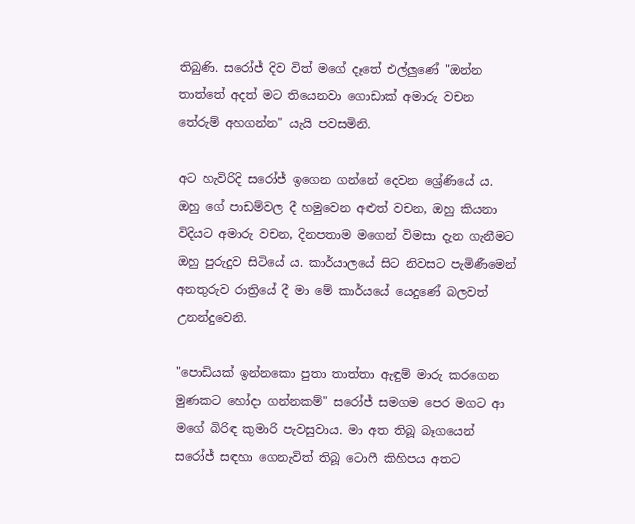තිබුණි. සරෝජ් දිව විත් මගේ දෑතේ එල්ලුණේ "ඔන්න තාත්තේ අදත් මට තියෙනවා ගොඩාක් අමාරු වචන තේරුම් අහගන්න" යැයි පවසමිනි.

අට හැවිරිදි සරෝජ් ඉගෙන ගන්නේ දෙවන ශ්‍රේණියේ ය. ඔහු ගේ පාඩම්වල දී හමුවෙන අළුත් වචන, ඔහු කියනා විදියට අමාරු වචන, දිනපතාම මගෙන් විමසා දැන ගැනීමට ඔහු පුරුදුව සිටියේ ය. කාර්යාලයේ සිට නිවසට පැමිණීමෙන් අනතුරුව රාත්‍රියේ දී මා මේ කාර්යයේ යෙදුණේ බලවත් උනන්දුවෙනි.

"පොඩියක් ඉන්නකො පුතා තාත්තා ඇඳුම් මාරු කරගෙන මුණකට හෝදා ගන්නකම්" සරෝජ් සමගම පෙර මගට ආ මගේ බිරිඳ කුමාරි පැවසුවාය. මා අත තිබූ බෑගයෙන් සරෝජ් සඳහා ගෙනැවිත් තිබූ ටොෆී කිහිපය අතට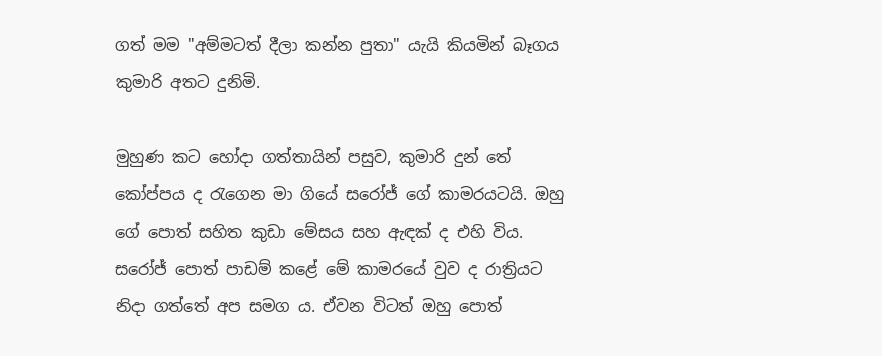ගත් මම "අම්මටත් දීලා කන්න පුතා" යැයි කියමින් බෑගය කුමාරි අතට දුනිමි.

මුහුණ කට හෝදා ගත්තායින් පසුව, කුමාරි දුන් තේ කෝප්පය ද රැගෙන මා ගියේ සරෝජ් ගේ කාමරයටයි. ඔහු ගේ පොත් සහිත කුඩා මේසය සහ ඇඳක් ද එහි විය. සරෝජ් පොත් පාඩම් කළේ මේ කාමරයේ වුව ද රාත්‍රියට නිදා ගත්තේ අප සමග ය. ඒවන විටත් ඔහු පොත්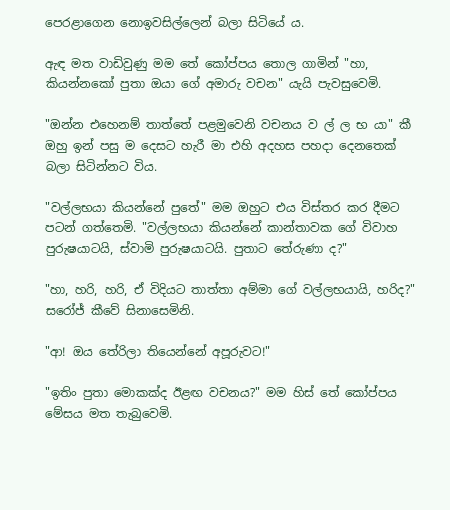පෙරළාගෙන නොඉවසිල්ලෙන් බලා සිටියේ ය.

ඇඳ මත වාඩිවුණු මම තේ කෝප්පය තොල ගාමින් "හා, කියන්නකෝ පුතා ඔයා ගේ අමාරු වචන" යැයි පැවසුවෙමි.

"ඔන්න එහෙනම් තාත්තේ පළමුවෙනි වචනය ව ල් ල භ යා" කී ඔහු ඉන් පසු ම දෙසට හැරී මා එහි අදහස පහදා දෙනතෙක් බලා සිටින්නට විය.

"වල්ලභයා කියන්නේ පුතේ" මම ඔහුට එය විස්තර කර දීමට පටන් ගත්තෙමි. "වල්ලභයා කියන්නේ කාන්තාවක ගේ විවාහ පුරුෂයාටයි, ස්වාමි පුරුෂයාටයි. පුතාට තේරුණා ද?"

"හා, හරි, හරි, ඒ විදියට තාත්තා අම්මා ගේ වල්ලභයායි, හරිද?" සරෝජ් කීවේ සිනාසෙමිනි.

"ආ! ඔය තේරිලා තියෙන්නේ අපූරුවට!"

"ඉතිං පුතා මොකක්ද ඊළඟ වචනය?" මම හිස් තේ කෝප්පය මේසය මත තැබුවෙමි.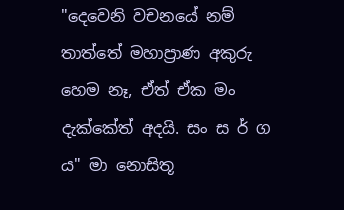"දෙවෙනි වචනයේ නම් තාත්තේ මහාප්‍රාණ අකුරු හෙම නෑ, ඒත් ඒක මං දැක්කේත් අදයි. සං ස ර් ග ය" මා නොසිතූ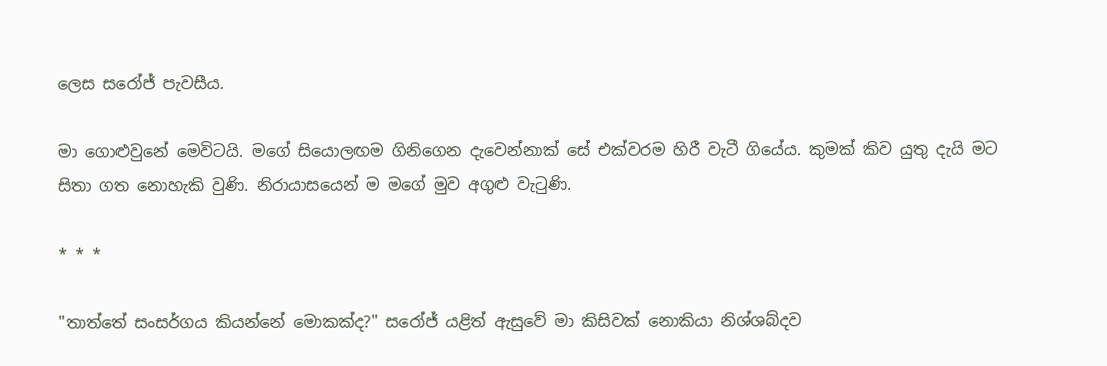ලෙස සරෝජ් පැවසීය.

මා ගොළුවුනේ මෙවිටයි. මගේ සියොලඟම ගිනිගෙන දැවෙන්නාක් සේ එක්වරම හිරී වැටී ගියේය. කුමක් කිව යුතු දැයි මට සිතා ගත නොහැකි වුණි. නිරායාසයෙන් ම මගේ මුව අගුළු වැටුණි.

* * *

"තාත්තේ සංසර්ගය කියන්නේ මොකක්ද?" සරෝජ් යළිත් ඇසුවේ මා කිසිවක් නොකියා නිශ්ශබ්දව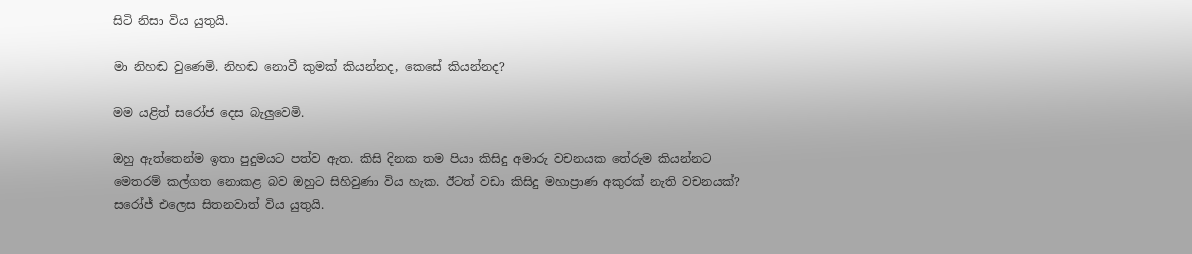සිටි නිසා විය යුතුයි.

මා නිහඬ වුණෙමි. නිහඬ නොවී කුමක් කියන්නද, කෙසේ කියන්නද?

මම යළිත් සරෝජ දෙස බැලුවෙමි.

ඔහු ඇත්තෙන්ම ඉතා පුදුමයට පත්ව ඇත. කිසි දිනක තම පියා කිසිදු අමාරු වචනයක තේරුම කියන්නට මෙතරම් කල්ගත නොකළ බව ඔහුට සිහිවුණා විය හැක. ඊටත් වඩා කිසිදු මහාප්‍රාණ අකුරක් නැති වචනයක්? සරෝජ් එලෙස සිතනවාත් විය යුතුයි.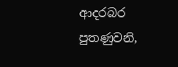ආදරබර පුතණුවනි,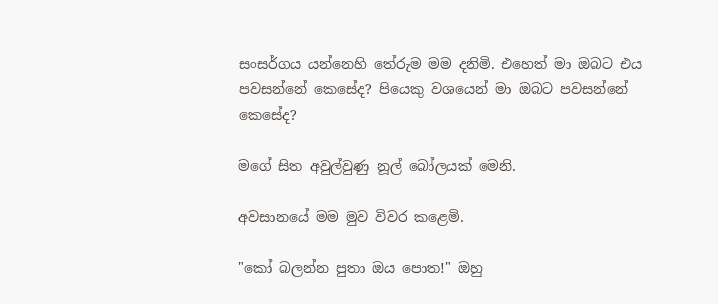සංසර්ගය යන්නෙහි තේරුම මම දනිමි. එහෙත් මා ඔබට එය පවසන්නේ කෙසේද? පියෙකු වශයෙන් මා ඔබට පවසන්නේ කෙසේද?

මගේ සිත අවුල්වුණු නූල් බෝලයක් මෙනි.

අවසානයේ මම මුව විවර කළෙමි.

"කෝ බලන්න පුතා ඔය පොත!" ඔහු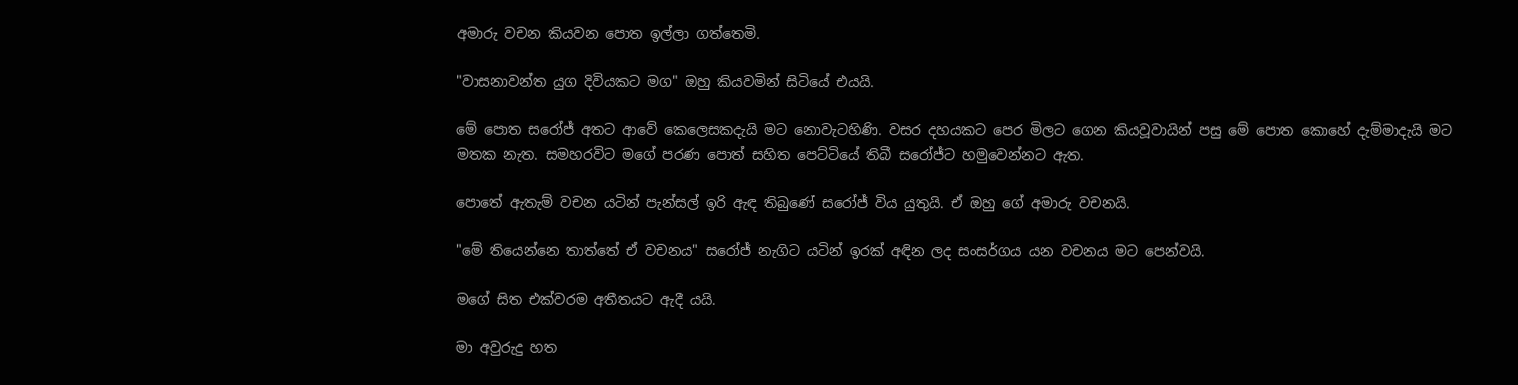අමාරු වචන කියවන පොත ඉල්ලා ගත්තෙමි.

"වාසනාවන්ත යුග දිවියකට මග" ඔහු කියවමින් සිටියේ එයයි.

මේ පොත සරෝජ් අතට ආවේ කෙලෙසකදැයි මට නොවැටහිණි. වසර දහයකට පෙර මිලට ගෙන කියවූවායින් පසු මේ පොත කොහේ දැම්මාදැයි මට මතක නැත. සමහරවිට මගේ පරණ පොත් සහිත පෙට්ටියේ තිබී සරෝජ්ට හමුවෙන්නට ඇත.

පොතේ ඇතැම් වචන යටින් පැන්සල් ඉරි ඇඳ තිබුණේ සරෝජ් විය යුතුයි. ඒ ඔහු ගේ අමාරු වචනයි.

"මේ තියෙන්නෙ තාත්තේ ඒ වචනය" සරෝජ් නැගිට යටින් ඉරක් අඳින ලද සංසර්ගය යන වචනය මට පෙන්වයි.

මගේ සිත එක්වරම අතීතයට ඇදී යයි.

මා අවුරුදු හත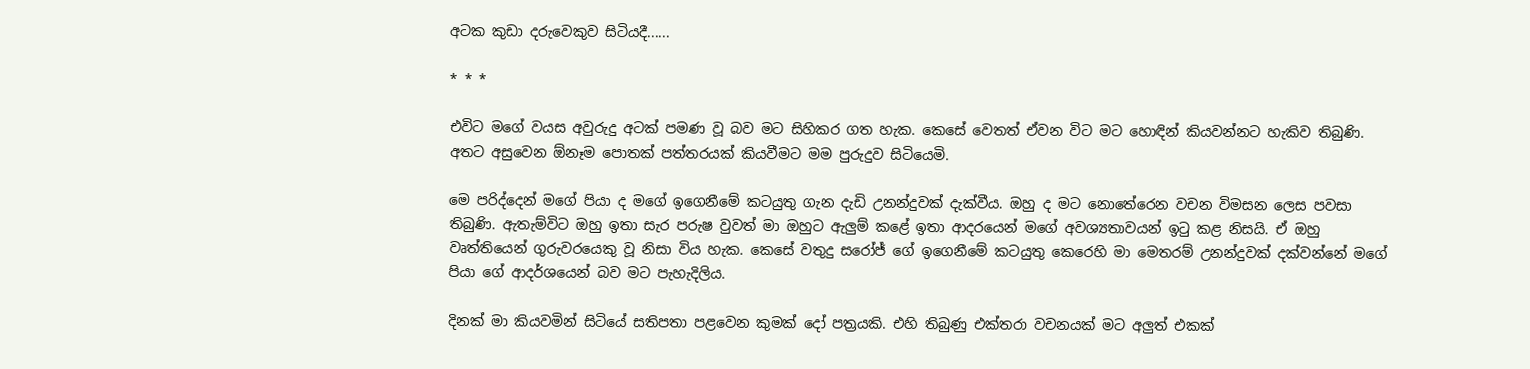අටක කුඩා දරුවෙකුව සිටියදී......

* * *

එවිට මගේ වයස අවුරුදු අටක් පමණ වූ බව මට සිහිකර ගත හැක. කෙසේ වෙතත් ඒවන විට මට හොඳින් කියවන්නට හැකිව තිබුණි. අතට අසුවෙන ඕනෑම පොතක් පත්තරයක් කියවීමට මම පුරුදුව සිටියෙමි.

මෙ පරිද්දෙන් මගේ පියා ද මගේ ඉගෙනීමේ කටයුතු ගැන දැඩි උනන්දුවක් දැක්වීය. ඔහු ද මට නොතේරෙන වචන විමසන ලෙස පවසා තිබුණි. ඇතැම්විට ඔහු ඉතා සැර පරුෂ වුවත් මා ඔහුට ඇලුම් කළේ ඉතා ආදරයෙන් මගේ අවශ්‍යතාවයන් ඉටු කළ නිසයි. ඒ ඔහු වෘත්තියෙන් ගුරුවරයෙකු වූ නිසා විය හැක. කෙසේ වතුදු සරෝජ් ගේ ඉගෙනීමේ කටයුතු කෙරෙහි මා මෙතරම් උනන්දුවක් දක්වන්නේ මගේ පියා ගේ ආදර්ශයෙන් බව මට පැහැදිලිය.

දිනක් මා කියවමින් සිටියේ සතිපතා පළවෙන කුමක් දෝ පත්‍රයකි. එහි තිබුණු එක්තරා වචනයක් මට අලුත් එකක්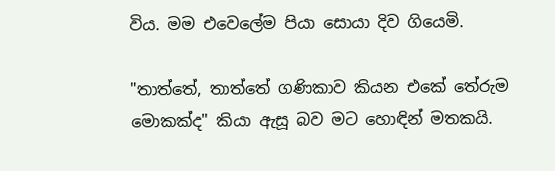විය. මම එවෙලේම පියා සොයා දිව ගියෙමි.

"තාත්තේ, තාත්තේ ගණිකාව කියන එකේ තේරුම මොකක්ද" කියා ඇසූ බව මට හොඳින් මතකයි.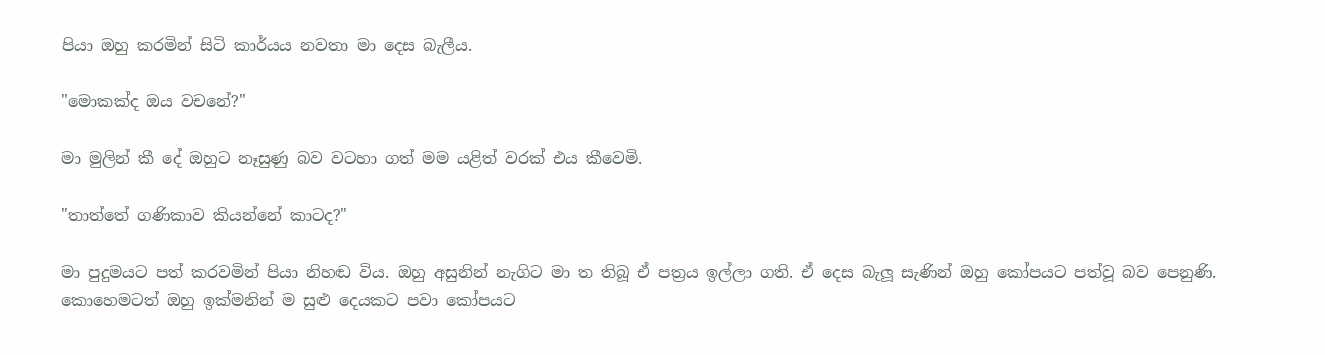පියා ඔහු කරමින් සිටි කාර්යය නවතා මා දෙස බැලීය.

"මොකක්ද ඔය වචනේ?"

මා මුලින් කී දේ ඔහුට නෑසුණු බව වටහා ගත් මම යළිත් වරක් එය කීවෙමි.

"තාත්තේ ගණිකාව කියන්නේ කාටද?"

මා පුදුමයට පත් කරවමින් පියා නිහඬ විය. ඔහු අසුනින් නැගිට මා ත තිබූ ඒ පත්‍රය ඉල්ලා ගති. ඒ දෙස බැලූ සැණින් ඔහු කෝපයට පත්වූ බව පෙනුණි. කොහෙමටත් ඔහු ඉක්මනින් ම සුළු දෙයකට පවා කෝපයට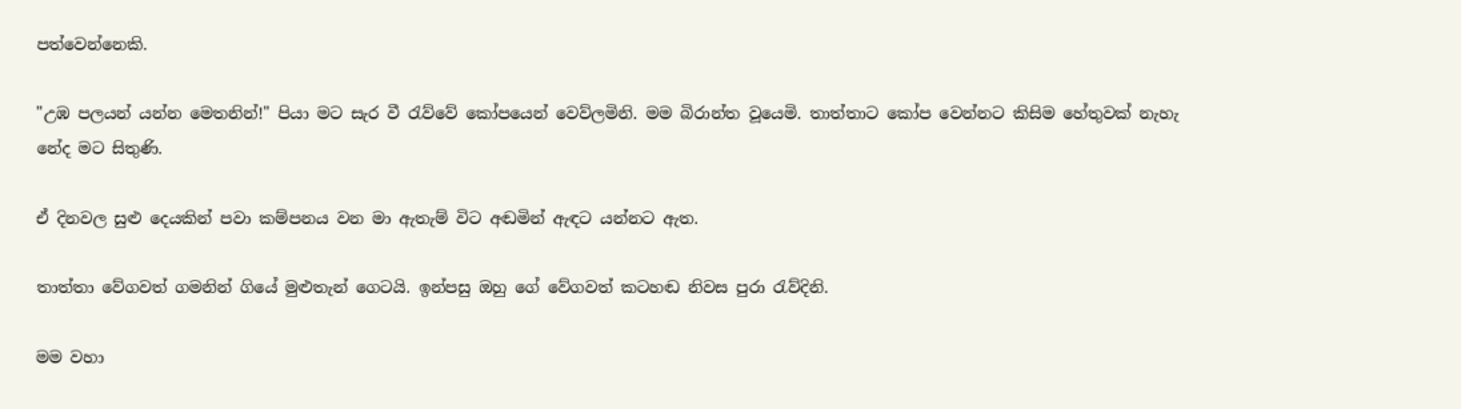පත්වෙන්නෙකි.

"උඹ පලයන් යන්න මෙතනින්!" පියා මට සැර වී රැව්වේ කෝපයෙන් වෙව්ලමිනි. මම බිරාන්ත වූයෙමි. තාත්තාට කෝප වෙන්නට කිසිම හේතුවක් නැහැ නේද මට සිතුණි.

ඒ දිනවල සුළු දෙයකින් පවා කම්පනය වන මා ඇතැම් විට අඬමින් ඇඳට යන්නට ඇත.

තාත්තා වේගවත් ගමනින් ගියේ මුළුතැන් ගෙටයි. ඉන්පසු ඔහු ගේ වේගවත් කටහඬ නිවස පුරා රැව්දිනි.

මම වහා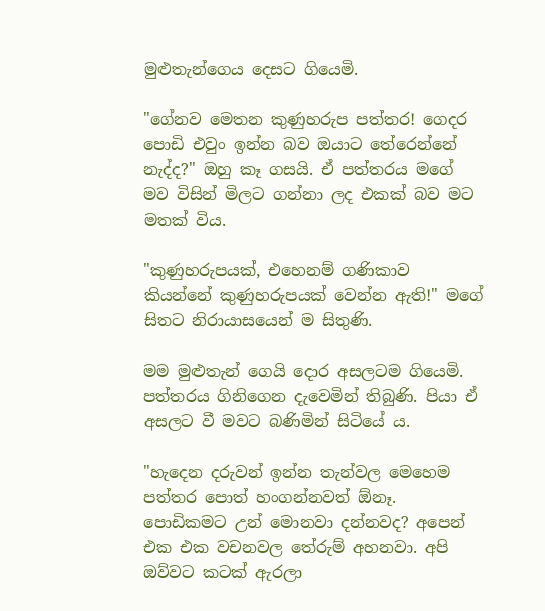මුළුතැන්ගෙය දෙසට ගියෙමි.

"ගේනව මෙතන කුණුහරුප පත්තර! ගෙදර පොඩි එවුං ඉන්න බව ඔයාට තේරෙන්නේ නැද්ද?" ඔහු කෑ ගසයි. ඒ පත්තරය මගේ මව විසින් මිලට ගන්නා ලද එකක් බව මට මතක් විය.

"කුණුහරුපයක්, එහෙනම් ගණිකාව කියන්නේ කුණුහරුපයක් වෙන්න ඇති!" මගේ සිතට නිරායාසයෙන් ම සිතුණි.

මම මුළුතැන් ගෙයි දොර අසලටම ගියෙමි. පත්තරය ගිනිගෙන දැවෙමින් තිබුණි. පියා ඒ අසලට වී මවට බණිමින් සිටියේ ය.

"හැදෙන දරුවන් ඉන්න තැන්වල මෙහෙම පත්තර පොත් හංගන්නවත් ඕනෑ. පොඩිකමට උන් මොනවා දන්නවද? අපෙන් එක එක වචනවල තේරුම් අහනවා. අපි ඔව්වට කටක් ඇරලා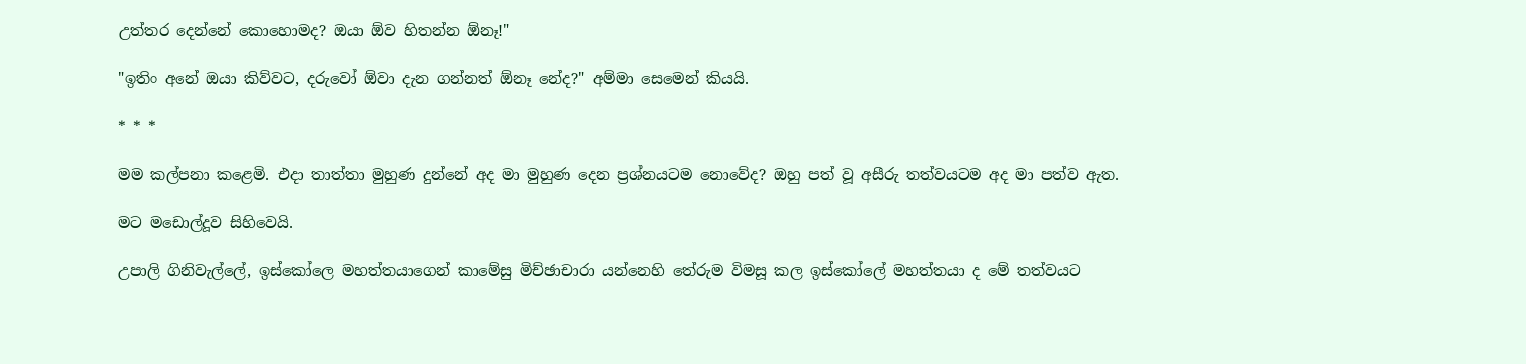උත්තර දෙන්නේ කොහොමද? ඔයා ඕව හිතන්න ඕනෑ!"

"ඉතිං අනේ ඔයා කිව්වට, දරුවෝ ඕවා දැන ගන්නත් ඕනෑ නේද?" අම්මා සෙමෙන් කියයි.

* * *

මම කල්පනා කළෙමි. එදා තාත්තා මුහුණ දුන්නේ අද මා මුහුණ දෙන ප්‍රශ්නයටම නොවේද? ඔහු පත් වූ අසීරු තත්වයටම අද මා පත්ව ඇත.

මට මඩොල්දූව සිහිවෙයි.

උපාලි ගිනිවැල්ලේ, ඉස්කෝලෙ මහත්තයාගෙන් කාමේසු මිච්ඡාචාරා යන්නෙහි තේරුම විමසූ කල ඉස්කෝලේ මහත්තයා ද මේ තත්වයට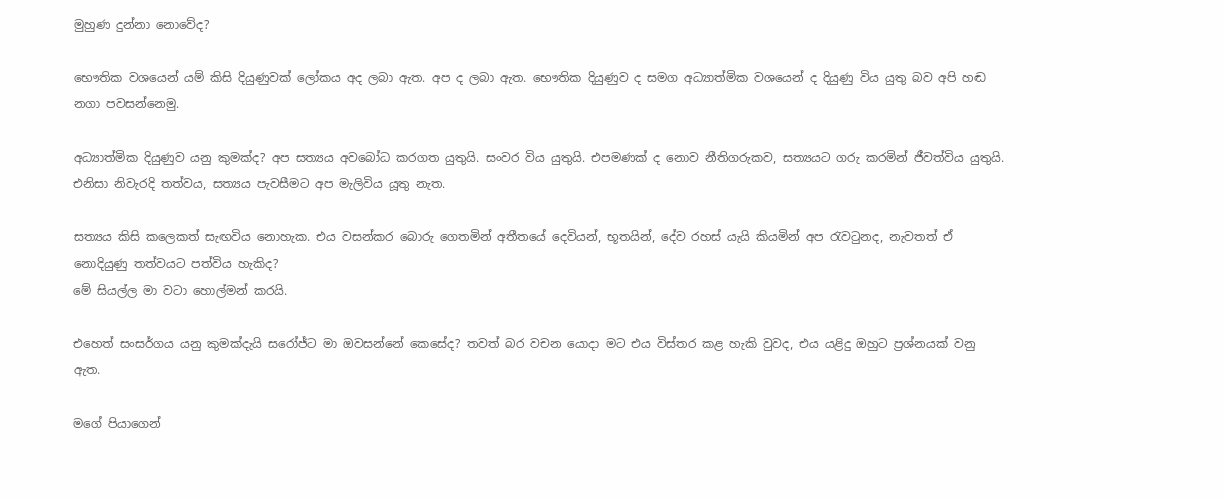මුහුණ දුන්නා නොවේද?

භෞතික වශයෙන් යම් කිසි දියුණුවක් ලෝකය අද ලබා ඇත. අප ද ලබා ඇත. භෞතික දියුණුව ද සමග අධ්‍යාත්මික වශයෙන් ද දියුණු විය යුතු බව අපි හඬ නගා පවසන්නෙමු.

අධ්‍යාත්මික දියුණුව යනු කුමක්ද? අප සත්‍යය අවබෝධ කරගත යුතුයි. සංවර විය යුතුයි. එපමණක් ද නොව නීතිගරුකව, සත්‍යයට ගරු කරමින් ජීවත්විය යුතුයි. එනිසා නිවැරදි තත්වය, සත්‍යය පැවසීමට අප මැලිවිය යූතු නැත.

සත්‍යය කිසි කලෙකත් සැඟවිය නොහැක. එය වසන්කර බොරු ගෙතමින් අතීතයේ දෙවියන්, භූතයින්, දේව රහස් යැයි කියමින් අප රැවටුනද, නැවතත් ඒ නොදියුණු තත්වයට පත්විය හැකිද?
මේ සියල්ල මා වටා හොල්මන් කරයි.

එහෙත් සංසර්ගය යනු කුමක්දැයි සරෝජ්ට මා ඔවසන්නේ කෙසේද? තවත් බර වචන යොදා මට එය විස්තර කළ හැකි වුවද, එය යළිදු ඔහුට ප්‍රශ්නයක් වනු ඇත.

මගේ පියාගෙන්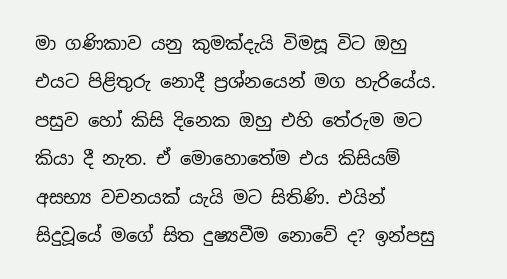මා ගණිකාව යනු කුමක්දැයි විමසූ විට ඔහු එයට පිළිතුරු නොදී ප්‍රශ්නයෙන් මග හැරියේය. පසුව හෝ කිසි දිනෙක ඔහු එහි තේරුම මට කියා දී නැත. ඒ මොහොතේම එය කිසියම් අසභ්‍ය වචනයක් යැයි මට සිතිණි. එයින් සිදුවූයේ මගේ සිත දුෂ්‍යවීම නොවේ ද? ඉන්පසු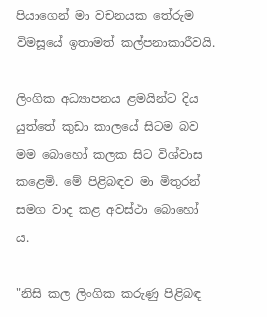පියාගෙන් මා වචනයක තේරුම විමසූයේ ඉතාමත් කල්පනාකාරීවයි.

ලිංගික අධ්‍යාපනය ළමයින්ට දිය යුත්තේ කුඩා කාලයේ සිටම බව මම බොහෝ කලක සිට විශ්වාස කළෙමි. මේ පිළිබඳව මා මිතුරන් සමග වාද කළ අවස්ථා බොහෝ ය.

"නිසි කල ලිංගික කරුණු පිළිබඳ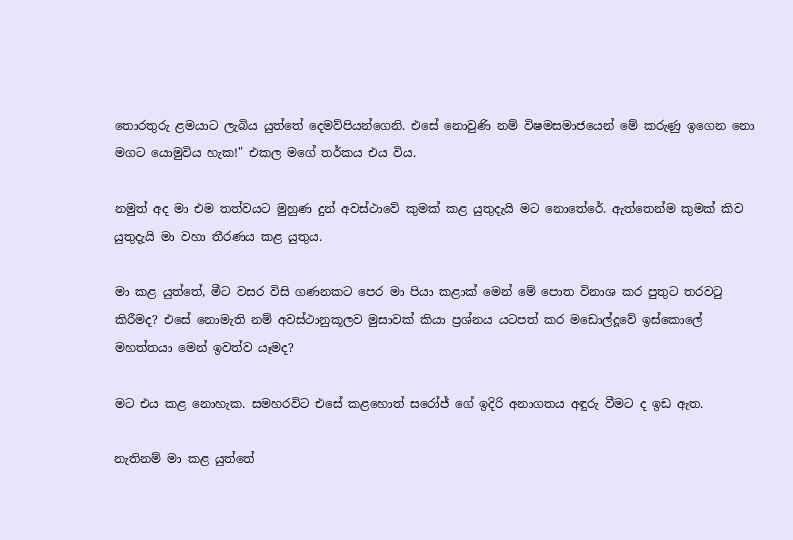තොරතුරු ළමයාට ලැබිය යුත්තේ දෙමව්පියන්ගෙනි. එසේ නොවුණි නම් විෂමසමාජයෙන් මේ කරුණු ඉගෙන නො මගට යොමුවිය හැක!" එකල මගේ තර්කය එය විය.

නමුත් අද මා එම තත්වයට මුහුණ දුන් අවස්ථාවේ කුමක් කළ යුතුදැයි මට නොතේරේ. ඇත්තෙන්ම කුමක් කිව යුතුදැයි මා වහා තීරණය කළ යුතුය.

මා කළ යුත්තේ, මීට වසර විසි ගණනකට පෙර මා පියා කළාක් මෙන් මේ පොත විනාශ කර පුතුට තරවටු කිරීමද? එසේ නොමැති නම් අවස්ථානුකූලව මුසාවක් කියා ප්‍රශ්නය යටපත් කර මඩොල්දූවේ ඉස්කොලේ මහත්තයා මෙන් ඉවත්ව යෑමද?

මට එය කළ නොහැක. සමහරවිට එසේ කළහොත් සරෝජ් ගේ ඉදිරි අනාගතය අඳුරු වීමට ද ඉඩ ඇත.

නැතිනම් මා කළ යුත්තේ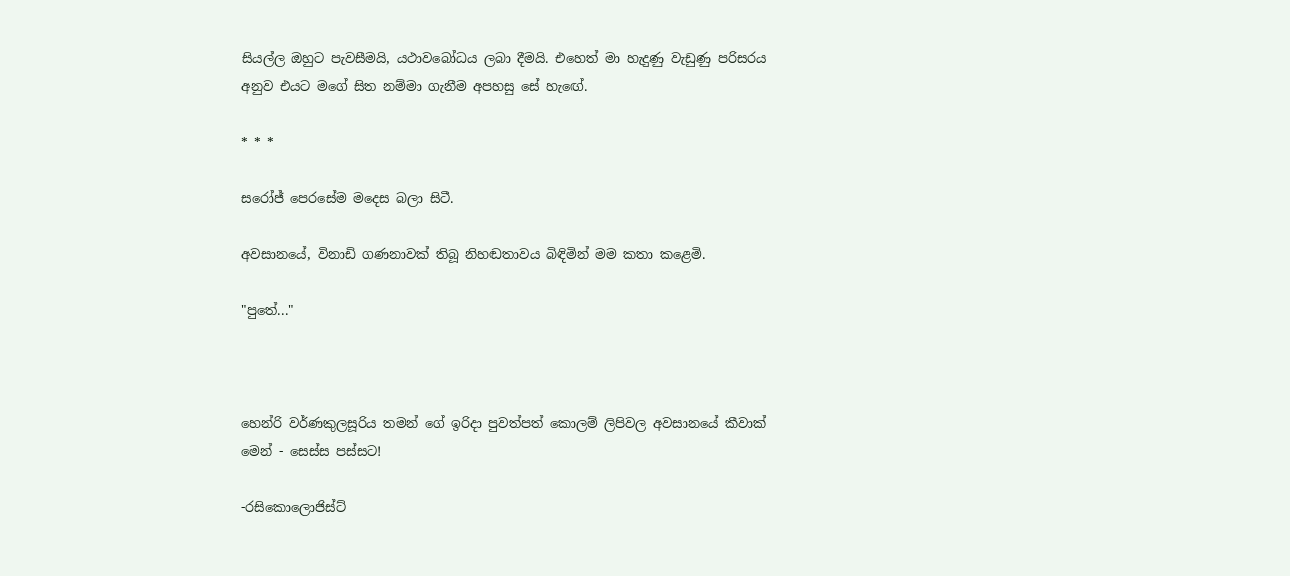සියල්ල ඔහුට පැවසීමයි, යථාවබෝධය ලබා දීමයි. එහෙත් මා හැදුණු වැඩුණු පරිසරය අනුව එයට මගේ සිත නම්මා ගැනීම අපහසු සේ හැඟේ.

* * *

සරෝජ් පෙරසේම මදෙස බලා සිටී.

අවසානයේ, විනාඩි ගණනාවක් තිබූ නිහඬතාවය බිඳිමින් මම කතා කළෙමි.

"පුතේ..."



හෙන්රි වර්ණකුලසූරිය තමන් ගේ ඉරිදා පුවත්පත් කොලම් ලිපිවල අවසානයේ කීවාක් මෙන් - සෙස්ස පස්සට!

-රසිකොලොජිස්ට්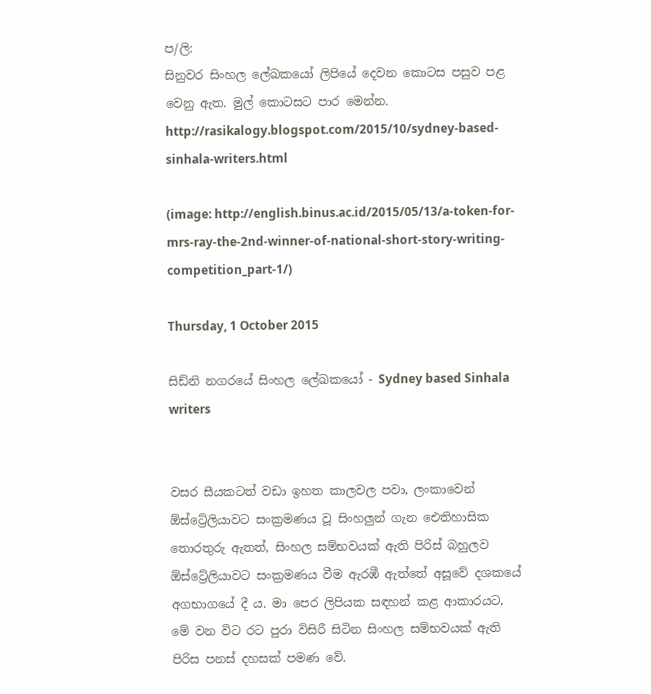ප/ලි:
සිනුවර සිංහල ලේඛකයෝ ලිපියේ දෙවන කොටස පසුව පළ වෙනු ඇත. මුල් කොටසට පාර මෙන්න.
http://rasikalogy.blogspot.com/2015/10/sydney-based-sinhala-writers.html

(image: http://english.binus.ac.id/2015/05/13/a-token-for-mrs-ray-the-2nd-winner-of-national-short-story-writing-competition_part-1/)

Thursday, 1 October 2015

සිඩ්නි නගරයේ සිංහල ලේඛකයෝ - Sydney based Sinhala writers


වසර සීයකටත් වඩා ඉහත කාලවල පවා, ලංකාවෙන් ඕස්ට්‍රේලියාවට සංක්‍රමණය වූ සිංහලුන් ගැන ඓතිහාසික තොරතුරු ඇතත්, සිංහල සම්භවයක් ඇති පිරිස් බහුලව ඕස්ට්‍රේලියාවට සංක්‍රමණය වීම ඇරඹී ඇත්තේ අසූවේ දශකයේ අගභාගයේ දී ය. මා පෙර ලිපියක සඳහන් කළ ආකාරයට, මේ වන විට රට පුරා විසිරී සිටින සිංහල සම්භවයක් ඇති පිරිස පනස් දහසක් පමණ වේ.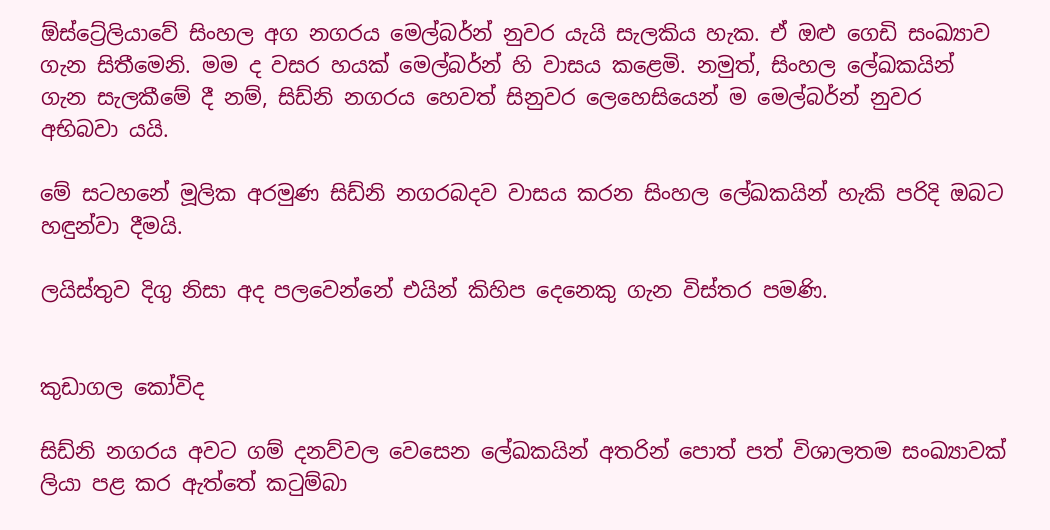ඕස්ට්‍රේලියාවේ සිංහල අග නගරය මෙල්බර්න් නුවර යැයි සැලකිය හැක. ඒ ඔළු ගෙඩි සංඛ්‍යාව ගැන සිතීමෙනි. මම ද වසර හයක් මෙල්බර්න් හි වාසය කළෙමි. නමුත්, සිංහල ලේඛකයින් ගැන සැලකීමේ දී නම්, සිඩ්නි නගරය හෙවත් සිනුවර ලෙහෙසියෙන් ම මෙල්බර්න් නුවර අභිබවා යයි.

මේ සටහනේ මූලික අරමුණ සිඩ්නි නගරබදව වාසය කරන සිංහල ලේඛකයින් හැකි පරිදි ඔබට හඳුන්වා දීමයි.

ලයිස්තුව දිගු නිසා අද පලවෙන්නේ එයින් කිහිප දෙනෙකු ගැන විස්තර පමණි.


කුඩාගල කෝවිද

සිඩ්නි නගරය අවට ගම් දනව්වල වෙසෙන ලේඛකයින් අතරින් පොත් පත් විශාලතම සංඛ්‍යාවක් ලියා පළ කර ඇත්තේ කටුම්බා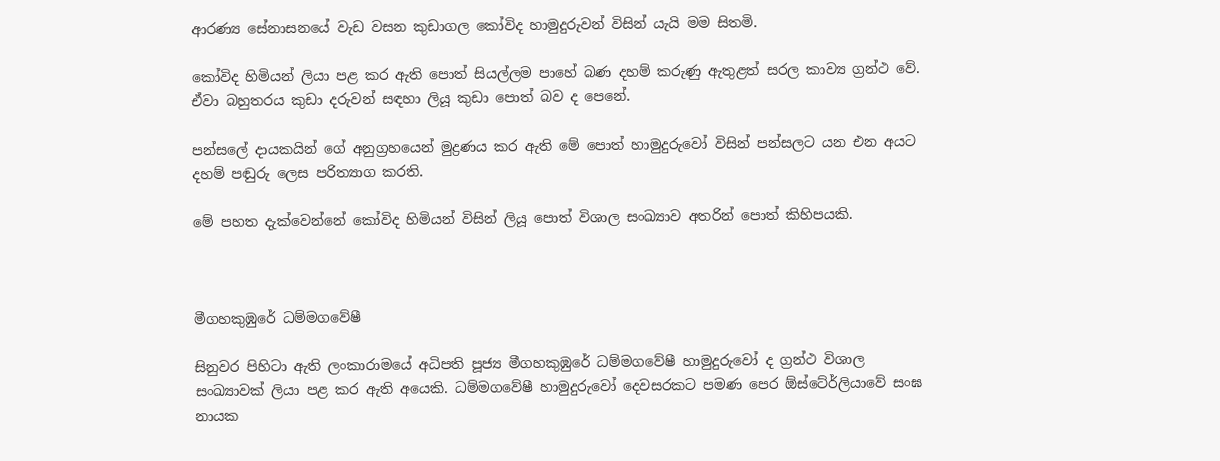ආරණ්‍ය සේනාසනයේ වැඩ වසන කුඩාගල කෝවිද හාමුදුරුවන් විසින් යැයි මම සිතමි.

කෝවිද හිමියන් ලියා පළ කර ඇති පොත් සියල්ලම පාහේ බණ දහම් කරුණු ඇතුළත් සරල කාව්‍ය ග්‍රන්ථ වේ. ඒවා බහුතරය කුඩා දරුවන් සඳහා ලියූ කුඩා පොත් බව ද පෙනේ.

පන්සලේ දායකයින් ගේ අනුග්‍රහයෙන් මුද්‍රණය කර ඇති මේ පොත් හාමුදුරුවෝ විසින් පන්සලට යන එන අයට දහම් පඬුරු ලෙස පරිත්‍යාග කරති.

මේ පහත දැක්වෙන්නේ කෝවිද හිමියන් විසින් ලියූ පොත් විශාල සංඛ්‍යාව අතරින් පොත් කිහිපයකි.



මීගහකුඹුරේ ධම්මගවේෂී

සිනුවර පිහිටා ඇති ලංකාරාමයේ අධිපති පූජ්‍ය මීගහකුඹුරේ ධම්මගවේෂී හාමුදුරුවෝ ද ග්‍රන්ථ විශාල සංඛ්‍යාවක් ලියා පළ කර ඇති අයෙකි. ධම්මගවේෂී හාමුදුරුවෝ දෙවසරකට පමණ පෙර ඕස්ටේ‍ර්ලියාවේ සංඝ නායක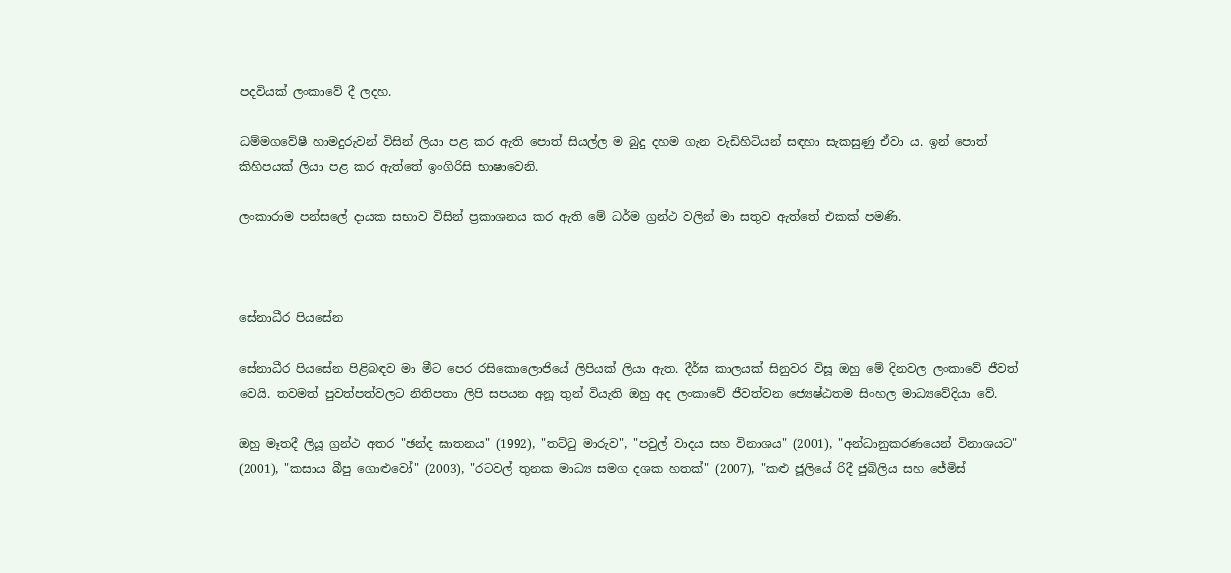පදවියක් ලංකාවේ දී ලදහ.

ධම්මගවේෂී හාමදුරුවන් විසින් ලියා පළ කර ඇති පොත් සියල්ල ම බුදු දහම ගැන වැඩිහිටියන් සඳහා සැකසුණු ඒවා ය. ඉන් පොත් කිහිපයක් ලියා පළ කර ඇත්තේ ඉංගිරිසි භාෂාවෙනි.

ලංකාරාම පන්සලේ දායක සභාව විසින් ප්‍රකාශනය කර ඇති මේ ධර්ම ග්‍රන්ථ වලින් මා සතුව ඇත්තේ එකක් පමණි.



සේනාධීර පියසේන

සේනාධීර පියසේන පිළිබඳව මා මීට පෙර රසිකොලොජියේ ලිපියක් ලියා ඇත. දීර්ඝ කාලයක් සිනුවර විසූ ඔහු මේ දිනවල ලංකාවේ ජීවත් වෙයි. තවමත් පුවත්පත්වලට නිතිපතා ලිපි සපයන අනූ තුන් වියැති ඔහු අද ලංකාවේ ජීවත්වන ජ්‍යෙෂ්ඨතම සිංහල මාධ්‍යවේදියා වේ.

ඔහු මෑතදී ලියූ ග්‍රන්ථ අතර "ඡන්ද ඝාතනය" (1992), "තට්ටු මාරුව", "පවුල් වාදය සහ විනාශය" (2001), "අන්ධානුකරණයෙන් විනාශයට" (2001), "කසාය බීපු ගොළුවෝ" (2003), "රටවල් තුනක මාධ්‍ය සමග දශක හතක්" (2007), "කළු ජූලියේ රිදී ජුබිලිය සහ ජේමිස්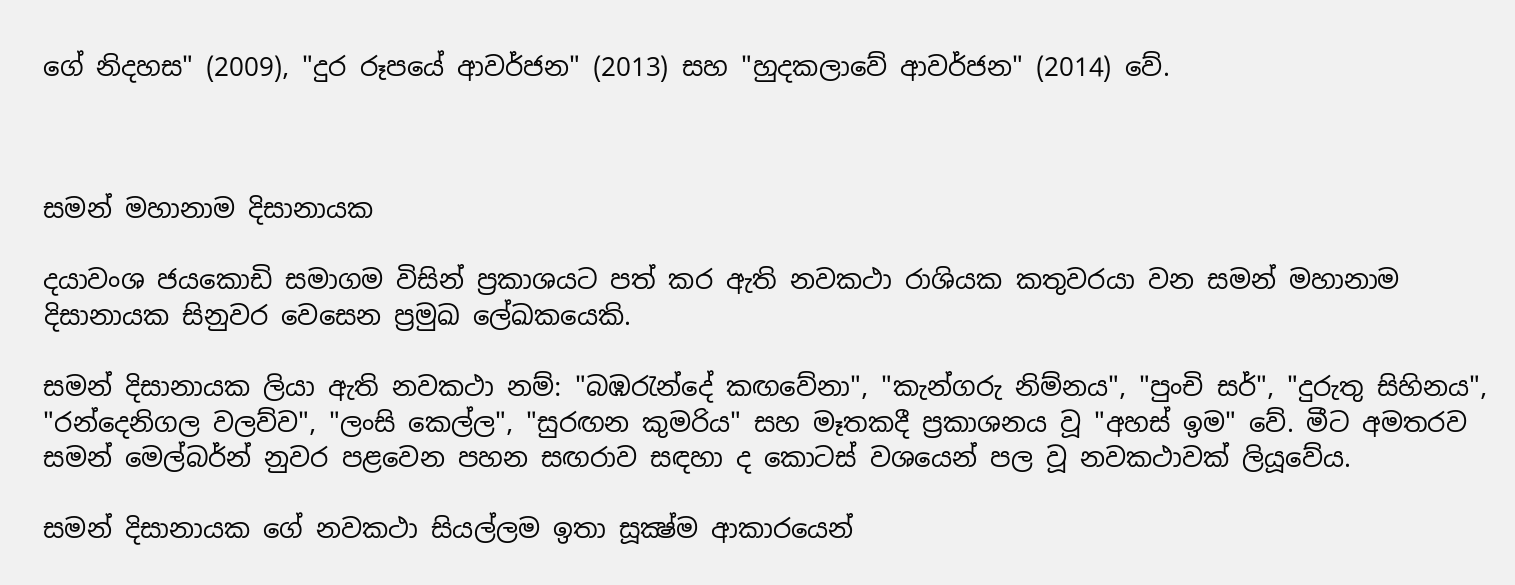ගේ නිදහස" (2009), "දුර රූපයේ ආවර්ජන" (2013) සහ "හුදකලාවේ ආවර්ජන" (2014) වේ.



සමන් මහානාම දිසානායක

දයාවංශ ජයකොඩි සමාගම විසින් ප්‍රකාශයට පත් කර ඇති නවකථා රාශියක කතුවරයා වන සමන් මහානාම දිසානායක සිනුවර වෙසෙන ප්‍රමුඛ ලේඛකයෙකි.

සමන් දිසානායක ලියා ඇති නවකථා නම්: "බඹරැන්දේ කඟවේනා", "කැන්ගරු නිම්නය", "පුංචි සර්", "දුරුතු සිහිනය", "රන්දෙනිගල වලව්ව", "ලංසි කෙල්ල", "සුරඟන කුමරිය" සහ මෑතකදී ප්‍රකාශනය වූ "අහස් ඉම" වේ. මීට අමතරව සමන් මෙල්බර්න් නුවර පළවෙන පහන සඟරාව සඳහා ද කොටස් වශයෙන් පල වූ නවකථාවක් ලියූවේය.

සමන් දිසානායක ගේ නවකථා සියල්ලම ඉතා සූක්‍ෂ්ම ආකාරයෙන්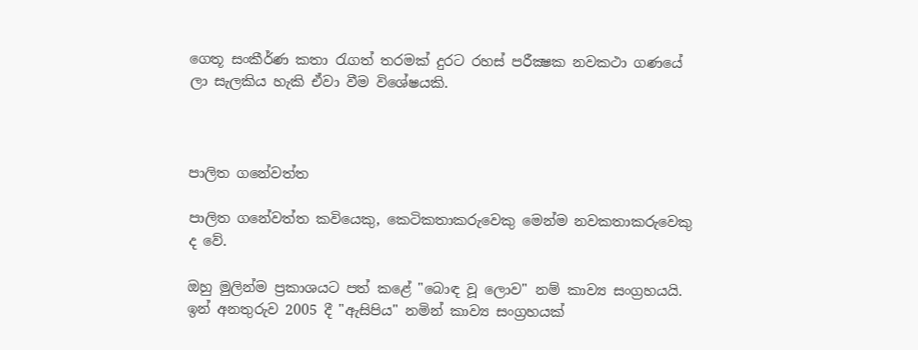ගෙතූ සංකීර්ණ කතා රැගත් තරමක් දුරට රහස් පරීක්‍ෂක නවකථා ගණයේ ලා සැලකිය හැකි ඒවා වීම විශේෂයකි.



පාලිත ගනේවත්ත

පාලිත ගනේවත්ත කවියෙකු, කෙටිකතාකරුවෙකු මෙන්ම නවකතාකරුවෙකු ද වේ.

ඔහු මුලින්ම ප්‍රකාශයට පත් කළේ "බොඳ වූ ලොව" නම් කාව්‍ය සංග්‍රහයයි. ඉන් අනතුරුව 2005 දී "ඇසිපිය" නමින් කාව්‍ය සංග්‍රහයක්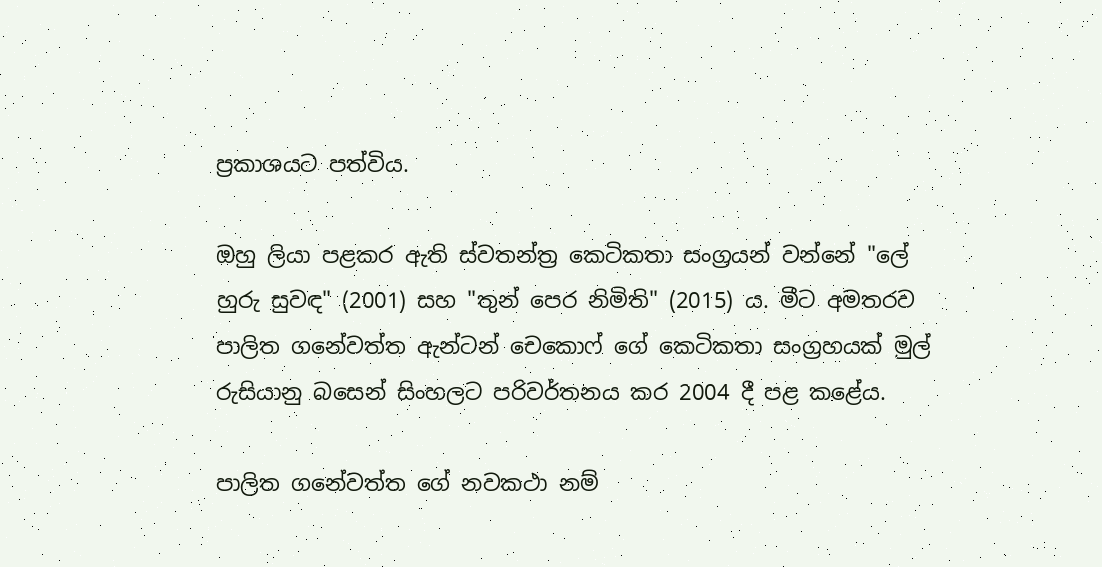ප්‍රකාශයට පත්විය.

ඔහු ලියා පළකර ඇති ස්වතන්ත්‍ර කෙටිකතා සංග්‍රයන් වන්නේ "ලේ හුරු සුවඳ" (2001) සහ "තුන් පෙර නිමිති" (2015) ය. මීට අමතරව පාලිත ගනේවත්ත ඇන්ටන් චෙකොෆ් ගේ කෙටිකතා සංග්‍රහයක් මුල් රුසියානු බසෙන් සිංහලට පරිවර්තනය කර 2004 දී පළ කළේය.

පාලිත ගනේවත්ත ගේ නවකථා නම්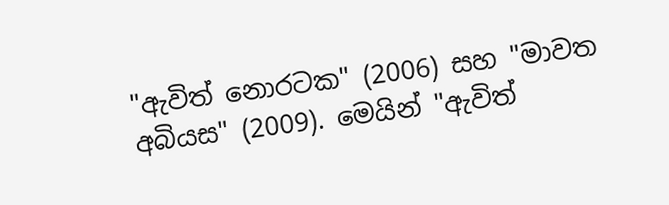"ඇවිත් නොරටක" (2006) සහ "මාවත අබියස" (2009). මෙයින් "ඇවිත්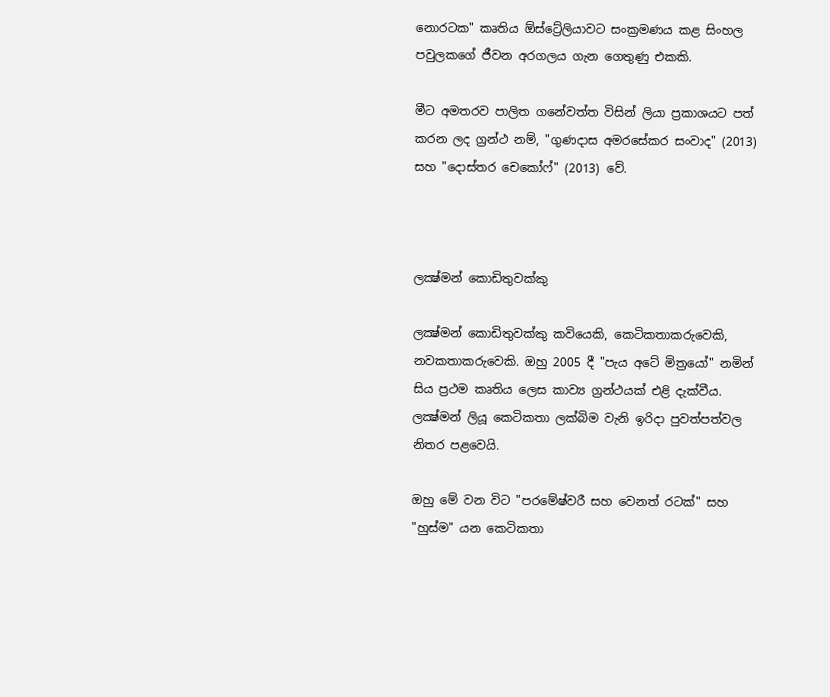නොරටක" කෘතිය ඕස්ට්‍රේලියාවට සංක්‍රමණය කළ සිංහල පවුලකගේ ජීවන අරගලය ගැන ගෙතුණු එකකි.

මීට අමතරව පාලිත ගනේවත්ත විසින් ලියා ප්‍රකාශයට පත් කරන ලද ග්‍රන්ථ නම්, "ගුණදාස අමරසේකර සංවාද" (2013) සහ "දොස්තර චෙකෝෆ්" (2013) වේ.



ලක්‍ෂ්මන් කොඩිතුවක්කු

ලක්‍ෂ්මන් කොඩිතුවක්කු කවියෙකි, කෙටිකතාකරුවෙකි, නවකතාකරුවෙකි. ඔහු 2005 දී "පැය අටේ මිත්‍රයෝ" නමින් සිය ප්‍රථම කෘතිය ලෙස කාව්‍ය ග්‍රන්ථයක් එළි දැක්වීය. ලක්‍ෂ්මන් ලියූ කෙටිකතා ලක්බිම වැනි ඉරිදා පුවත්පත්වල නිතර පළවෙයි.

ඔහු මේ වන විට "පරමේෂ්වරී සහ වෙනත් රටක්" සහ "හුස්ම" යන කෙටිකතා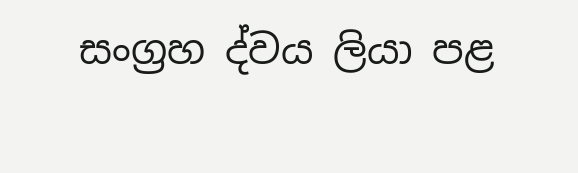සංග්‍රහ ද්වය ලියා පළ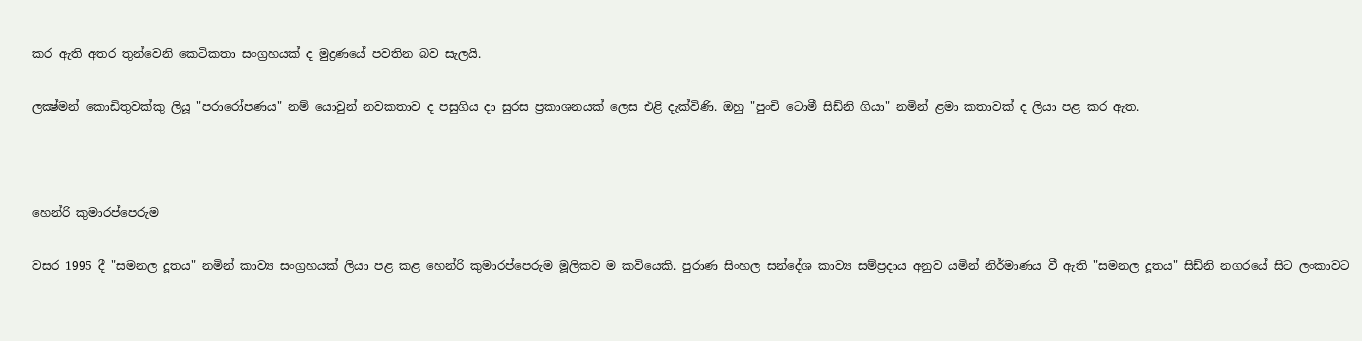කර ඇති අතර තුන්වෙනි කෙටිකතා සංග්‍රහයක් ද මුද්‍රණයේ පවතින බව සැලයි.

ලක්‍ෂ්මන් කොඩිතුවක්කු ලියූ "පරාරෝපණය" නම් යොවුන් නවකතාව ද පසුගිය දා සුරස ප්‍රකාශනයක් ලෙස එළි දැක්විණි. ඔහු "පුංචි ටොමී සිඩ්නි ගියා" නමින් ළමා කතාවක් ද ලියා පළ කර ඇත.



හෙන්රි කුමාරප්පෙරුම

වසර 1995 දී "සමනල දූතය" නමින් කාව්‍ය සංග්‍රහයක් ලියා පළ කළ හෙන්රි කුමාරප්පෙරුම මූලිකව ම කවියෙකි. පුරාණ සිංහල සන්දේශ කාව්‍ය සම්ප්‍රදාය අනුව යමින් නිර්මාණය වී ඇති "සමනල දූතය" සිඩ්නි නගරයේ සිට ලංකාවට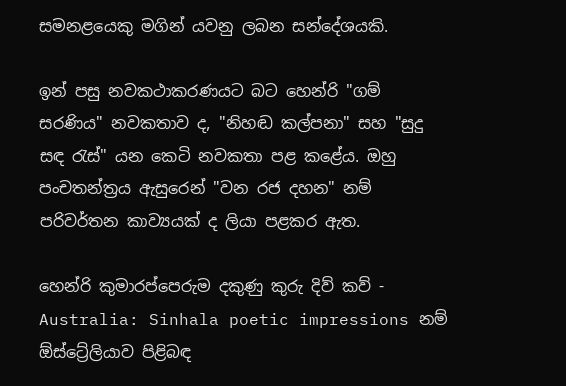සමනළයෙකු මගින් යවනු ලබන සන්දේශයකි.

ඉන් පසු නවකථාකරණයට බට හෙන්රි "ගම් සරණිය" නවකතාව ද, "නිහඬ කල්පනා" සහ "සුදු සඳ රැස්" යන කෙටි නවකතා පළ කළේය. ඔහු පංචතන්ත්‍රය ඇසුරෙන් "වන රජ දහන" නම් පරිවර්තන කාව්‍යයක් ද ලියා පළකර ඇත.

හෙන්රි කුමාරප්පෙරුම දකුණු කුරු දිව් කව් - Australia: Sinhala poetic impressions නම් ඕස්ට්‍රේලියාව පිළිබඳ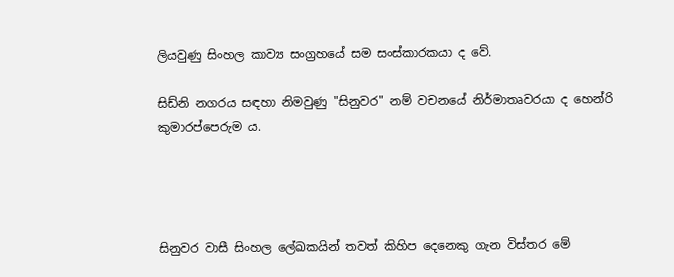ලියවුණු සිංහල කාව්‍ය සංග්‍රහයේ සම සංස්කාරකයා ද වේ.

සිඩ්නි නගරය සඳහා නිමවුණු "සිනුවර" නම් වචනයේ නිර්මාතෘවරයා ද හෙන්රි කුමාරප්පෙරුම ය.




සිනුවර වාසී සිංහල ලේඛකයින් තවත් කිහිප දෙනෙකු ගැන විස්තර මේ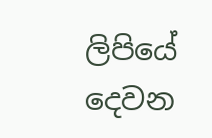ලිපියේ දෙවන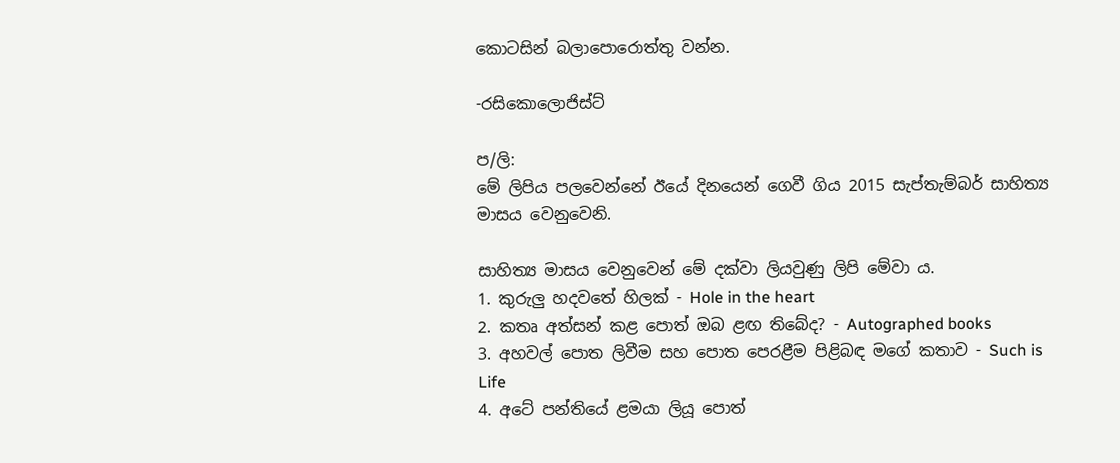කොටසින් බලාපොරොත්තු වන්න.

-රසිකොලොජිස්ට්

ප/ලි:
මේ ලිපිය පලවෙන්නේ ඊයේ දිනයෙන් ගෙවී ගිය 2015 සැප්තැම්බර් සාහිත්‍ය මාසය වෙනුවෙනි.

සාහිත්‍ය මාසය වෙනුවෙන් මේ දක්වා ලියවුණු ලිපි මේවා ය.
1. කුරුලු හදවතේ හිලක් - Hole in the heart
2. කතෘ අත්සන් කළ පොත් ඔබ ළඟ තිබේද? - Autographed books
3. අහවල් පොත ලිවීම සහ පොත පෙරළීම පිළිබඳ මගේ කතාව - Such is Life
4. අටේ පන්තියේ ළමයා ලියූ පොත්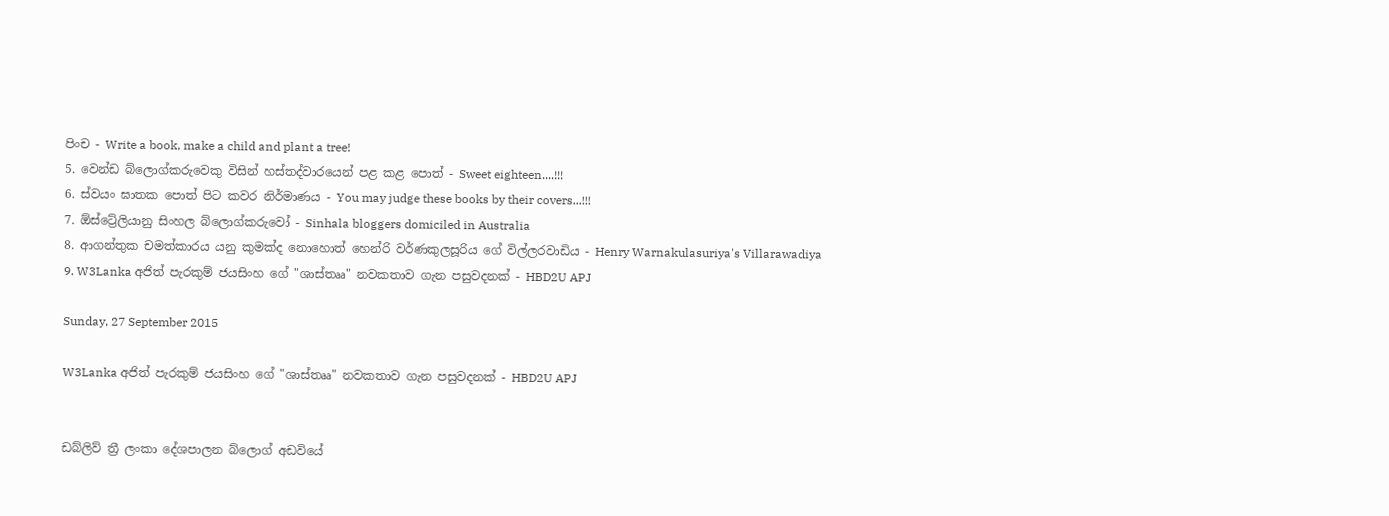පිංච - Write a book, make a child and plant a tree!
5. වෙන්ඩ බ්ලොග්කරුවෙකු විසින් හස්තද්වාරයෙන් පළ කළ පොත් - Sweet eighteen....!!!
6. ස්වයං ඝාතක පොත් පිට කවර නිර්මාණය - You may judge these books by their covers...!!!
7. ඕස්ට්‍රේලියානු සිංහල බ්ලොග්කරුවෝ - Sinhala bloggers domiciled in Australia
8. ආගන්තුක චමත්කාරය යනු කුමක්ද නොහොත් හෙන්රි වර්ණකුලසූරිය ගේ විල්ලරවාඩිය - Henry Warnakulasuriya's Villarawadiya
9. W3Lanka අජිත් පැරකුම් ජයසිංහ ගේ "ශාස්තෲ" නවකතාව ගැන පසුවදනක් - HBD2U APJ

Sunday, 27 September 2015

W3Lanka අජිත් පැරකුම් ජයසිංහ ගේ "ශාස්තෲ" නවකතාව ගැන පසුවදනක් - HBD2U APJ


ඩබ්ලිව් ත්‍රී ලංකා දේශපාලන බ්ලොග් අඩවියේ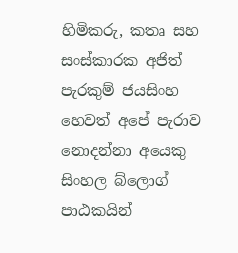හිමිකරු, කතෘ සහ සංස්කාරක අජිත් පැරකුම් ජයසිංහ හෙවත් අපේ පැරාව නොදන්නා අයෙකු සිංහල බ්ලොග් පාඨකයින්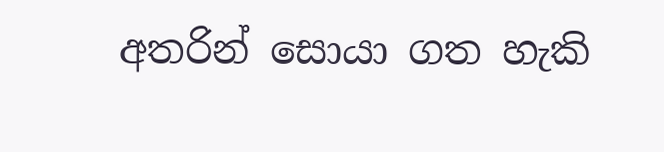අතරින් සොයා ගත හැකි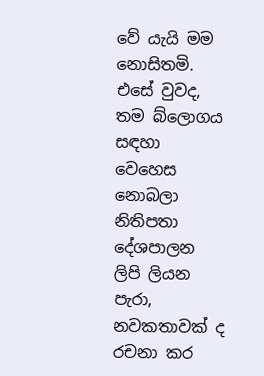වේ යැයි මම නොසිතමි. එසේ වුවද, තම බ්ලොගය සඳහා වෙහෙස නොබලා නිතිපතා දේශපාලන ලිපි ලියන පැරා, නවකතාවක් ද රචනා කර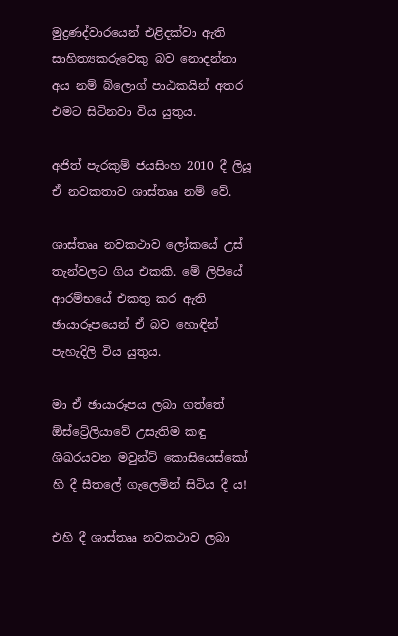මුද්‍රණද්වාරයෙන් එළිදක්වා ඇති සාහිත්‍යකරුවෙකු බව නොදන්නා අය නම් බ්ලොග් පාඨකයින් අතර එමට සිටිනවා විය යුතුය.

අජිත් පැරකුම් ජයසිංහ 2010 දී ලියූ ඒ නවකතාව ශාස්තෲ නම් වේ.

ශාස්තෲ නවකථාව ලෝකයේ උස් තැන්වලට ගිය එකකි. මේ ලිපියේ ආරම්භයේ එකතු කර ඇති ඡායාරූපයෙන් ඒ බව හොඳින් පැහැදිලි විය යුතුය.

මා ඒ ඡායාරූපය ලබා ගත්තේ ඕස්ට්‍රේලියාවේ උසැතිම කඳු ශිඛරයවන මවුන්ට් කොසියෙස්කෝ හි දී සීතලේ ගැලෙමින් සිටිය දී ය!

එහි දී ශාස්තෲ නවකථාව ලබා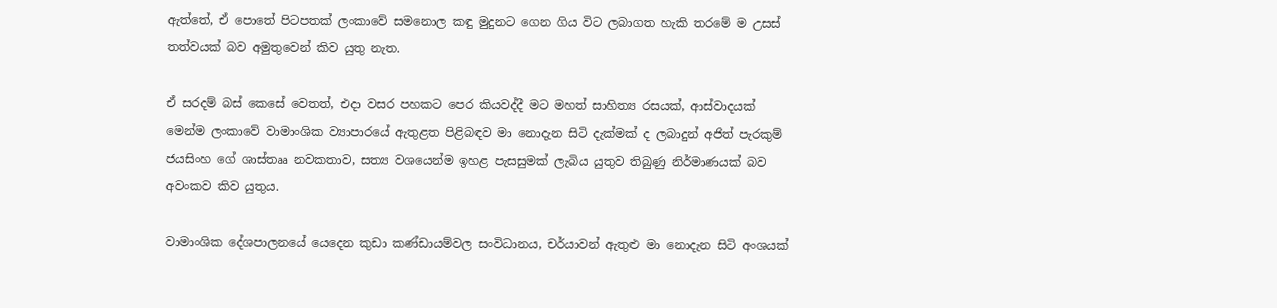ඇත්තේ, ඒ පොතේ පිටපතක් ලංකාවේ සමනොල කඳු මුදුනට ගෙන ගිය විට ලබාගත හැකි තරමේ ම උසස් තත්වයක් බව අමුතුවෙන් කිව යුතු නැත.

ඒ සරදම් බස් කෙසේ වෙතත්, එදා වසර පහකට පෙර කියවද්දී මට මහත් සාහිත්‍ය රසයක්, ආස්වාදයක් මෙන්ම ලංකාවේ වාමාංශික ව්‍යාපාරයේ ඇතුළත පිළිබඳව මා නොදැන සිටි දැක්මක් ද ලබාදුන් අජිත් පැරකුම් ජයසිංහ ගේ ශාස්තෲ නවකතාව, සත්‍ය වශයෙන්ම ඉහළ පැසසුමක් ලැබිය යුතුව තිබුණු නිර්මාණයක් බව අවංකව කිව යුතුය.

වාමාංශික දේශපාලනයේ යෙදෙන කුඩා කණ්ඩායම්වල සංවිධානය, චර්යාවන් ඇතුළු මා නොදැන සිටි අංශයක්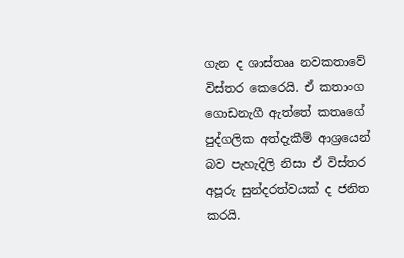ගැන ද ශාස්තෲ නවකතාවේ විස්තර කෙරෙයි. ඒ කතාංග ගොඩනැගී ඇත්තේ කතෘගේ පුද්ගලික අත්දැකීම් ආශ්‍රයෙන් බව පැහැදිලි නිසා ඒ විස්තර අපූරු සුන්දරත්වයක් ද ජනිත කරයි.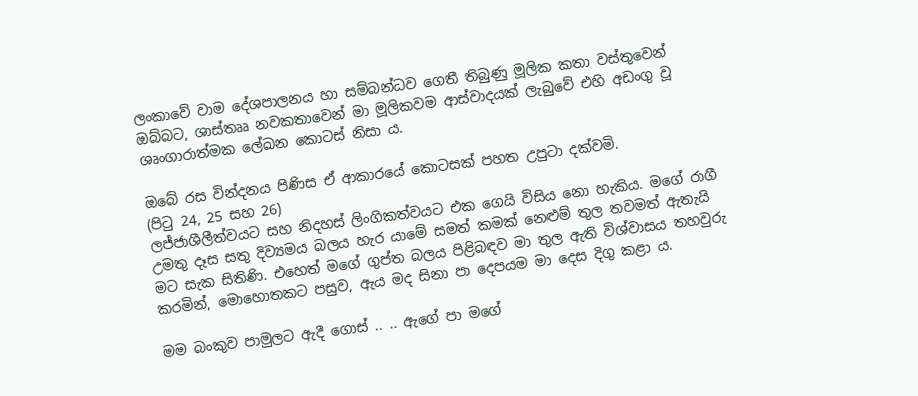ලංකාවේ වාම දේශපාලනය හා සම්බන්ධව ගෙතී තිබුණු මූලික කතා වස්තුවෙන් ඔබ්බට, ශාස්තෲ නවකතාවෙන් මා මූලිකවම ආස්වාදයක් ලැබුවේ එහි අඩංගු වූ ශෘංගාරාත්මක ලේඛන කොටස් නිසා ය.

ඔබේ රස වින්දනය පිණිස ඒ ආකාරයේ කොටසක් පහත උපුටා දක්වමි.
(පිටු 24, 25 සහ 26)
ලජ්ජාශීලීත්වයට සහ නිදහස් ලිංගිකත්වයට එක ගෙයි විසිය නො හැකිය. මගේ රාගී උමතු දෑස සතු දිව්‍යමය බලය හැර යාමේ සමත් කමක් නෙළුම් තුල තවමත් ඇතැයි මට සැක සිතිණි. එහෙත් මගේ ගුප්ත බලය පිළිබඳව මා තුල ඇති විශ්වාසය තහවුරු කරමින්, මොහොතකට පසුව, ඇය මද සිනා පා දෙපයම මා දෙස දිගු කළා ය.

මම බංකුව පාමුලට ඇදී ගොස් .. .. ඇගේ පා මගේ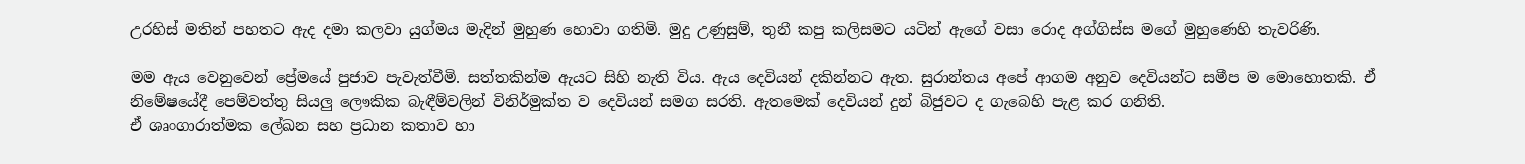උරහිස් මතින් පහතට ඇද දමා කලවා යුග්මය මැදින් මුහුණ හොවා ගතිමි. මුදු උණුසුම්, තුනී කපු කලිසමට යටින් ඇගේ වසා රොද අග්ගිස්ස මගේ මුහුණෙහි තැවරිණි.

මම ඇය වෙනුවෙන් ප්‍රේමයේ පුජාව පැවැත්වීමි. සත්තකින්ම ඇයට සිහි නැති විය. ඇය දෙවියන් දකින්නට ඇත. සුරාන්තය අපේ ආගම අනුව දෙවියන්ට සමීප ම මොහොතකි. ඒ නිමේෂයේදී පෙම්වත්තු සියලු ලෞකික බැඳීම්වලින් විනිර්මුක්ත ව දෙවියන් සමග සරති. ඇතමෙක් දෙවියන් දුන් බිජුවට ද ගැබෙහි පැළ කර ගනිති.
ඒ ශෘංගාරාත්මක ලේඛන සහ ප්‍රධාන කතාව හා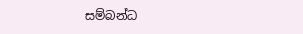සම්බන්ධ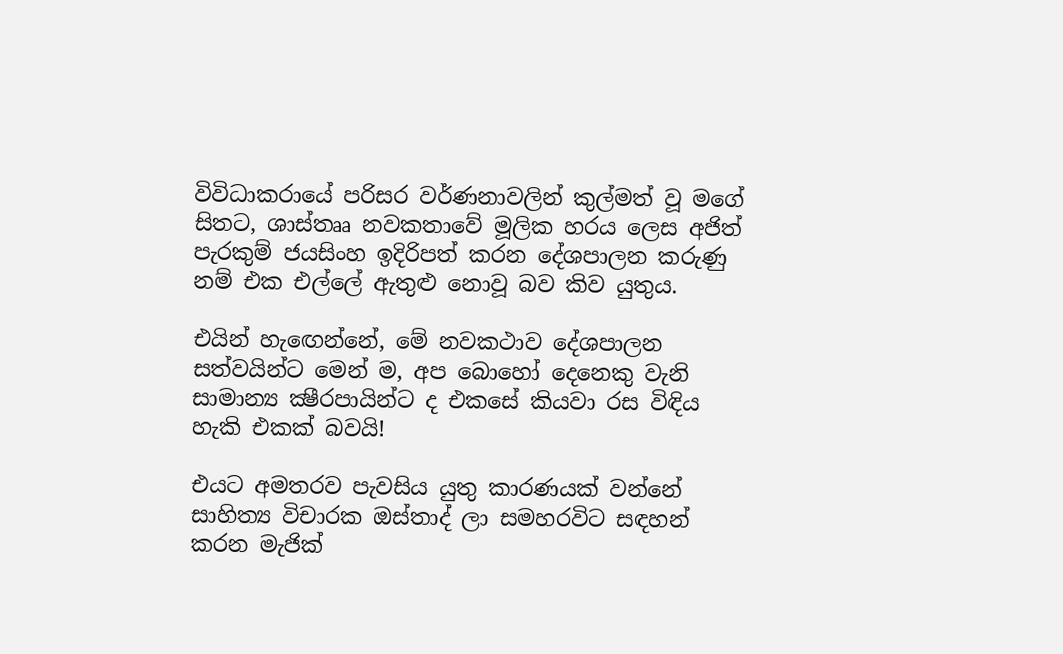විවිධාකරායේ පරිසර වර්ණනාවලින් කුල්මත් වූ මගේ සිතට, ශාස්තෲ නවකතාවේ මූලික හරය ලෙස අජිත් පැරකුම් ජයසිංහ ඉදිරිපත් කරන දේශපාලන කරුණු නම් එක එල්ලේ ඇතුළු නොවූ බව කිව යුතුය.

එයින් හැඟෙන්නේ, මේ නවකථාව දේශපාලන සත්වයින්ට මෙන් ම, අප බොහෝ දෙනෙකු වැනි සාමාන්‍ය ක්‍ෂීරපායින්ට ද එකසේ කියවා රස විඳිය හැකි එකක් බවයි!

එයට අමතරව පැවසිය යුතු කාරණයක් වන්නේ සාහිත්‍ය විචාරක ඔස්තාද් ලා සමහරවිට සඳහන් කරන මැජික්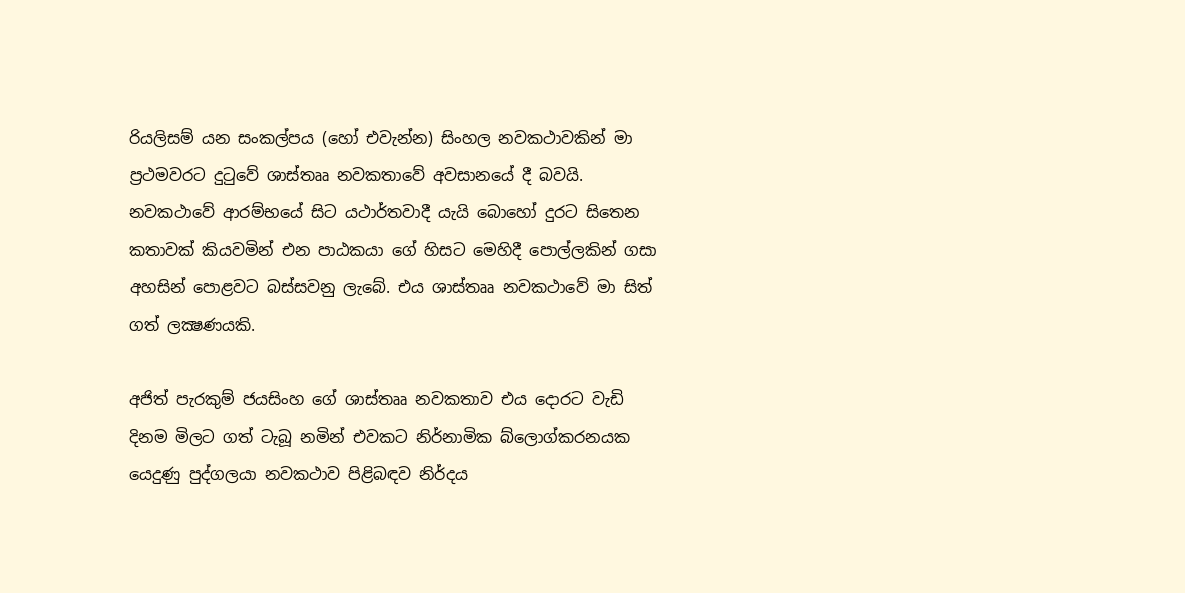රියලිසම් යන සංකල්පය (හෝ එවැන්න) සිංහල නවකථාවකින් මා ප්‍රථමවරට දුටුවේ ශාස්තෲ නවකතාවේ අවසානයේ දී බවයි. නවකථාවේ ආරම්භයේ සිට යථාර්තවාදී යැයි බොහෝ දුරට සිතෙන කතාවක් කියවමින් එන පාඨකයා ගේ හිසට මෙහිදී පොල්ලකින් ගසා අහසින් පොළවට බස්සවනු ලැබේ. එය ශාස්තෲ නවකථාවේ මා සිත් ගත් ලක්‍ෂණයකි.

අජිත් පැරකුම් ජයසිංහ ගේ ශාස්තෲ නවකතාව එය දොරට වැඩි දිනම මිලට ගත් ටැබූ නමින් එවකට නිර්නාමික බ්ලොග්කරනයක යෙදුණු පුද්ගලයා නවකථාව පිළිබඳව නිර්දය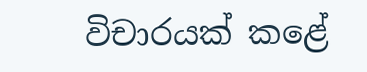විචාරයක් කළේ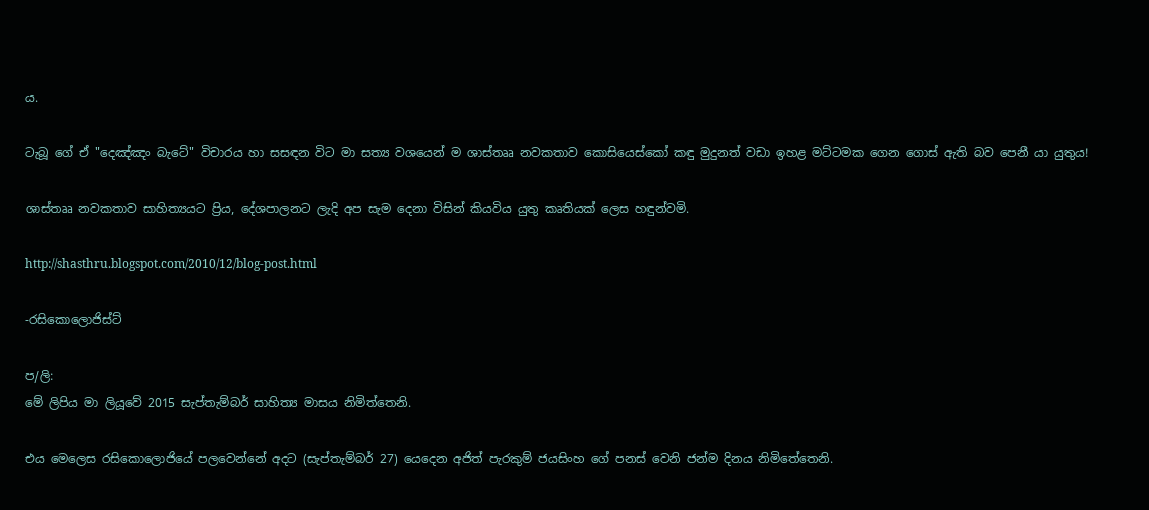ය.

ටැබූ ගේ ඒ "දෙඤ්ඤං බැටේ" විචාරය හා සසඳන විට මා සත්‍ය වශයෙන් ම ශාස්තෲ නවකතාව කොසියෙස්කෝ කඳු මුදුනත් වඩා ඉහළ මට්ටමක ගෙන ගොස් ඇති බව පෙනී යා යුතුය!

ශාස්තෲ නවකතාව සාහිත්‍යයට ප්‍රිය, දේශපාලනට ලැදි අප සැම දෙනා විසින් කියවිය යුතු කෘතියක් ලෙස හඳුන්වමි.

http://shasthru.blogspot.com/2010/12/blog-post.html

-රසිකොලොජිස්ට්

ප/ලි:
මේ ලිපිය මා ලියූවේ 2015 සැප්තැම්බර් සාහිත්‍ය මාසය නිමිත්තෙනි.

එය මෙලෙස රසිකොලොජියේ පලවෙන්නේ අදට (සැප්තැම්බර් 27) යෙදෙන අජිත් පැරකුම් ජයසිංහ ගේ පනස් වෙනි ජන්ම දිනය නිමිතේතෙනි.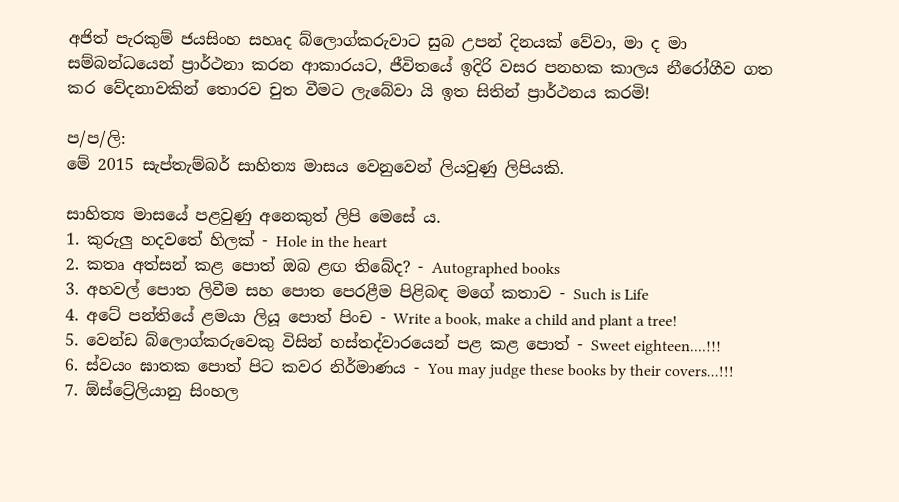අජිත් පැරකුම් ජයසිංහ සහෘද බ්ලොග්කරුවාට සුබ උපන් දිනයක් වේවා, මා ද මා සම්බන්ධයෙන් ප්‍රාර්ථනා කරන ආකාරයට, ජීවිතයේ ඉදිරි වසර පනහක කාලය නීරෝගීව ගත කර වේදනාවකින් තොරව චුත වීමට ලැබේවා යි ඉත සිතින් ප්‍රාර්ථනය කරමි!

ප/ප/ලි:
මේ 2015 සැප්තැම්බර් සාහිත්‍ය මාසය වෙනුවෙන් ලියවුණු ලිපියකි.

සාහිත්‍ය මාසයේ පළවුණු අනෙකුත් ලිපි මෙසේ ය.
1. කුරුලු හදවතේ හිලක් - Hole in the heart
2. කතෘ අත්සන් කළ පොත් ඔබ ළඟ තිබේද? - Autographed books
3. අහවල් පොත ලිවීම සහ පොත පෙරළීම පිළිබඳ මගේ කතාව - Such is Life
4. අටේ පන්තියේ ළමයා ලියූ පොත් පිංච - Write a book, make a child and plant a tree!
5. වෙන්ඩ බ්ලොග්කරුවෙකු විසින් හස්තද්වාරයෙන් පළ කළ පොත් - Sweet eighteen....!!!
6. ස්වයං ඝාතක පොත් පිට කවර නිර්මාණය - You may judge these books by their covers...!!!
7. ඕස්ට්‍රේලියානු සිංහල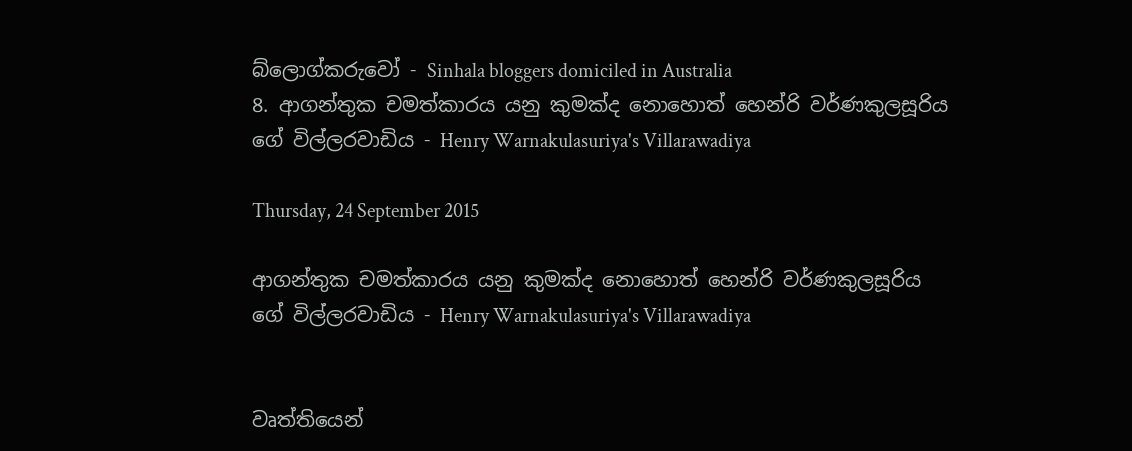බ්ලොග්කරුවෝ - Sinhala bloggers domiciled in Australia
8. ආගන්තුක චමත්කාරය යනු කුමක්ද නොහොත් හෙන්රි වර්ණකුලසූරිය ගේ විල්ලරවාඩිය - Henry Warnakulasuriya's Villarawadiya

Thursday, 24 September 2015

ආගන්තුක චමත්කාරය යනු කුමක්ද නොහොත් හෙන්රි වර්ණකුලසූරිය ගේ විල්ලරවාඩිය - Henry Warnakulasuriya's Villarawadiya


වෘත්තියෙන්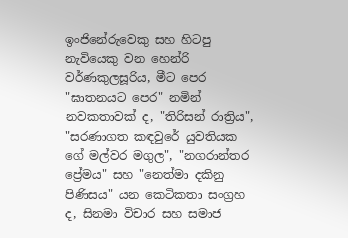ඉංජිනේරුවෙකු සහ හිටපු නැවියෙකු වන හෙන්රි වර්ණකුලසූරිය, මීට පෙර "ඝාතනයට පෙර" නමින් නවකතාවක් ද, "තිරිසන් රාත්‍රිය", "සරණාගත කඳවුරේ යුවතියක ගේ මල්වර මගුල", "නගරාන්තර ප්‍රේමය" සහ "නෙත්මා දකිනු පිණිසය" යන කෙටිකතා සංග්‍රහ ද, සිනමා විචාර සහ සමාජ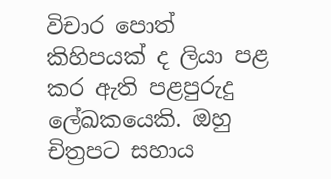විචාර පොත් කිහිපයක් ද ලියා පළ කර ඇති පළපුරුදු ලේඛකයෙකි. ඔහු චිත්‍රපට සහාය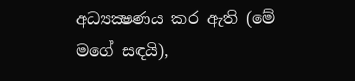අධ්‍යක්‍ෂණය කර ඇති (මේ මගේ සඳයි),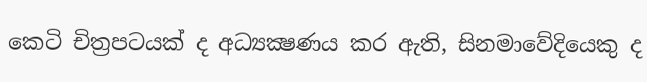කෙටි චිත්‍රපටයක් ද අධ්‍යක්‍ෂණය කර ඇති, සිනමාවේදියෙකු ද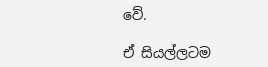වේ.

ඒ සියල්ලටම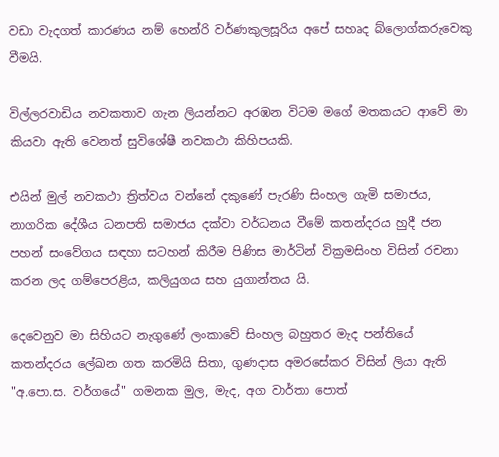වඩා වැදගත් කාරණය නම් හෙන්රි වර්ණකුලසූරිය අපේ සහෘද බ්ලොග්කරුවෙකු වීමයි.

විල්ලරවාඩිය නවකතාව ගැන ලියන්නට අරඹන විටම මගේ මතකයට ආවේ මා කියවා ඇති වෙනත් සුවිශේෂී නවකථා කිහිපයකි.

එයින් මුල් නවකථා ත්‍රිත්වය වන්නේ දකුණේ පැරණි සිංහල ගැමි සමාජය, නාගරික දේශීය ධනපති සමාජය දක්වා වර්ධනය වීමේ කතන්දරය හුදී ජන පහන් සංවේගය සඳහා සටහන් කිරීම පිණිස මාර්ටින් වික්‍රමසිංහ විසින් රචනා කරන ලද ගම්පෙරළිය, කලියුගය සහ යුගාන්තය යි.

දෙවෙනුව මා සිහියට නැගුණේ ලංකාවේ සිංහල බහුතර මැද පන්තියේ කතන්දරය ලේඛන ගත කරමියි සිතා, ගුණදාස අමරසේකර විසින් ලියා ඇති "අ.පො.ස. වර්ගයේ" ගමනක මුල, මැද, අග වාර්තා පොත්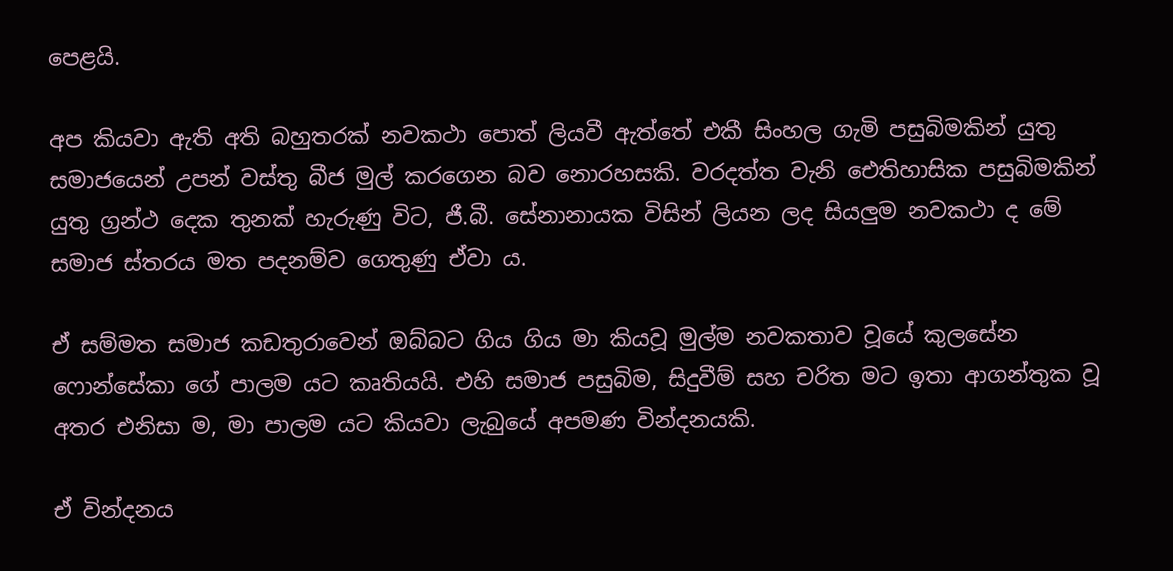පෙළයි.

අප කියවා ඇති අති බහුතරක් නවකථා පොත් ලියවී ඇත්තේ එකී සිංහල ගැමි පසුබිමකින් යුතු සමාජයෙන් උපන් වස්තු බීජ මුල් කරගෙන බව නොරහසකි. වරදත්ත වැනි ඓතිහාසික පසුබිමකින් යුතු ග්‍රන්ථ දෙක තුනක් හැරුණු විට, ජී.බී. සේනානායක විසින් ලියන ලද සියලුම නවකථා ද මේ සමාජ ස්තරය මත පදනම්ව ගෙතුණු ඒවා ය.

ඒ සම්මත සමාජ කඩතුරාවෙන් ඔබ්බට ගිය ගිය මා කියවූ මුල්ම නවකතාව වූයේ කුලසේන ෆොන්සේකා ගේ පාලම යට කෘතියයි. එහි සමාජ පසුබිම, සිදුවීම් සහ චරිත මට ඉතා ආගන්තුක වූ අතර එනිසා ම, මා පාලම යට කියවා ලැබුයේ අපමණ වින්දනයකි.

ඒ වින්දනය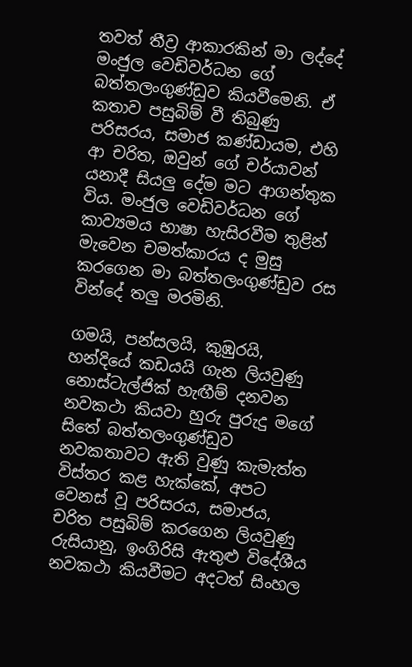තවත් තීව්‍ර ආකාරකින් මා ලද්දේ මංජුල වෙඩිවර්ධන ගේ බත්තලංගුණ්ඩුව කියවීමෙනි. ඒ කතාව පසුබිම් වී තිබුණු පරිසරය, සමාජ කණ්ඩායම, එහි ආ චරිත, ඔවුන් ගේ චර්යාවන් යනාදී සියලු දේම මට ආගන්තුක විය. මංජුල වෙඩිවර්ධන ගේ කාව්‍යමය භාෂා හැසිරවීම තුළින් මැවෙන චමත්කාරය ද මුසු කරගෙන මා බත්තලංගුණ්ඩුව රස වින්දේ තලු මරමිනි.

ගමයි, පන්සලයි, කුඹුරයි, හන්දියේ කඩයයි ගැන ලියවුණු නොස්ටැල්ජික් හැඟීම් දනවන නවකථා කියවා හුරු පුරුදු මගේ සිතේ බත්තලංගුණ්ඩුව නවකතාවට ඇති වුණු කැමැත්ත විස්තර කළ හැක්කේ, අපට වෙනස් වූ පරිසරය, සමාජය, චරිත පසුබිම් කරගෙන ලියවුණු රුසියානු, ඉංගිරිසි ඇතුළු විදේශීය නවකථා කියවීමට අදටත් සිංහල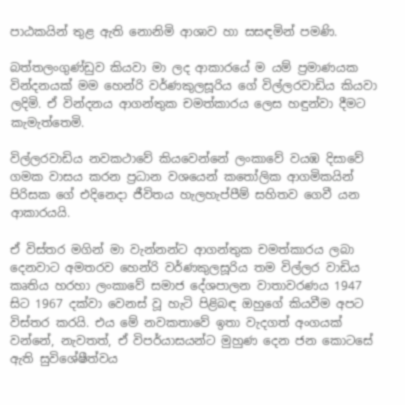පාඨකයින් තුළ ඇති නොනිමි ආශාව හා සසඳමින් පමණි.

බත්තලංගුණ්ඩුව කියවා මා ලද ආකාරයේ ම යම් ප්‍රමාණයක වින්දනයක් මම හෙන්රි වර්ණකුලසූරිය ගේ විල්ලරවාඩිය කියවා ලදිමි. ඒ වින්දනය ආගන්තුක චමත්කාරය ලෙස හඳුන්වා දීමට කැමැත්තෙමි.

විල්ලරවාඩිය නවකථාවේ කියවෙන්නේ ලංකාවේ වයඹ දිසාවේ ගමක වාසය කරන ප්‍රධාන වශයෙන් කතෝලික ආගමිකයින් පිරිසක ගේ එදිනෙදා ජීවිතය හැලහැප්පීම් සහිතව ගෙවී යන ආකාරයයි.

ඒ විස්තර මගින් මා වැන්නන්ට ආගන්තුක චමත්කාරය ලබා දෙනවාට අමතරව හෙන්රි වර්ණකුලසූරිය තම විල්ලර වාඩිය කෘතිය හරහා ලංකාවේ සමාජ දේශපාලන වාතාවරණය 1947 සිට 1967 දක්වා වෙනස් වූ හැටි පිළිබඳ ඔහුගේ කියවීම අපට විස්තර කරයි. එය මේ නවකතාවේ ඉතා වැදගත් අංගයක් වන්නේ, නැවතත්, ඒ විපර්යාසයන්ට මුහුණ දෙන ජන කොටසේ ඇති සුවිශේෂීත්වය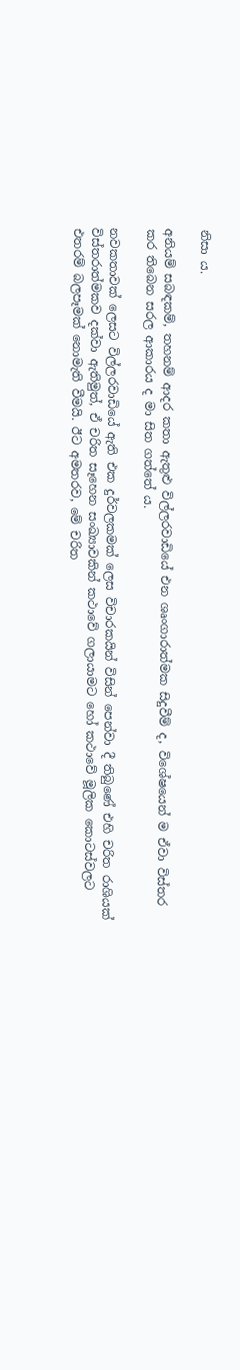නිසා ය.

අනියම් සබඳකම්, තහනම් ආදර කතා ඇතුළු විල්ලරවාඩියේ එන ශෘංගාරාත්මක සිදුවීම් ද, විශේෂයෙන් ම ඒවා විස්තර කර තිබෙන සරල ආකාරය ද මා සිත ගත්තේ ය.

නවකතාවක් ලෙසට විල්ලරවාඩියේ ඇති එක දුර්වලකමක් ලෙස විචාරකයින් විසින් පෙන්වා දී තිබුණේ එහි චරිත රාශියක් විස්තරාත්මකව දක්වා ඇතිමුත්, ඒ චරිත සෑහෙන සංඛ්‍යාවකින් කථාවේ ගලායාමට හෝ කථාවේ මූලික කොටස්වලට එතරම් බලපෑමක් නොමැති වීමයි. ඊට අමතරව, මේ චරිත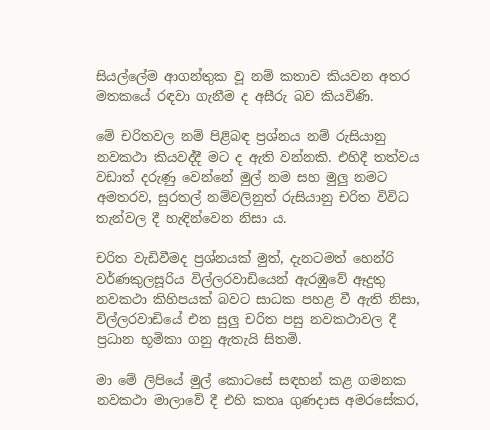සියල්ලේම ආගන්තුක වූ නම් කතාව කියවන අතර මතකයේ රඳවා ගැනීම ද අසීරු බව කියවිණි.

මේ චරිතවල නම් පිළිබඳ ප්‍රශ්නය නම් රුසියානු නවකථා කියවද්දී මට ද ඇති වන්නකි. එහිදී තත්වය වඩාත් දරුණු වෙන්නේ මුල් නම සහ මුලු නමට අමතරව, සුරතල් නම්වලිනුත් රුසියානු චරිත විවිධ තැන්වල දී හැඳින්වෙන නිසා ය.

චරිත වැඩිවීමද ප්‍රශ්නයක් මුත්, දැනටමත් හෙන්රි වර්ණකුලසූරිය විල්ලරවාඩියෙන් ඇරඹුවේ ඈදුතු නවකථා කිහිපයක් බවට සාධක පහළ වී ඇති නිසා, විල්ලරවාඩියේ එන සුලු චරිත පසු නවකථාවල දී ප්‍රධාන භූමිකා ගනු ඇතැයි සිතමි.

මා මේ ලිපියේ මුල් කොටසේ සඳහන් කළ ගමනක නවකථා මාලාවේ දී එහි කතෘ ගුණදාස අමරසේකර,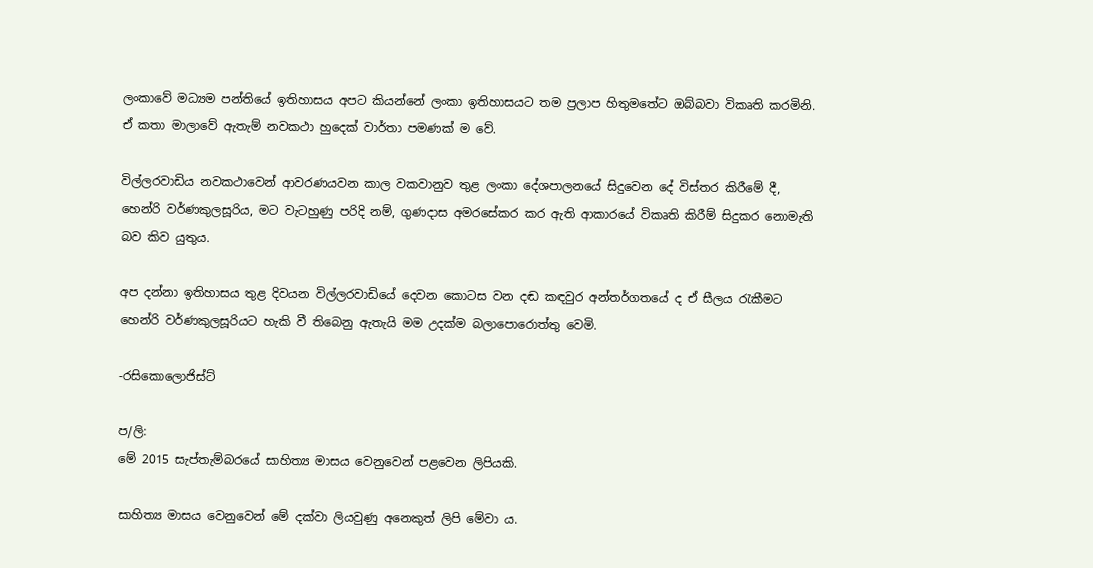ලංකාවේ මධ්‍යම පන්තියේ ඉතිහාසය අපට කියන්නේ ලංකා ඉතිහාසයට තම ප්‍රලාප හිතුමතේට ඔබ්බවා විකෘති කරමිනි. ඒ කතා මාලාවේ ඇතැම් නවකථා හුදෙක් වාර්තා පමණක් ම වේ.

විල්ලරවාඩිය නවකථාවෙන් ආවරණයවන කාල වකවානුව තුළ ලංකා දේශපාලනයේ සිදුවෙන දේ විස්තර කිරීමේ දී, හෙන්රි වර්ණකුලසූරිය, මට වැටහුණු පරිදි නම්, ගුණදාස අමරසේකර කර ඇති ආකාරයේ විකෘති කිරීම් සිදුකර නොමැති බව කිව යුතුය.

අප දන්නා ඉතිහාසය තුළ දිවයන විල්ලරවාඩියේ දෙවන කොටස වන දඬ කඳවුර අන්තර්ගතයේ ද ඒ සීලය රැකීමට හෙන්රි වර්ණකුලසූරියට හැකි වී තිබෙනු ඇතැයි මම උදක්ම බලාපොරොත්තු වෙමි.

-රසිකොලොජිස්ට්

ප/ලි:
මේ 2015 සැප්තැම්බරයේ සාහිත්‍ය මාසය වෙනුවෙන් පළවෙන ලිපියකි.

සාහිත්‍ය මාසය වෙනුවෙන් මේ දක්වා ලියවුණු අනෙකුත් ලිපි මේවා ය.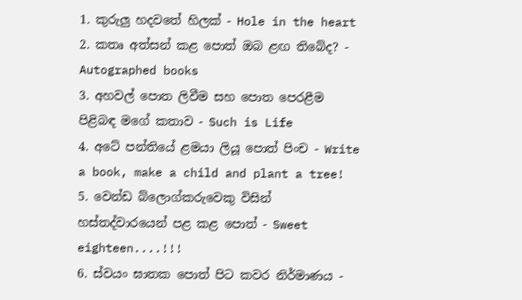1. කුරුලු හදවතේ හිලක් - Hole in the heart
2. කතෘ අත්සන් කළ පොත් ඔබ ළඟ තිබේද? - Autographed books
3. අහවල් පොත ලිවීම සහ පොත පෙරළීම පිළිබඳ මගේ කතාව - Such is Life
4. අටේ පන්තියේ ළමයා ලියූ පොත් පිංච - Write a book, make a child and plant a tree!
5. වෙන්ඩ බ්ලොග්කරුවෙකු විසින් හස්තද්වාරයෙන් පළ කළ පොත් - Sweet eighteen....!!!
6. ස්වයං ඝාතක පොත් පිට කවර නිර්මාණය -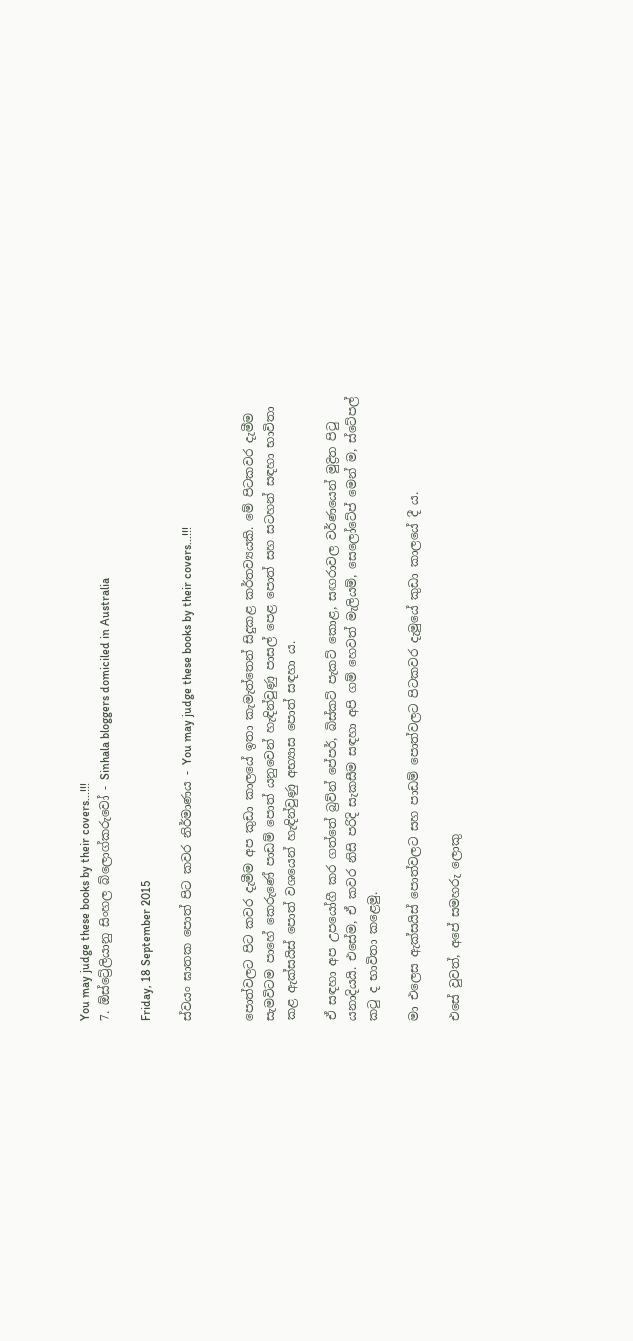You may judge these books by their covers...!!!
7. ඕස්ට්‍රේලියානු සිංහල බ්ලොග්කරුවෝ - Sinhala bloggers domiciled in Australia

Friday, 18 September 2015

ස්වයං ඝාතක පොත් පිට කවර නිර්මාණය - You may judge these books by their covers...!!!


පොත්වලට පිට කවර දැමීම අප කුඩා කාලයේ ඉතා කැමැත්තෙන් සිදුකළ කර්තව්‍යයකි. මේ පිටකවර දැමීම සැමවිටම පාහේ කෙරුණේ පාඩම් පොත් යනුවෙන් හැඳින්වුණු පාසල් පෙළ පොත් සහ සටහන් සඳහා භාවිතා කළ ඇක්සයිස් පොත් වශයෙන් හැඳින්වුණු අභ්‍යාස පොත් සඳහා ය.

ඒ සඳහා අප උපයෝගී කර ගත්තේ බ්‍රව්න් පේපර්, බිස්කට් පැකට් කොළ, සඟරාවල වර්ණයෙන් මුද්‍රිත පිටු යනාදියයි. එසේම, ඒ කවර නිසි පරිදි සැකසීම සඳහා අපි ගම් හෙවත් මැලියම්, සෙලෝටේප් මෙන් ම, ස්ටේපල් කටු ද භාවිතා කළෙමු.

මා එලෙස ඇක්සයිස් පොත්වලට සහ පාඩම් පොත්වලට පිටකවර දැමුයේ කුඩා කාලයේ දී ය.

එසේ වුවත්, අපේ සමහරු ලොකු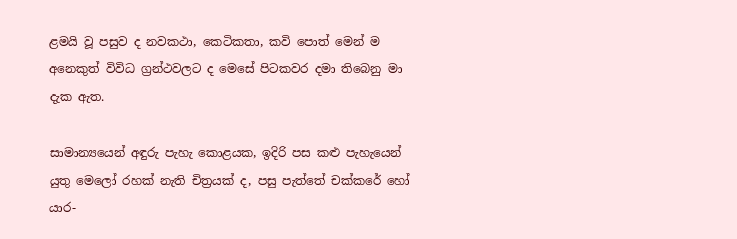ළමයි වූ පසුව ද නවකථා, කෙටිකතා, කවි පොත් මෙන් ම අනෙකුත් විවිධ ග්‍රන්ථවලට ද මෙසේ පිටකවර දමා තිබෙනු මා දැක ඇත.

සාමාන්‍යයෙන් අඳුරු පැහැ කොළයක, ඉදිරි පස කළු පැහැයෙන් යුතු මෙලෝ රහක් නැති චිත්‍රයක් ද, පසු පැත්තේ චක්කරේ හෝ යාර-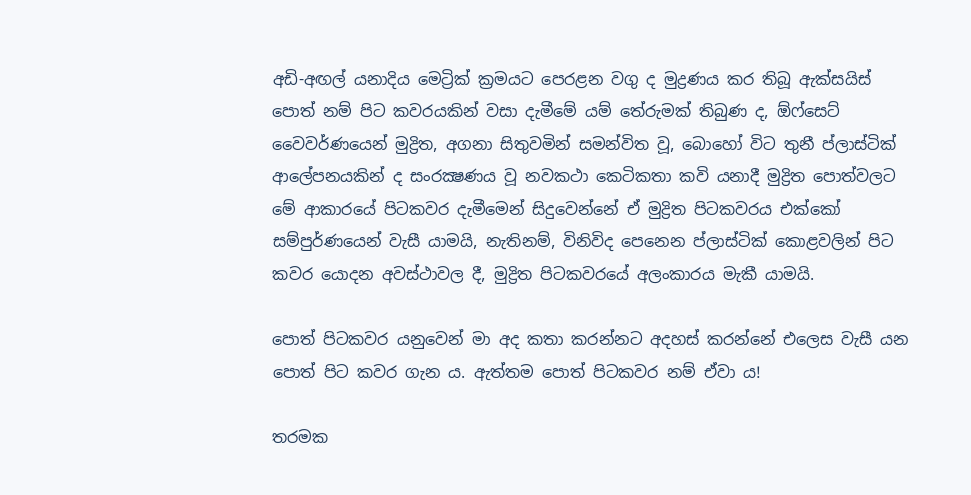අඩි-අඟල් යනාදිය මෙට්‍රික් ක්‍රමයට පෙරළන වගු ද මුද්‍රණය කර තිබූ ඇක්සයිස් පොත් නම් පිට කවරයකින් වසා දැමීමේ යම් තේරුමක් තිබුණ ද, ඕෆ්සෙට් වෛවර්ණයෙන් මුද්‍රිත, අගනා සිතුවමින් සමන්විත වූ, බොහෝ විට තුනී ප්ලාස්ටික් ආලේපනයකින් ද සංරක්‍ෂණය වූ නවකථා කෙටිකතා කවි යනාදී මුද්‍රිත පොත්වලට මේ ආකාරයේ පිටකවර දැමීමෙන් සිදුවෙන්නේ ඒ මුද්‍රිත පිටකවරය එක්කෝ සම්පුර්ණයෙන් වැසී යාමයි, නැතිනම්, විනිවිද පෙනෙන ප්ලාස්ටික් කොළවලින් පිට කවර යොදන අවස්ථාවල දී, මුද්‍රිත පිටකවරයේ අලංකාරය මැකී යාමයි.

පොත් පිටකවර යනුවෙන් මා අද කතා කරන්නට අදහස් කරන්නේ එලෙස වැසී යන පොත් පිට කවර ගැන ය. ඇත්තම පොත් පිටකවර නම් ඒවා ය!

තරමක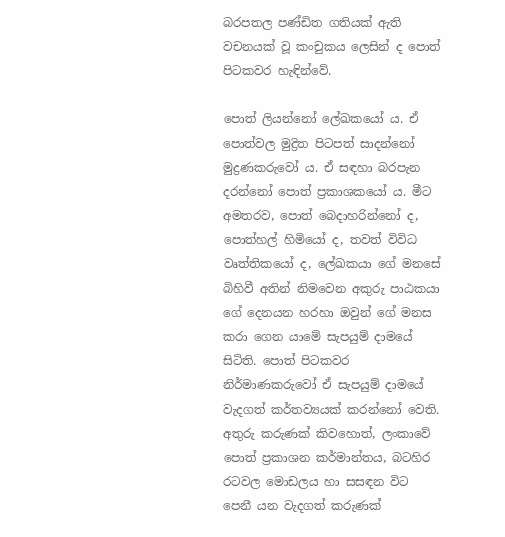බරපතල පණ්ඩිත ගතියක් ඇති වචනයක් වූ කංචුකය ලෙසින් ද පොත් පිටකවර හැඳින්වේ.

පොත් ලියන්නෝ ලේඛකයෝ ය. ඒ පොත්වල මුද්‍රිත පිටපත් සාදන්නෝ මුද්‍රණකරුවෝ ය. ඒ සඳහා බරපැන දරන්නෝ පොත් ප්‍රකාශකයෝ ය. මීට අමතරව, පොත් බෙදාහරින්නෝ ද, පොත්හල් හිමියෝ ද, තවත් විවිධ වෘත්තිකයෝ ද, ලේඛකයා ගේ මනසේ බිහිවී අතින් නිමවෙන අකුරු පාඨකයා ගේ දෙනයන හරහා ඔවුන් ගේ මනස කරා ගෙන යාමේ සැපයුම් දාමයේ සිටිති. පොත් පිටකවර නිර්මාණකරුවෝ ඒ සැපයුම් දාමයේ වැදගත් කර්තව්‍යයක් කරන්නෝ වෙති.
අතුරු කරුණක් කිවහොත්, ලංකාවේ පොත් ප්‍රකාශන කර්මාන්තය, බටහිර රටවල මොඩලය හා සසඳන විට පෙනී යන වැදගත් කරුණක්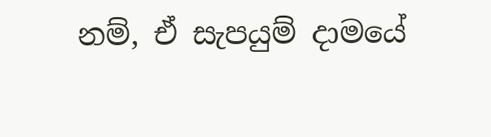නම්, ඒ සැපයුම් දාමයේ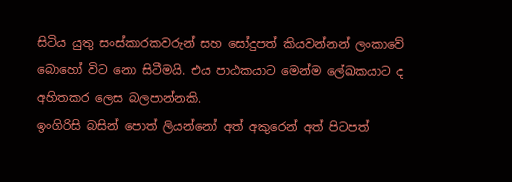සිටිය යුතු සංස්කාරකවරුන් සහ සෝදුපත් කියවන්නන් ලංකාවේ බොහෝ විට නො සිටීමයි. එය පාඨකයාට මෙන්ම ලේඛකයාට ද අහිතකර ලෙස බලපාන්නකි.
ඉංගිරිසි බසින් පොත් ලියන්නෝ අත් අකුරෙන් අත් පිටපත්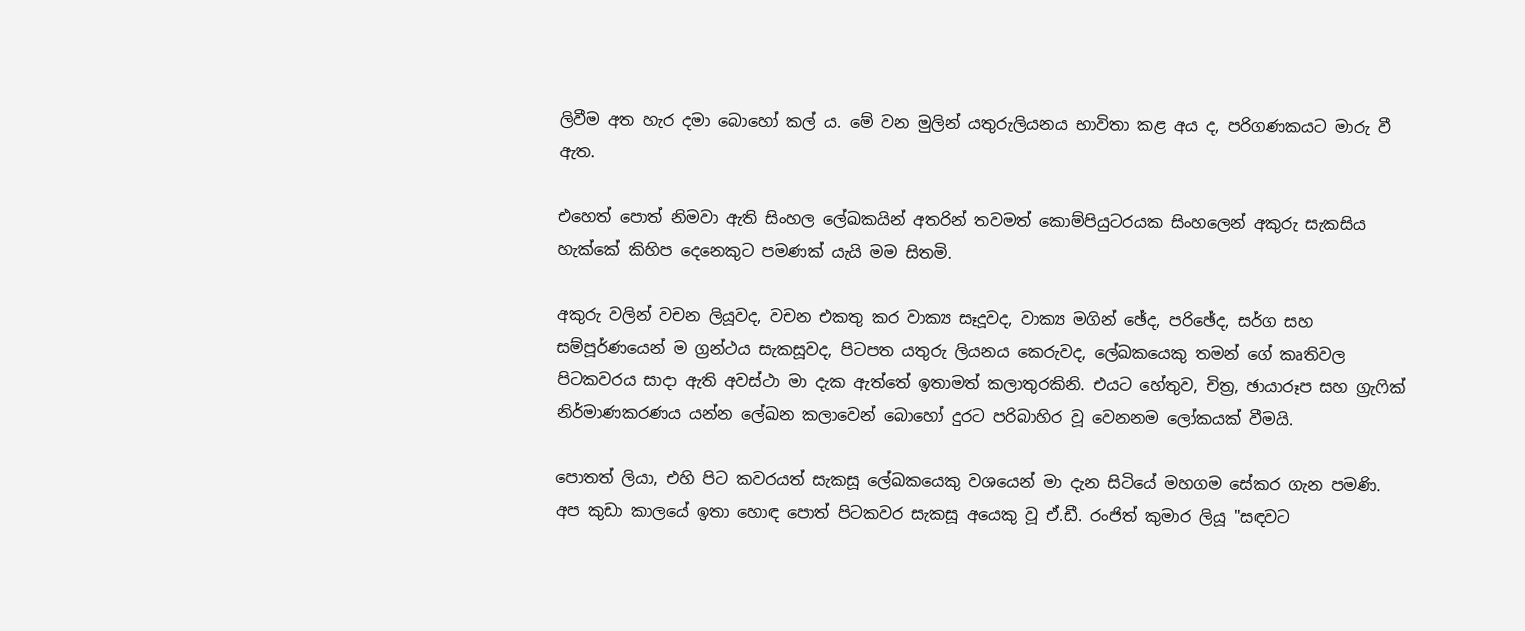ලිවීම අත හැර දමා බොහෝ කල් ය. මේ වන මුලින් යතුරුලියනය භාවිතා කළ අය ද, පරිගණකයට මාරු වී ඇත.

එහෙත් පොත් නිමවා ඇති සිංහල ලේඛකයින් අතරින් තවමත් කොම්පියුටරයක සිංහලෙන් අකුරු සැකසිය හැක්කේ කිහිප දෙනෙකුට පමණක් යැයි මම සිතමි.

අකුරු වලින් වචන ලියූවද, වචන එකතු කර වාක්‍ය සෑදූවද, වාක්‍ය මගින් ඡේද, පරිඡේද, සර්ග සහ සම්පූර්ණයෙන් ම ග්‍රන්ථය සැකසූවද, පිටපත යතුරු ලියනය කෙරුවද, ලේඛකයෙකු තමන් ගේ කෘතිවල පිටකවරය සාදා ඇති අවස්ථා මා දැක ඇත්තේ ඉතාමත් කලාතුරකිනි. එයට හේතුව, චිත්‍ර, ඡායාරූප සහ ග්‍රැෆික් නිර්මාණකරණය යන්න ලේඛන කලාවෙන් බොහෝ දුරට පරිබාහිර වූ වෙනනම ලෝකයක් වීමයි.

පොතත් ලියා, එහි පිට කවරයත් සැකසූ ලේඛකයෙකු වශයෙන් මා දැන සිටියේ මහගම සේකර ගැන පමණි. අප කුඩා කාලයේ ඉතා හොඳ පොත් පිටකවර සැකසූ අයෙකු වූ ඒ.ඩී. රංජිත් කුමාර ලියූ "සඳවට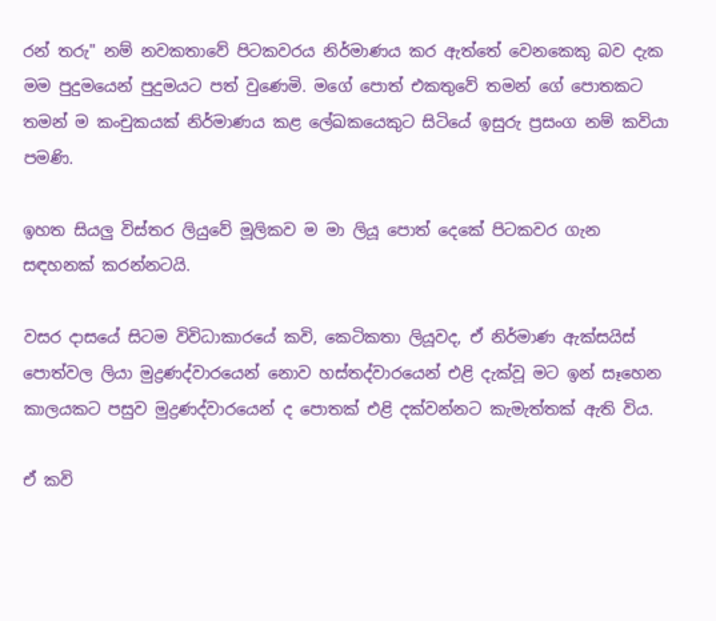රන් තරු" නම් නවකතාවේ පිටකවරය නිර්මාණය කර ඇත්තේ වෙනකෙකු බව දැක මම පුදුමයෙන් පුදුමයට පත් වුණෙමි. මගේ පොත් එකතුවේ තමන් ගේ පොතකට තමන් ම කංචුකයක් නිර්මාණය කළ ලේඛකයෙකුට සිටියේ ඉසුරු ප්‍රසංග නම් කවියා පමණි.

ඉහත සියලු විස්තර ලියුවේ මූලිකව ම මා ලියූ පොත් දෙකේ පිටකවර ගැන සඳහනක් කරන්නටයි.

වසර දාසයේ සිටම විවිධාකාරයේ කවි, කෙටිකතා ලියූවද, ඒ නිර්මාණ ඇක්සයිස් පොත්වල ලියා මුද්‍රණද්වාරයෙන් නොව හස්තද්වාරයෙන් එළි දැක්වූ මට ඉන් සෑහෙන කාලයකට පසුව මුද්‍රණද්වාරයෙන් ද පොතක් එළි දක්වන්නට කැමැත්තක් ඇති විය.

ඒ කවි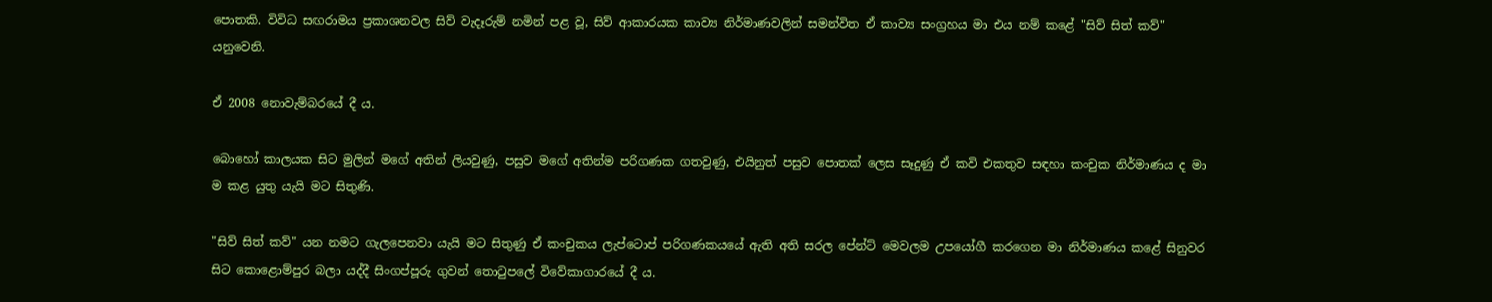පොතකි. විවිධ සඟරාමය ප්‍රකාශනවල සිව් වැදෑරුම් නමින් පළ වූ, සිව් ආකාරයක කාව්‍ය නිර්මාණවලින් සමන්විත ඒ කාව්‍ය සංග්‍රහය මා එය නම් කළේ "සිව් සිත් කව්" යනුවෙනි.

ඒ 2008 නොවැම්බරයේ දී ය.

බොහෝ කාලයක සිට මුලින් මගේ අතින් ලියවුණු, පසුව මගේ අතින්ම පරිගණක ගතවුණු, එයිනුත් පසුව පොතක් ලෙස සෑදුණු ඒ කවි එකතුව සඳහා කංචුක නිර්මාණය ද මා ම කළ යුතු යැයි මට සිතුණි.

"සිව් සිත් කව්" යන නමට ගැලපෙනවා යැයි මට සිතුණු ඒ කංචුකය ලැප්ටොප් පරිගණකයයේ ඇති අති සරල පේන්ට් මෙවලම උපයෝගී කරගෙන මා නිර්මාණය කළේ සිනුවර සිට කොළොම්පුර බලා යද්දී සිංගප්පූරු ගුවන් තොටුපලේ විවේකාගාරයේ දී ය.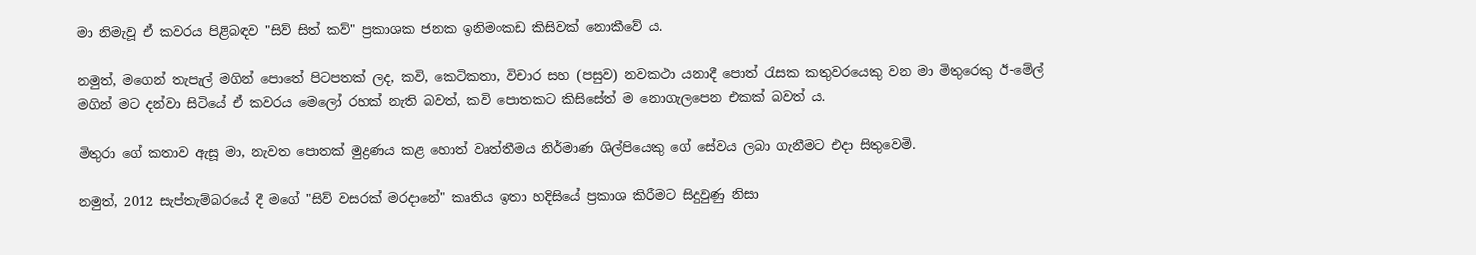මා නිමැවූ ඒ කවරය පිළිබඳව "සිව් සිත් කව්" ප්‍රකාශක ජනක ඉනිමංකඩ කිසිවක් නොකීවේ ය.

නමුත්, මගෙන් තැපැල් මගින් පොතේ පිටපතක් ලද, කවි, කෙටිකතා, විචාර සහ (පසුව) නවකථා යනාදී පොත් රැසක කතුවරයෙකු වන මා මිතුරෙකු ඊ-මේල් මගින් මට දන්වා සිටියේ ඒ කවරය මෙලෝ රහක් නැති බවත්, කවි පොතකට කිසිසේත් ම නොගැලපෙන එකක් බවත් ය.

මිතුරා ගේ කතාව ඇසූ මා, නැවත පොතක් මුද්‍රණය කළ හොත් වෘත්තීමය නිර්මාණ ශිල්පියෙකු ගේ සේවය ලබා ගැනීමට එදා සිතුවෙමි.

නමුත්, 2012 සැප්තැම්බරයේ දී මගේ "සිව් වසරක් මරදානේ" කෘතිය ඉතා හදිසියේ ප්‍රකාශ කිරීමට සිදුවුණු නිසා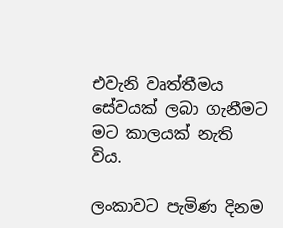එවැනි වෘත්තීමය සේවයක් ලබා ගැනීමට මට කාලයක් නැති විය.

ලංකාවට පැමිණ දිනම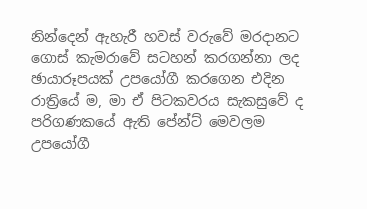නින්දෙන් ඇහැරී හවස් වරුවේ මරදානට ගොස් කැමරාවේ සටහන් කරගන්නා ලද ඡායාරූපයක් උපයෝගී කරගෙන එදින රාත්‍රියේ ම, මා ඒ පිටකවරය සැකසුවේ ද පරිගණකයේ ඇති පේන්ට් මෙවලම උපයෝගී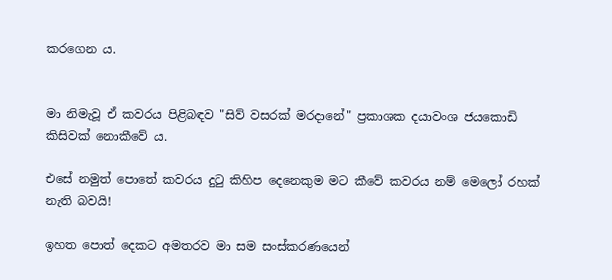කරගෙන ය.


මා නිමැවූ ඒ කවරය පිළිබඳව "සිව් වසරක් මරදානේ" ප්‍රකාශක දයාවංශ ජයකොඩි කිසිවක් නොකීවේ ය.

එසේ නමුත් පොතේ කවරය දුටු කිහිප දෙනෙකුම මට කීවේ කවරය නම් මෙලෝ රහක් නැති බවයි!

ඉහත පොත් දෙකට අමතරව මා සම සංස්කරණයෙන්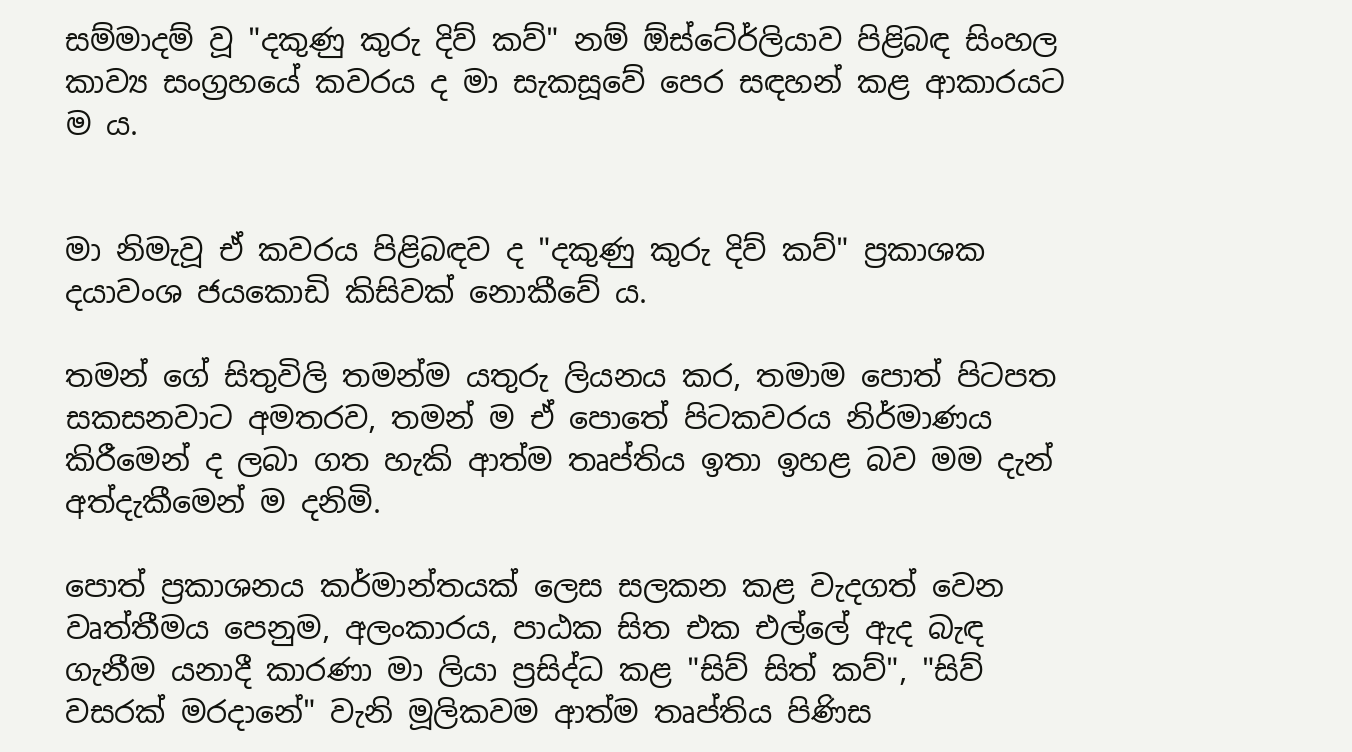සම්මාදම් වූ "දකුණු කුරු දිව් කව්" නම් ඕස්ටේ‍ර්ලියාව පිළිබඳ සිංහල කාව්‍ය සංග්‍රහයේ කවරය ද මා සැකසූවේ පෙර සඳහන් කළ ආකාරයට ම ය.


මා නිමැවූ ඒ කවරය පිළිබඳව ද "දකුණු කුරු දිව් කව්" ප්‍රකාශක දයාවංශ ජයකොඩි කිසිවක් නොකීවේ ය.

තමන් ගේ සිතුවිලි තමන්ම යතුරු ලියනය කර, තමාම පොත් පිටපත සකසනවාට අමතරව, තමන් ම ඒ පොතේ පිටකවරය නිර්මාණය කිරීමෙන් ද ලබා ගත හැකි ආත්ම තෘප්තිය ඉතා ඉහළ බව මම දැන් අත්දැකීමෙන් ම දනිමි.

පොත් ප්‍රකාශනය කර්මාන්තයක් ලෙස සලකන කළ වැදගත් වෙන වෘත්තීමය පෙනුම, අලංකාරය, පාඨක සිත එක එල්ලේ ඇද බැඳ ගැනීම යනාදී කාරණා මා ලියා ප්‍රසිද්ධ කළ "සිව් සිත් කව්", "සිව් වසරක් මරදානේ" වැනි මූලිකවම ආත්ම තෘප්තිය පිණිස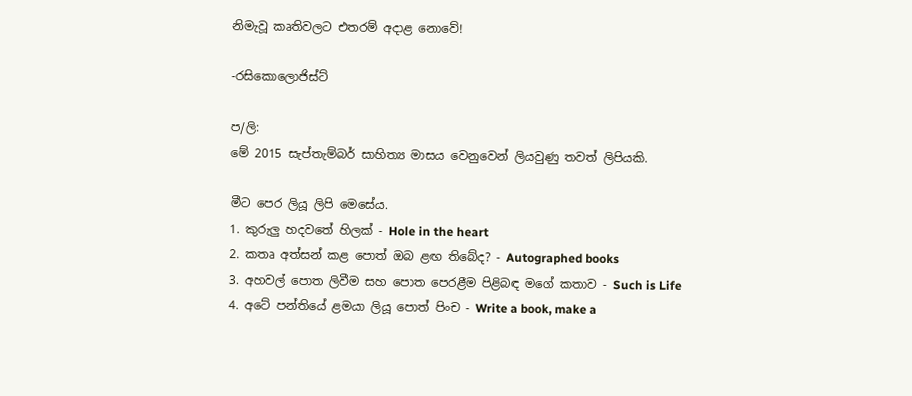නිමැවූ කෘතිවලට එතරම් අදාළ නොවේ!

-රසිකොලොජිස්ට්

ප/ලි:
මේ 2015 සැප්තැම්බර් සාහිත්‍ය මාසය වෙනුවෙන් ලියවුණු තවත් ලිපියකි.

මීට පෙර ලියූ ලිපි මෙසේය.
1. කුරුලු හදවතේ හිලක් - Hole in the heart
2. කතෘ අත්සන් කළ පොත් ඔබ ළඟ තිබේද? - Autographed books
3. අහවල් පොත ලිවීම සහ පොත පෙරළීම පිළිබඳ මගේ කතාව - Such is Life
4. අටේ පන්තියේ ළමයා ලියූ පොත් පිංච - Write a book, make a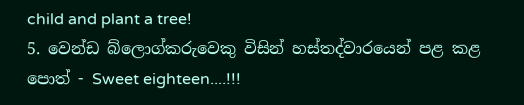child and plant a tree!
5. වෙන්ඩ බ්ලොග්කරුවෙකු විසින් හස්තද්වාරයෙන් පළ කළ පොත් - Sweet eighteen....!!!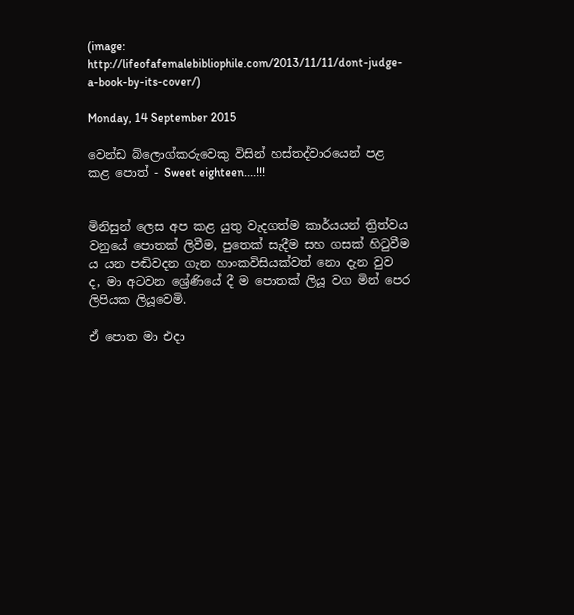(image: http://lifeofafemalebibliophile.com/2013/11/11/dont-judge-a-book-by-its-cover/)

Monday, 14 September 2015

වෙන්ඩ බ්ලොග්කරුවෙකු විසින් හස්තද්වාරයෙන් පළ කළ පොත් - Sweet eighteen....!!!


මිනිසුන් ලෙස අප කළ යුතු වැදගත්ම කාර්යයන් ත්‍රිත්වය වනුයේ පොතක් ලිවීම, පුතෙක් සැදීම සහ ගසක් හිටුවීම ය යන පඬිවදන ගැන හාංකවිසියක්වත් නො දැන වුව ද, මා අටවන ශ්‍රේණියේ දී ම පොතක් ලියූ වග මින් පෙර ලිපියක ලියූවෙමි.

ඒ පොත මා එදා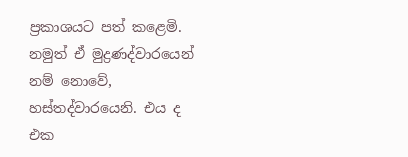ප්‍රකාශයට පත් කළෙමි. නමුත් ඒ මුද්‍රණද්වාරයෙන් නම් නොවේ, හස්තද්වාරයෙනි. එය ද එක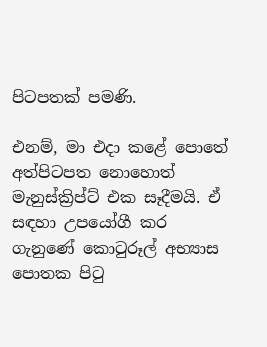පිටපතක් පමණි.

එනම්, මා එදා කළේ පොතේ අත්පිටපත නොහොත් මැනුස්ක්‍රිප්ට් එක සෑදීමයි. ඒ සඳහා උපයෝගී කර ගැනුණේ කොටුරූල් අභ්‍යාස පොතක පිටු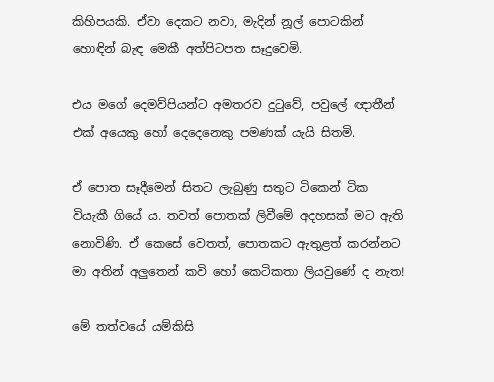කිහිපයකි. ඒවා දෙකට නවා, මැදින් නූල් පොටකින් හොඳින් බැඳ මෙකී අත්පිටපත සෑදුවෙමි.

එය මගේ දෙමව්පියන්ට අමතරව දුටුවේ, පවුලේ ඥාතීන් එක් අයෙකු හෝ දෙදෙනෙකු පමණක් යැයි සිතමි.

ඒ පොත සෑදීමෙන් සිතට ලැබුණු සතුට ටිකෙන් ටික වියැකී ගියේ ය. තවත් පොතක් ලිවීමේ අදහසක් මට ඇති නොවිණි. ඒ කෙසේ වෙතත්, පොතකට ඇතුළත් කරන්නට මා අතින් අලුතෙන් කවි හෝ කෙටිකතා ලියවුණේ ද නැත!

මේ තත්වයේ යම්කිසි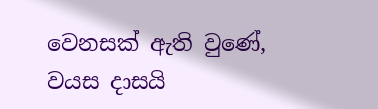වෙනසක් ඇති වුණේ, වයස දාසයි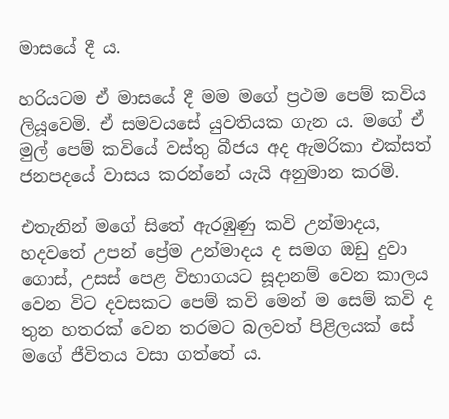මාසයේ දී ය.

හරියටම ඒ මාසයේ දී මම මගේ ප්‍රථම පෙම් කවිය ලියූවෙමි. ඒ සමවයසේ යුවතියක ගැන ය. මගේ ඒ මුල් පෙම් කවියේ වස්තු බීජය අද ඇමරිකා එක්සත් ජනපදයේ වාසය කරන්නේ යැයි අනුමාන කරමි.

එතැනින් මගේ සිතේ ඇරඹුණු කවි උන්මාදය, හදවතේ උපන් ප්‍රේම උන්මාදය ද සමග ඔඩු දුවා ගොස්, උසස් පෙළ විභාගයට සූදානම් වෙන කාලය වෙන විට දවසකට පෙම් කවි මෙන් ම සෙම් කවි ද තුන හතරක් වෙන තරමට බලවත් පිළිලයක් සේ මගේ ජීවිතය වසා ගත්තේ ය.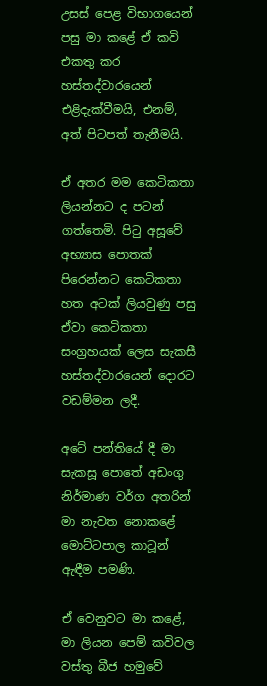උසස් පෙළ විභාගයෙන් පසු මා කළේ ඒ කවි එකතු කර හස්තද්වාරයෙන් එළිදැක්වීමයි, එනම්, අත් පිටපත් තැනීමයි.

ඒ අතර මම කෙටිකතා ලියන්නට ද පටන් ගත්තෙමි. පිටු අසූවේ අභ්‍යාස පොතක් පිරෙන්නට කෙටිකතා හත අටක් ලියවුණු පසු ඒවා කෙටිකතා සංග්‍රහයක් ලෙස සැකසී හස්තද්වාරයෙන් දොරට වඩම්මන ලදී.

අටේ පන්තියේ දී මා සැකසූ පොතේ අඩංගු නිර්මාණ වර්ග අතරින් මා නැවත නොකළේ මොට්ටපාල කාටූන් ඇඳීම පමණි.

ඒ වෙනුවට මා කළේ, මා ලියන පෙම් කවිවල වස්තු බීජ හමුවේ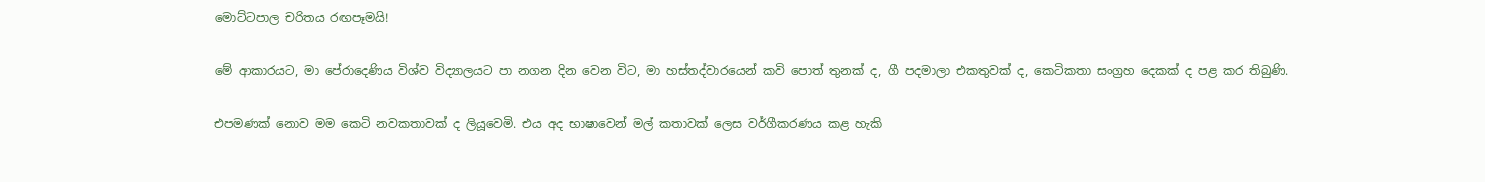මොට්ටපාල චරිතය රඟපෑමයි!

මේ ආකාරයට, මා පේරාදෙණිය විශ්ව විද්‍යාලයට පා නගන දින වෙන විට, මා හස්තද්වාරයෙන් කවි පොත් තුනක් ද, ගී පදමාලා එකතුවක් ද, කෙටිකතා සංග්‍රහ දෙකක් ද පළ කර තිබුණි.

එපමණක් නොව මම කෙටි නවකතාවක් ද ලියූවෙමි. එය අද භාෂාවෙන් මල් කතාවක් ලෙස වර්ගීකරණය කළ හැකි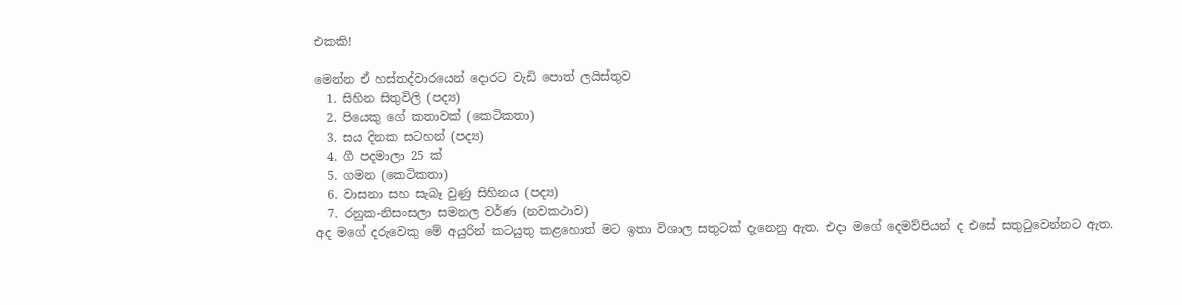එකකි!

මෙන්න ඒ හස්තද්වාරයෙන් දොරට වැඩි පොත් ලයිස්තුව
  1. සිහින සිතුවිලි (පද්‍ය)
  2. පියෙකු ගේ කතාවක් (කෙටිකතා)
  3. සය දිනක සටහන් (පද්‍ය)
  4. ගී පදමාලා 25 ක්
  5. ගමන (කෙටිකතා)
  6. වාසනා සහ සැබෑ වුණු සිහිනය (පද්‍ය)
  7. රනුක-නිසංසලා සමනල වර්ණ (නවකථාව)
අද මගේ දරුවෙකු මේ අයුරින් කටයුතු කළහොත් මට ඉතා විශාල සතුටක් දැනෙනු ඇත. එදා මගේ දෙමව්පියන් ද එසේ සතුටුවෙන්නට ඇත.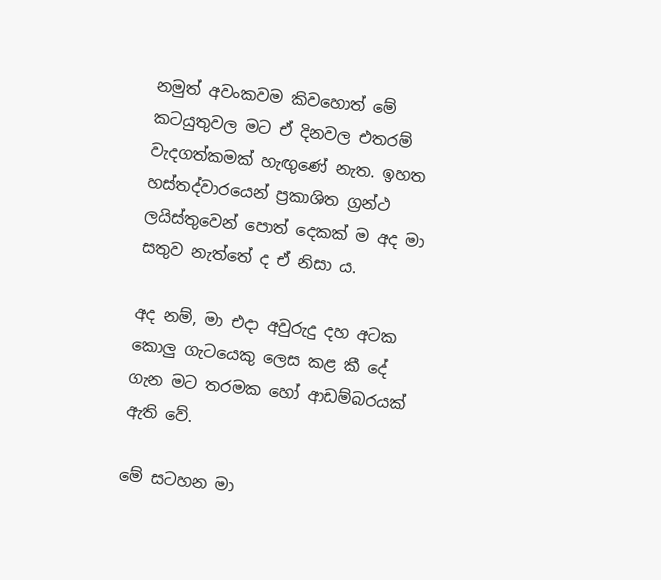නමුත් අවංකවම කිවහොත් මේ කටයුතුවල මට ඒ දිනවල එතරම් වැදගත්කමක් හැඟුණේ නැත. ඉහත හස්තද්වාරයෙන් ප්‍රකාශිත ග්‍රන්ථ ලයිස්තුවෙන් පොත් දෙකක් ම අද මා සතුව නැත්තේ ද ඒ නිසා ය.

අද නම්, මා එදා අවුරුදු දහ අටක කොලු ගැටයෙකු ලෙස කළ කී දේ ගැන මට තරමක හෝ ආඩම්බරයක් ඇති වේ.

මේ සටහන මා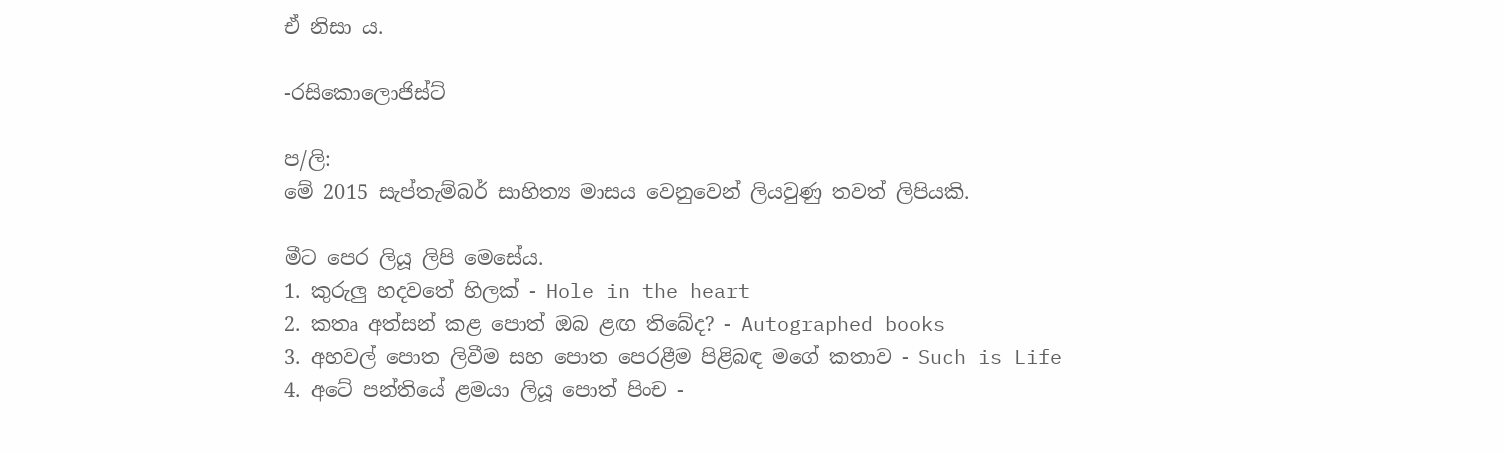ඒ නිසා ය.

-රසිකොලොජිස්ට්

ප/ලි:
මේ 2015 සැප්තැම්බර් සාහිත්‍ය මාසය වෙනුවෙන් ලියවුණු තවත් ලිපියකි.

මීට පෙර ලියූ ලිපි මෙසේය.
1. කුරුලු හදවතේ හිලක් - Hole in the heart
2. කතෘ අත්සන් කළ පොත් ඔබ ළඟ තිබේද? - Autographed books
3. අහවල් පොත ලිවීම සහ පොත පෙරළීම පිළිබඳ මගේ කතාව - Such is Life
4. අටේ පන්තියේ ළමයා ලියූ පොත් පිංච -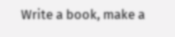Write a book, make a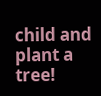child and plant a tree!